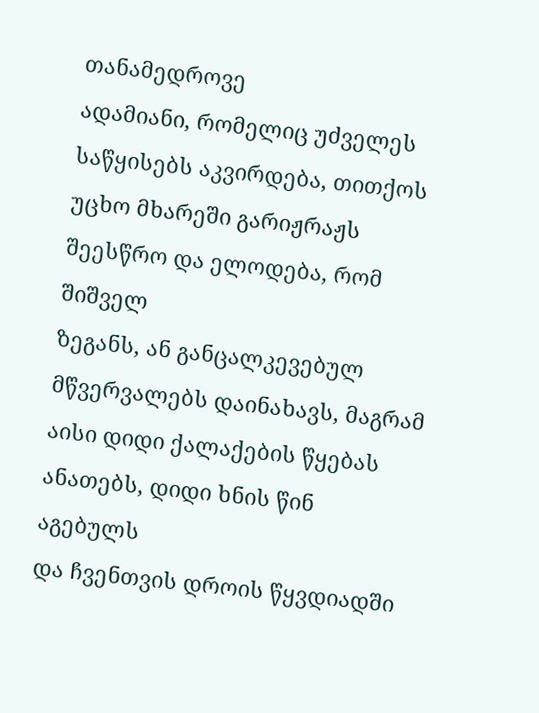თანამედროვე
ადამიანი, რომელიც უძველეს
საწყისებს აკვირდება, თითქოს
უცხო მხარეში გარიჟრაჟს
შეესწრო და ელოდება, რომ შიშველ
ზეგანს, ან განცალკევებულ
მწვერვალებს დაინახავს, მაგრამ
აისი დიდი ქალაქების წყებას
ანათებს, დიდი ხნის წინ აგებულს
და ჩვენთვის დროის წყვდიადში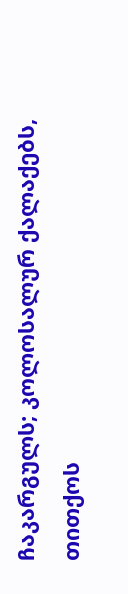ჩაკარგულს; კოლოსალურ ქალაქებს,
თითქოს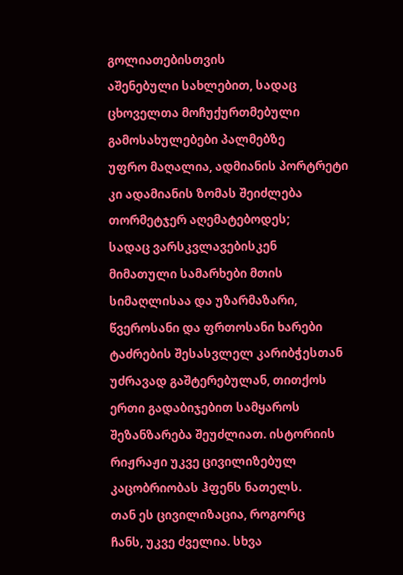გოლიათებისთვის
აშენებული სახლებით, სადაც
ცხოველთა მოჩუქურთმებული
გამოსახულებები პალმებზე
უფრო მაღალია, ადმიანის პორტრეტი
კი ადამიანის ზომას შეიძლება
თორმეტჯერ აღემატებოდეს;
სადაც ვარსკვლავებისკენ
მიმათული სამარხები მთის
სიმაღლისაა და უზარმაზარი,
წვეროსანი და ფრთოსანი ხარები
ტაძრების შესასვლელ კარიბჭესთან
უძრავად გაშტერებულან, თითქოს
ერთი გადაბიჯებით სამყაროს
შეზანზარება შეუძლიათ. ისტორიის
რიჟრაჟი უკვე ცივილიზებულ
კაცობრიობას ჰფენს ნათელს.
თან ეს ცივილიზაცია, როგორც
ჩანს, უკვე ძველია. სხვა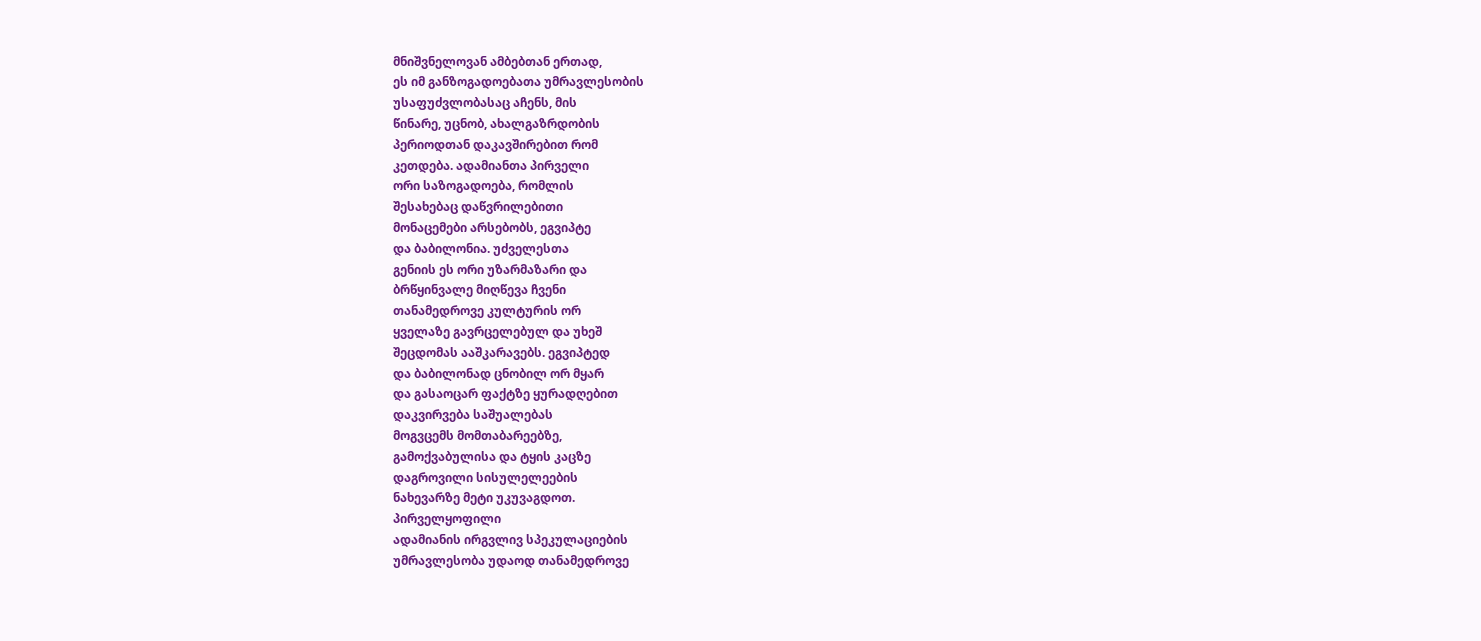მნიშვნელოვან ამბებთან ერთად,
ეს იმ განზოგადოებათა უმრავლესობის
უსაფუძვლობასაც აჩენს, მის
წინარე, უცნობ, ახალგაზრდობის
პერიოდთან დაკავშირებით რომ
კეთდება. ადამიანთა პირველი
ორი საზოგადოება, რომლის
შესახებაც დაწვრილებითი
მონაცემები არსებობს, ეგვიპტე
და ბაბილონია. უძველესთა
გენიის ეს ორი უზარმაზარი და
ბრწყინვალე მიღწევა ჩვენი
თანამედროვე კულტურის ორ
ყველაზე გავრცელებულ და უხეშ
შეცდომას ააშკარავებს. ეგვიპტედ
და ბაბილონად ცნობილ ორ მყარ
და გასაოცარ ფაქტზე ყურადღებით
დაკვირვება საშუალებას
მოგვცემს მომთაბარეებზე,
გამოქვაბულისა და ტყის კაცზე
დაგროვილი სისულელეების
ნახევარზე მეტი უკუვაგდოთ.
პირველყოფილი
ადამიანის ირგვლივ სპეკულაციების
უმრავლესობა უდაოდ თანამედროვე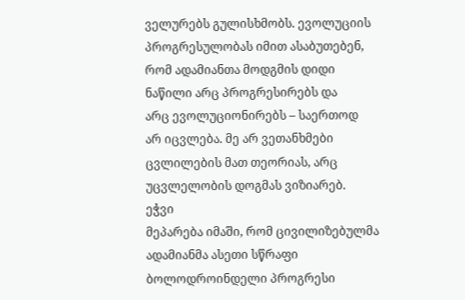ველურებს გულისხმობს. ევოლუციის
პროგრესულობას იმით ასაბუთებენ,
რომ ადამიანთა მოდგმის დიდი
ნაწილი არც პროგრესირებს და
არც ევოლუციონირებს – საერთოდ
არ იცვლება. მე არ ვეთანხმები
ცვლილების მათ თეორიას, არც
უცვლელობის დოგმას ვიზიარებ.
ეჭვი
მეპარება იმაში, რომ ცივილიზებულმა
ადამიანმა ასეთი სწრაფი
ბოლოდროინდელი პროგრესი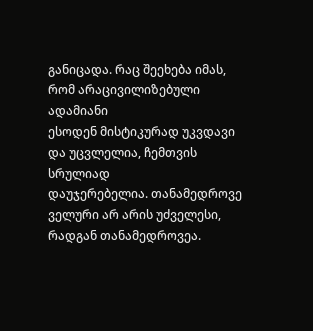განიცადა. რაც შეეხება იმას,
რომ არაცივილიზებული ადამიანი
ესოდენ მისტიკურად უკვდავი
და უცვლელია, ჩემთვის სრულიად
დაუჯერებელია. თანამედროვე
ველური არ არის უძველესი,
რადგან თანამედროვეა.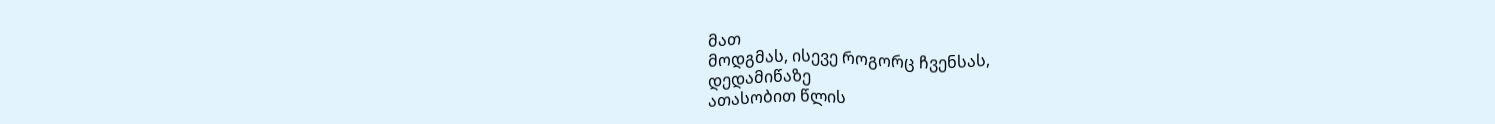მათ
მოდგმას, ისევე როგორც ჩვენსას,
დედამიწაზე
ათასობით წლის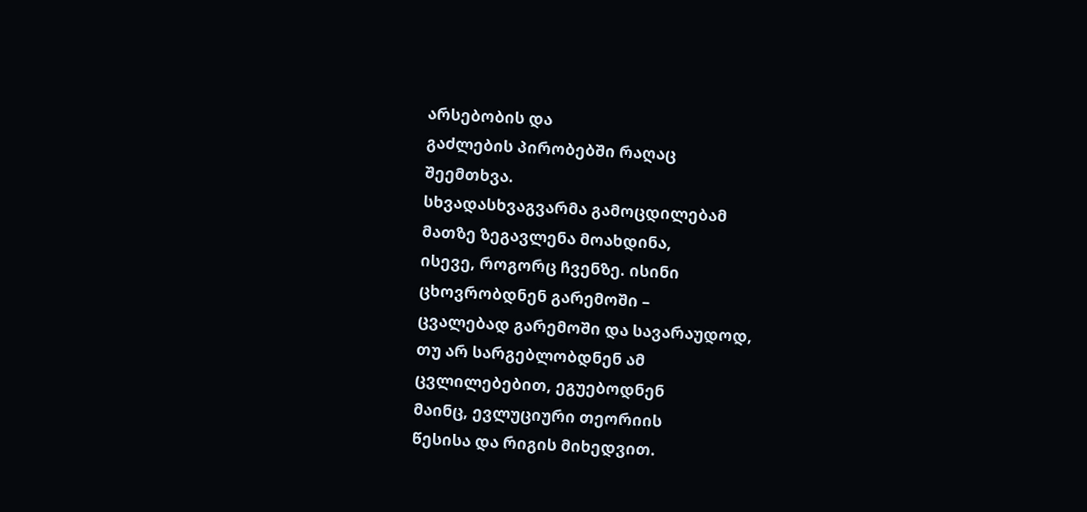არსებობის და
გაძლების პირობებში რაღაც
შეემთხვა.
სხვადასხვაგვარმა გამოცდილებამ
მათზე ზეგავლენა მოახდინა,
ისევე, როგორც ჩვენზე. ისინი
ცხოვრობდნენ გარემოში –
ცვალებად გარემოში და სავარაუდოდ,
თუ არ სარგებლობდნენ ამ
ცვლილებებით, ეგუებოდნენ
მაინც, ევლუციური თეორიის
წესისა და რიგის მიხედვით.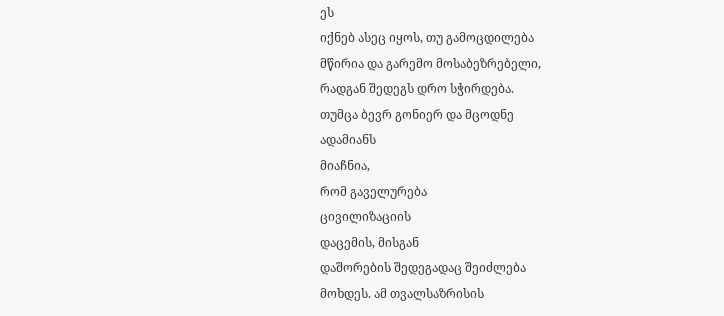ეს
იქნებ ასეც იყოს, თუ გამოცდილება
მწირია და გარემო მოსაბეზრებელი,
რადგან შედეგს დრო სჭირდება.
თუმცა ბევრ გონიერ და მცოდნე
ადამიანს
მიაჩნია,
რომ გაველურება
ცივილიზაციის
დაცემის, მისგან
დაშორების შედეგადაც შეიძლება
მოხდეს. ამ თვალსაზრისის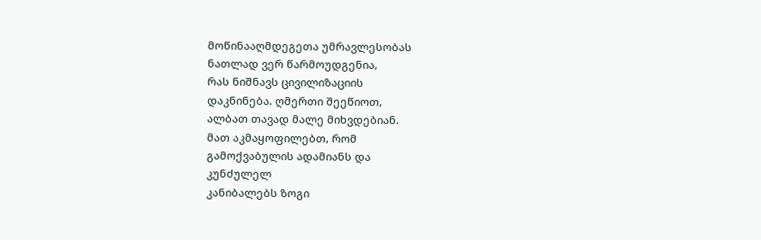მოწინააღმდეგეთა უმრავლესობას
ნათლად ვერ წარმოუდგენია,
რას ნიშნავს ცივილიზაციის
დაკნინება. ღმერთი შეეწიოთ,
ალბათ თავად მალე მიხვდებიან.
მათ აკმაყოფილებთ, რომ
გამოქვაბულის ადამიანს და
კუნძულელ
კანიბალებს ზოგი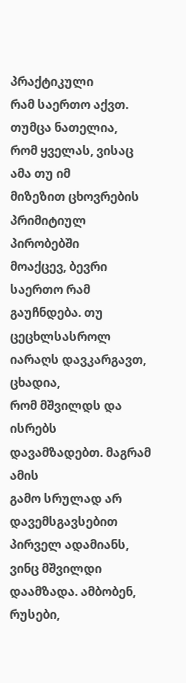პრაქტიკული
რამ საერთო აქვთ. თუმცა ნათელია,
რომ ყველას, ვისაც ამა თუ იმ
მიზეზით ცხოვრების პრიმიტიულ
პირობებში
მოაქცევ, ბევრი საერთო რამ
გაუჩნდება. თუ ცეცხლსასროლ
იარაღს დავკარგავთ, ცხადია,
რომ მშვილდს და ისრებს
დავამზადებთ. მაგრამ ამის
გამო სრულად არ დავემსგავსებით
პირველ ადამიანს, ვინც მშვილდი
დაამზადა. ამბობენ, რუსები,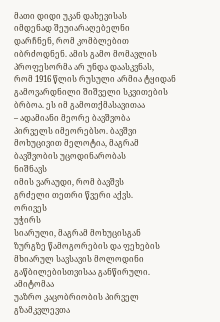მათი დიდი უკან დახევისას
იმდენად შეუიარაღებელნი
დარჩნენ, რომ კომბლებით
იბრძოდნენ. ამის გამო მომავლის
პროფესორმა არ უნდა დაასკვნას,
რომ 1916 წლის რუსული არმია ტყიდან
გამოვარდნილი შიშველი სკვითების
ბრბოა. ეს იმ გამოთქმასავითაა
– ადამიანი მეორე ბავშვობა
პირველს იმეორებსო. ბავშვი
მოხუცივით მელოტია, მაგრამ
ბავშვობის უცოდინარობას
ნიშნავს
იმის ვარაუდი, რომ ბავშვს
გრძელი თეთრი წვერი აქვს.
ორივეს
უჭირს
სიარული, მაგრამ მოხუცისგან
ზურგზე წამოგორების და ფეხების
მხიარულ სავსავის მოლოდინი
გაწბილებისთვისაა განწირული.
ამიტომაა
უაზრო კაცობრიობის პირველ
გზამკვლევთა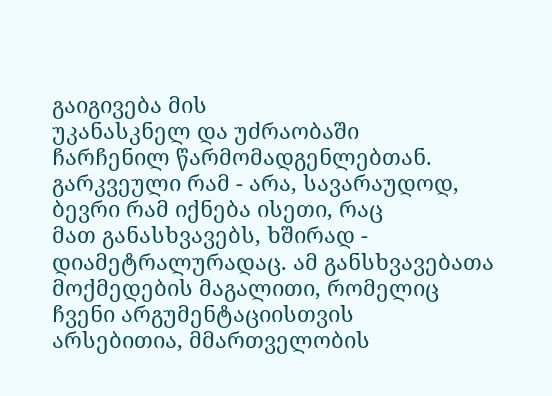გაიგივება მის
უკანასკნელ და უძრაობაში
ჩარჩენილ წარმომადგენლებთან.
გარკვეული რამ - არა, სავარაუდოდ,
ბევრი რამ იქნება ისეთი, რაც
მათ განასხვავებს, ხშირად -
დიამეტრალურადაც. ამ განსხვავებათა
მოქმედების მაგალითი, რომელიც
ჩვენი არგუმენტაციისთვის
არსებითია, მმართველობის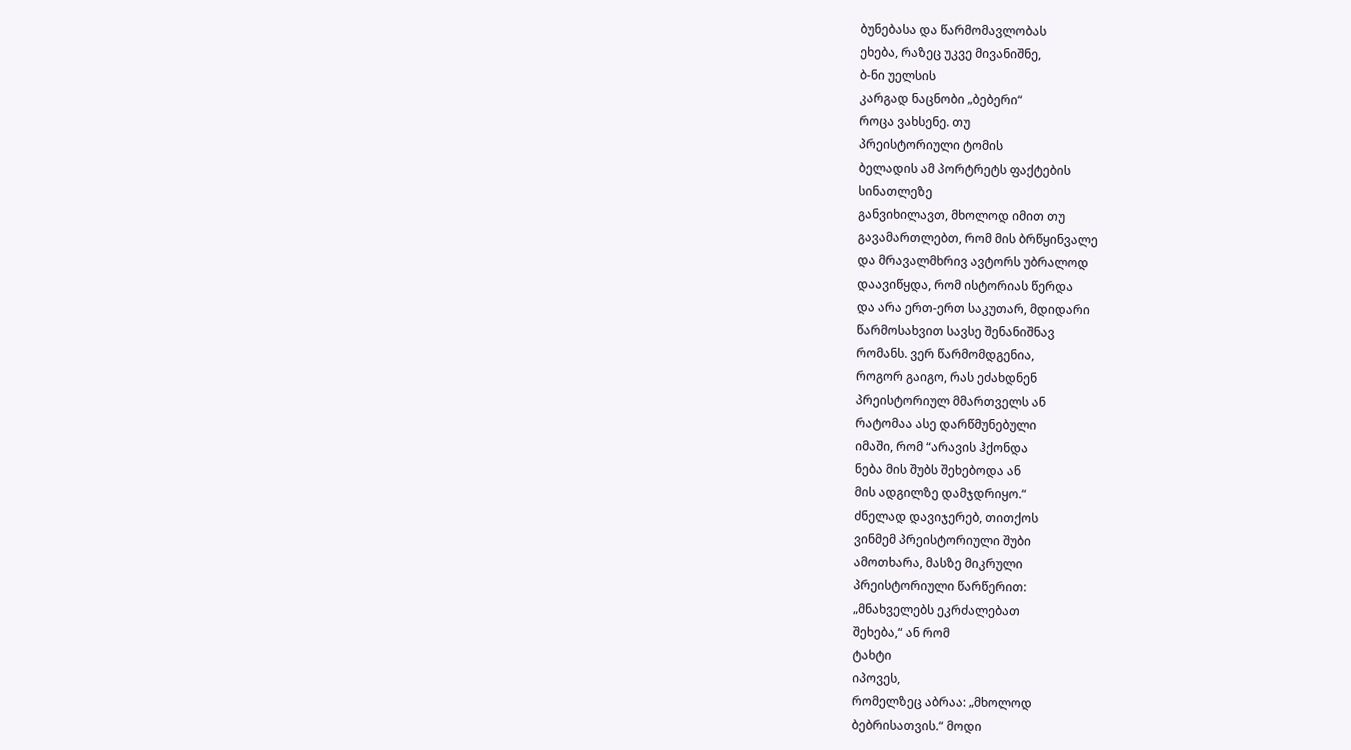ბუნებასა და წარმომავლობას
ეხება, რაზეც უკვე მივანიშნე,
ბ-ნი უელსის
კარგად ნაცნობი „ბებერი“
როცა ვახსენე. თუ
პრეისტორიული ტომის
ბელადის ამ პორტრეტს ფაქტების
სინათლეზე
განვიხილავთ, მხოლოდ იმით თუ
გავამართლებთ, რომ მის ბრწყინვალე
და მრავალმხრივ ავტორს უბრალოდ
დაავიწყდა, რომ ისტორიას წერდა
და არა ერთ-ერთ საკუთარ, მდიდარი
წარმოსახვით სავსე შენანიშნავ
რომანს. ვერ წარმომდგენია,
როგორ გაიგო, რას ეძახდნენ
პრეისტორიულ მმართველს ან
რატომაა ასე დარწმუნებული
იმაში, რომ “არავის ჰქონდა
ნება მის შუბს შეხებოდა ან
მის ადგილზე დამჯდრიყო.“
ძნელად დავიჯერებ, თითქოს
ვინმემ პრეისტორიული შუბი
ამოთხარა, მასზე მიკრული
პრეისტორიული წარწერით:
„მნახველებს ეკრძალებათ
შეხება,“ ან რომ
ტახტი
იპოვეს,
რომელზეც აბრაა: „მხოლოდ
ბებრისათვის.“ მოდი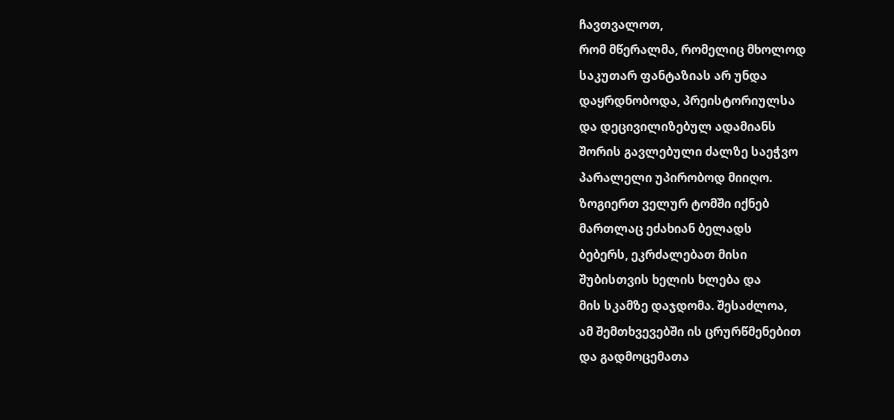ჩავთვალოთ,
რომ მწერალმა, რომელიც მხოლოდ
საკუთარ ფანტაზიას არ უნდა
დაყრდნობოდა, პრეისტორიულსა
და დეცივილიზებულ ადამიანს
შორის გავლებული ძალზე საეჭვო
პარალელი უპირობოდ მიიღო.
ზოგიერთ ველურ ტომში იქნებ
მართლაც ეძახიან ბელადს
ბებერს, ეკრძალებათ მისი
შუბისთვის ხელის ხლება და
მის სკამზე დაჯდომა. შესაძლოა,
ამ შემთხვევებში ის ცრურწმენებით
და გადმოცემათა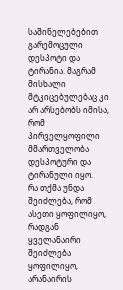საშინელებებით გარემოცული
დესპოტი და ტირანია. მაგრამ
მისხალი მტკიცებულებაც კი
არ არსებობს იმისა, რომ
პირველყოფილი მმართველობა
დესპოტური და ტირანული იყო.
რა თქმა უნდა შეიძლება, რომ
ასეთი ყოფილიყო, რადგან
ყველანაირი შეიძლება ყოფილიყო,
არანაირის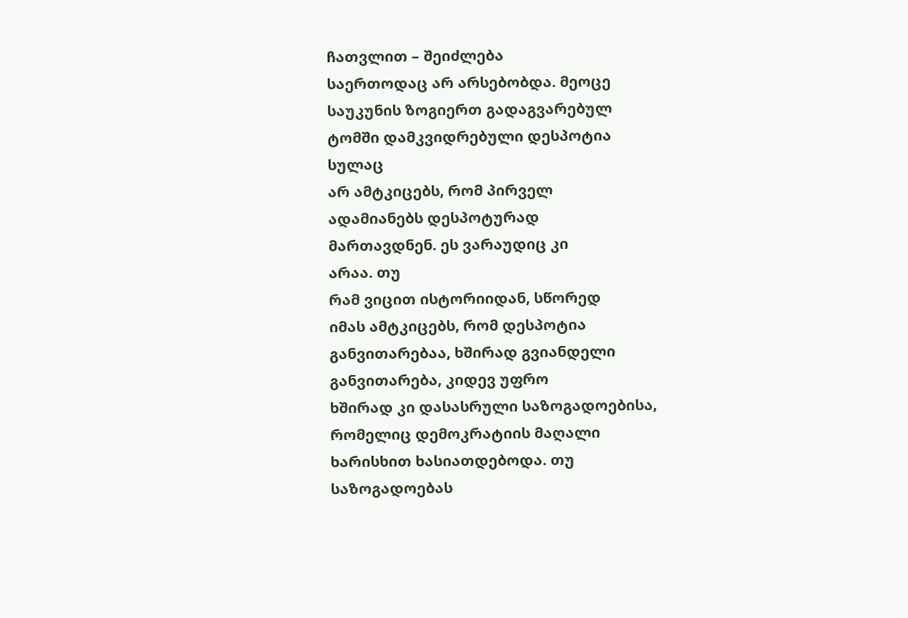ჩათვლით – შეიძლება
საერთოდაც არ არსებობდა. მეოცე
საუკუნის ზოგიერთ გადაგვარებულ
ტომში დამკვიდრებული დესპოტია
სულაც
არ ამტკიცებს, რომ პირველ
ადამიანებს დესპოტურად
მართავდნენ. ეს ვარაუდიც კი
არაა. თუ
რამ ვიცით ისტორიიდან, სწორედ
იმას ამტკიცებს, რომ დესპოტია
განვითარებაა, ხშირად გვიანდელი
განვითარება, კიდევ უფრო
ხშირად კი დასასრული საზოგადოებისა,
რომელიც დემოკრატიის მაღალი
ხარისხით ხასიათდებოდა. თუ
საზოგადოებას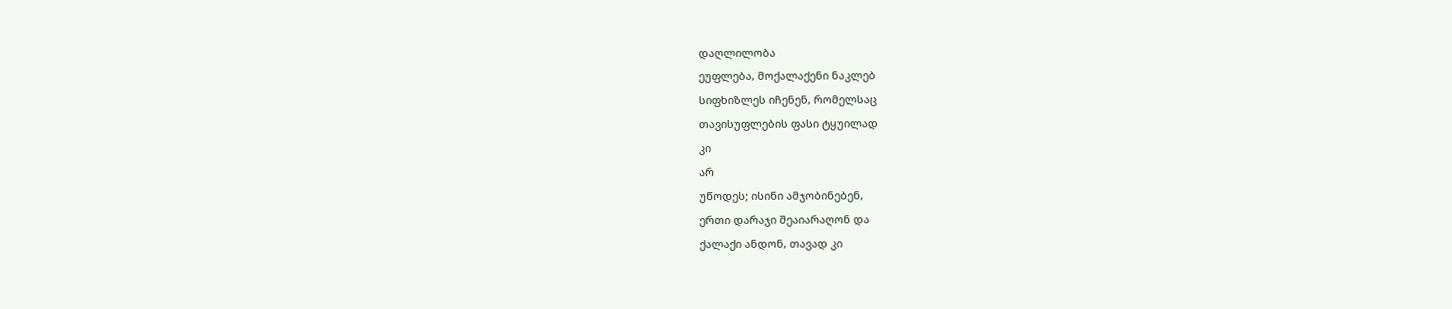დაღლილობა
ეუფლება, მოქალაქენი ნაკლებ
სიფხიზლეს იჩენენ, რომელსაც
თავისუფლების ფასი ტყუილად
კი
არ
უწოდეს; ისინი ამჯობინებენ,
ერთი დარაჯი შეაიარაღონ და
ქალაქი ანდონ, თავად კი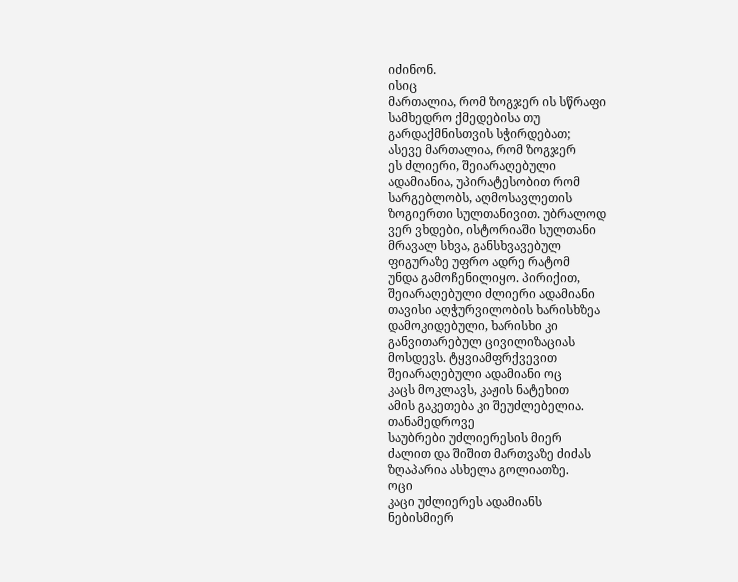იძინონ.
ისიც
მართალია, რომ ზოგჯერ ის სწრაფი
სამხედრო ქმედებისა თუ
გარდაქმნისთვის სჭირდებათ;
ასევე მართალია, რომ ზოგჯერ
ეს ძლიერი, შეიარაღებული
ადამიანია, უპირატესობით რომ
სარგებლობს, აღმოსავლეთის
ზოგიერთი სულთანივით. უბრალოდ
ვერ ვხდები, ისტორიაში სულთანი
მრავალ სხვა, განსხვავებულ
ფიგურაზე უფრო ადრე რატომ
უნდა გამოჩენილიყო. პირიქით,
შეიარაღებული ძლიერი ადამიანი
თავისი აღჭურვილობის ხარისხზეა
დამოკიდებული, ხარისხი კი
განვითარებულ ცივილიზაციას
მოსდევს. ტყვიამფრქვევით
შეიარაღებული ადამიანი ოც
კაცს მოკლავს, კაჟის ნატეხით
ამის გაკეთება კი შეუძლებელია.
თანამედროვე
საუბრები უძლიერესის მიერ
ძალით და შიშით მართვაზე ძიძას
ზღაპარია ასხელა გოლიათზე.
ოცი
კაცი უძლიერეს ადამიანს
ნებისმიერ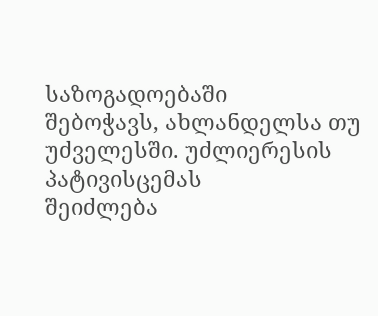საზოგადოებაში
შებოჭავს, ახლანდელსა თუ
უძველესში. უძლიერესის
პატივისცემას
შეიძლება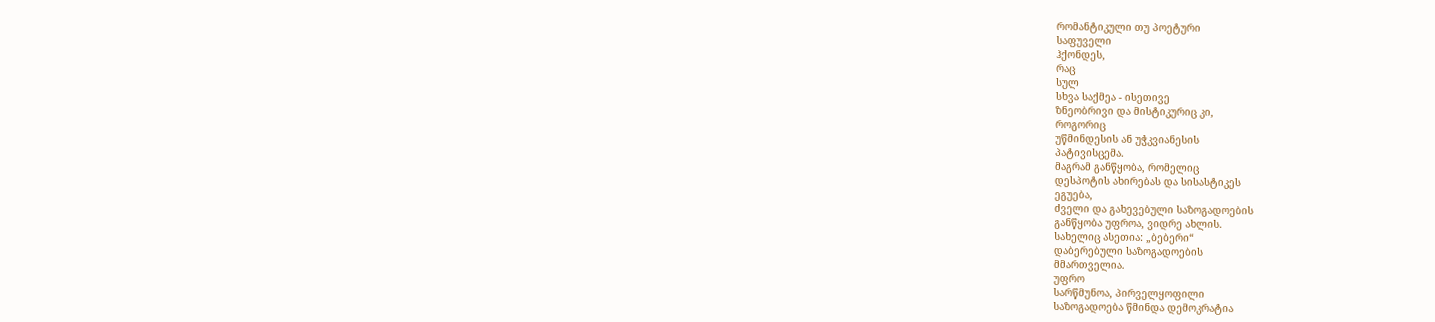რომანტიკული თუ პოეტური
საფუველი
ჰქონდეს,
რაც
სულ
სხვა საქმეა - ისეთივე
ზნეობრივი და მისტიკურიც კი,
როგორიც
უწმინდესის ან უჭკვიანესის
პატივისცემა.
მაგრამ განწყობა, რომელიც
დესპოტის ახირებას და სისასტიკეს
ეგუება,
ძველი და გახევებული საზოგადოების
განწყობა უფროა, ვიდრე ახლის.
სახელიც ასეთია: „ბებერი“
დაბერებული საზოგადოების
მმართველია.
უფრო
სარწმუნოა, პირველყოფილი
საზოგადოება წმინდა დემოკრატია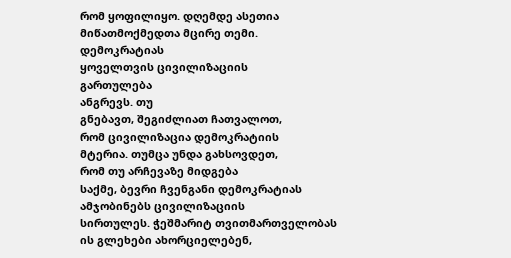რომ ყოფილიყო. დღემდე ასეთია
მიწათმოქმედთა მცირე თემი.
დემოკრატიას
ყოველთვის ცივილიზაციის
გართულება
ანგრევს. თუ
გნებავთ, შეგიძლიათ ჩათვალოთ,
რომ ცივილიზაცია დემოკრატიის
მტერია. თუმცა უნდა გახსოვდეთ,
რომ თუ არჩევაზე მიდგება
საქმე, ბევრი ჩვენგანი დემოკრატიას
ამჯობინებს ცივილიზაციის
სირთულეს. ჭეშმარიტ თვითმართველობას
ის გლეხები ახორციელებენ,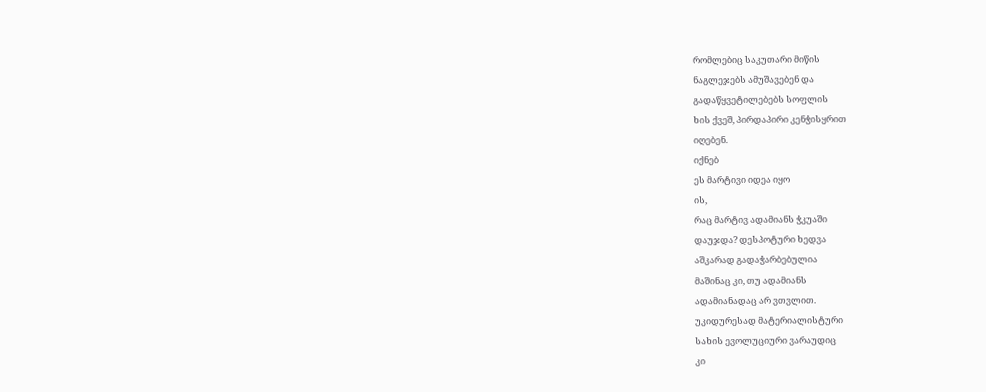რომლებიც საკუთარი მიწის
ნაგლეჯებს ამუშავებენ და
გადაწყვეტილებებს სოფლის
ხის ქვეშ, პირდაპირი კენჭისყრით
იღებენ.
იქნებ
ეს მარტივი იდეა იყო
ის,
რაც მარტივ ადამიანს ჭკუაში
დაუჯდა? დესპოტური ხედვა
აშკარად გადაჭარბებულია
მაშინაც კი, თუ ადამიანს
ადამიანადაც არ ვთვლით.
უკიდურესად მატერიალისტური
სახის ევოლუციური ვარაუდიც
კი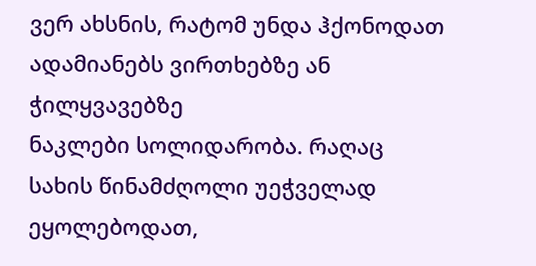ვერ ახსნის, რატომ უნდა ჰქონოდათ
ადამიანებს ვირთხებზე ან
ჭილყვავებზე
ნაკლები სოლიდარობა. რაღაც
სახის წინამძღოლი უეჭველად
ეყოლებოდათ,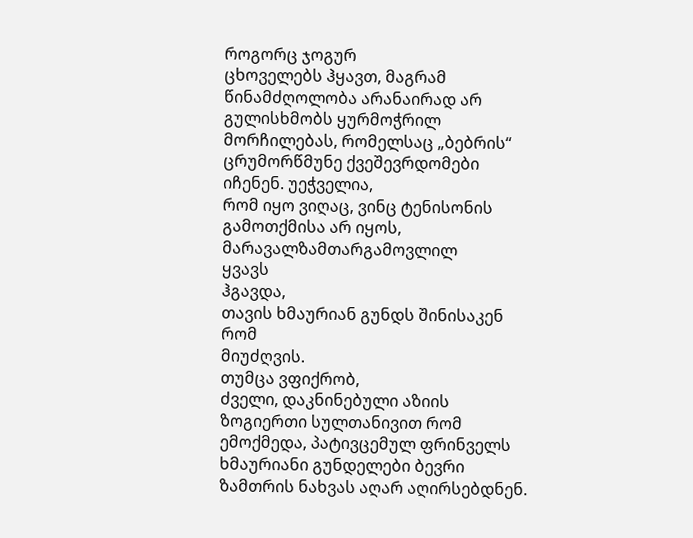როგორც ჯოგურ
ცხოველებს ჰყავთ, მაგრამ
წინამძღოლობა არანაირად არ
გულისხმობს ყურმოჭრილ
მორჩილებას, რომელსაც „ბებრის“
ცრუმორწმუნე ქვეშევრდომები
იჩენენ. უეჭველია,
რომ იყო ვიღაც, ვინც ტენისონის
გამოთქმისა არ იყოს,
მარავალზამთარგამოვლილ
ყვავს
ჰგავდა,
თავის ხმაურიან გუნდს შინისაკენ
რომ
მიუძღვის.
თუმცა ვფიქრობ,
ძველი, დაკნინებული აზიის
ზოგიერთი სულთანივით რომ
ემოქმედა, პატივცემულ ფრინველს
ხმაურიანი გუნდელები ბევრი
ზამთრის ნახვას აღარ აღირსებდნენ.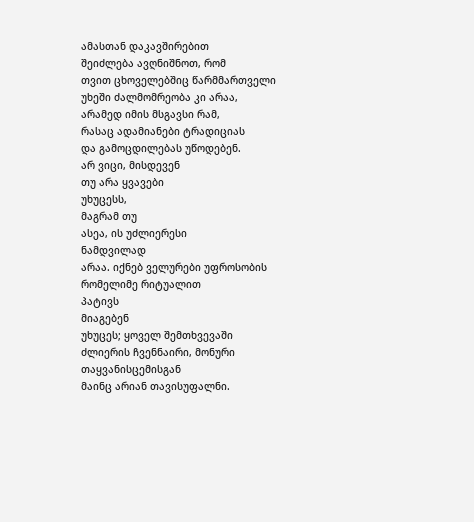ამასთან დაკავშირებით
შეიძლება ავღნიშნოთ, რომ
თვით ცხოველებშიც წარმმართველი
უხეში ძალმომრეობა კი არაა,
არამედ იმის მსგავსი რამ,
რასაც ადამიანები ტრადიციას
და გამოცდილებას უწოდებენ.
არ ვიცი, მისდევენ
თუ არა ყვავები
უხუცესს,
მაგრამ თუ
ასეა, ის უძლიერესი
ნამდვილად
არაა. იქნებ ველურები უფროსობის
რომელიმე რიტუალით
პატივს
მიაგებენ
უხუცეს; ყოველ შემთხვევაში
ძლიერის ჩვენნაირი, მონური
თაყვანისცემისგან
მაინც არიან თავისუფალნი.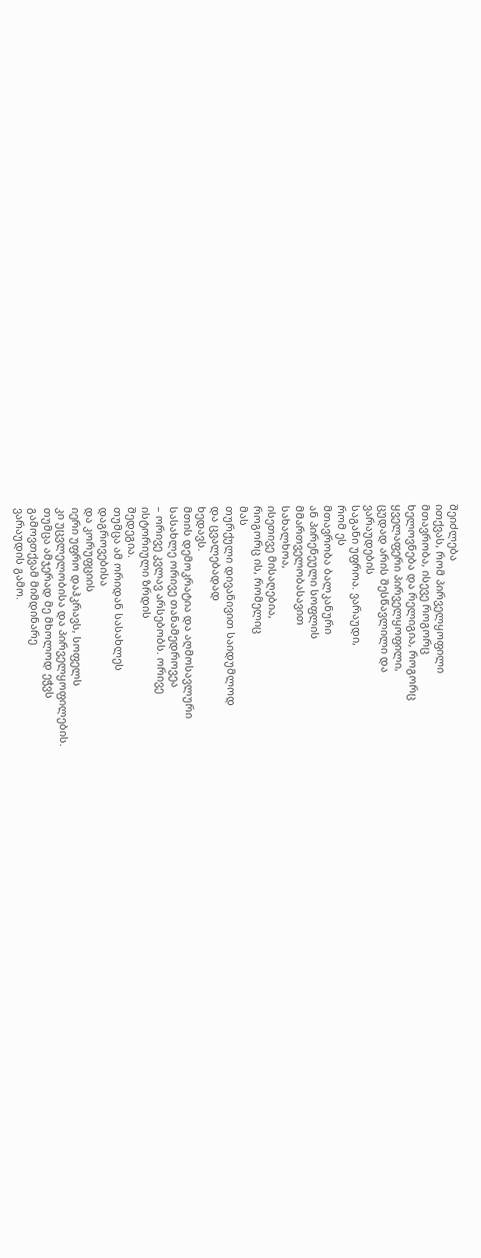შეიძლება
ითქვას, რომ პირველყოფილი
მთავრობა, ისევე როგორც
ხელოვნება და რელიგია, როგორც
ყველაფერი პირველყოფილი,
ცუდად არის შესწავლილი და
ვარაუდების
საგანი უფროა. ვარაუდი,
რომ ეს
მთავრობა ბალკანური
ან პირენეული სოფლის
მმართველობასავით
სახალხოა,
ისეთივე მისაღებია,
როგორც ის, რომელიც
მას
თურქული დივანივით საიდუმლოდ
და ცვალებადად
ხედავს.
მთის დემოკრატია და აღმოსავლური
სასახლე ორივე თანამედროვეა
– ორივე კვლავ არსებობს. ორივე
ისტორიული ზრდის
შედეგია.
თუმცა ამ ორიდან სასახლეს
დაგროვებისა
და კორუფციის
იერი უფრო დაჰკრავს, სოფელს
კი უცვლელობისა და პირველყოფილების.
თუმცა ამჯერად მე მხოლოდ ეჭვს
გამოვთქვამ მიმდინარე
ვარაუდის გამო.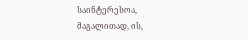საინტერესოა,
მაგალითად, ის,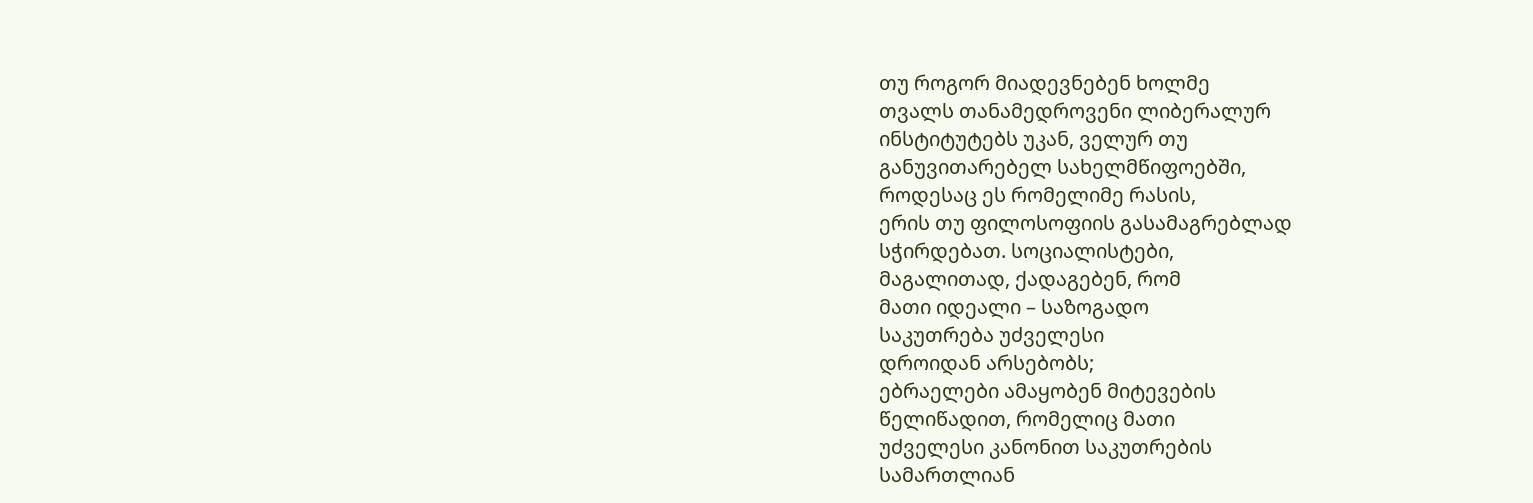თუ როგორ მიადევნებენ ხოლმე
თვალს თანამედროვენი ლიბერალურ
ინსტიტუტებს უკან, ველურ თუ
განუვითარებელ სახელმწიფოებში,
როდესაც ეს რომელიმე რასის,
ერის თუ ფილოსოფიის გასამაგრებლად
სჭირდებათ. სოციალისტები,
მაგალითად, ქადაგებენ, რომ
მათი იდეალი – საზოგადო
საკუთრება უძველესი
დროიდან არსებობს;
ებრაელები ამაყობენ მიტევების
წელიწადით, რომელიც მათი
უძველესი კანონით საკუთრების
სამართლიან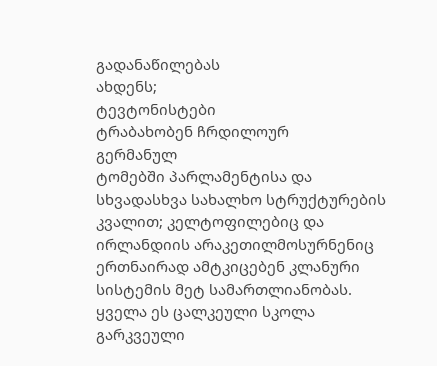გადანაწილებას
ახდენს;
ტევტონისტები
ტრაბახობენ ჩრდილოურ
გერმანულ
ტომებში პარლამენტისა და
სხვადასხვა სახალხო სტრუქტურების
კვალით; კელტოფილებიც და
ირლანდიის არაკეთილმოსურნენიც
ერთნაირად ამტკიცებენ კლანური
სისტემის მეტ სამართლიანობას.
ყველა ეს ცალკეული სკოლა
გარკვეული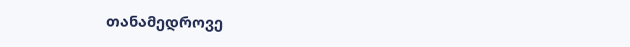თანამედროვე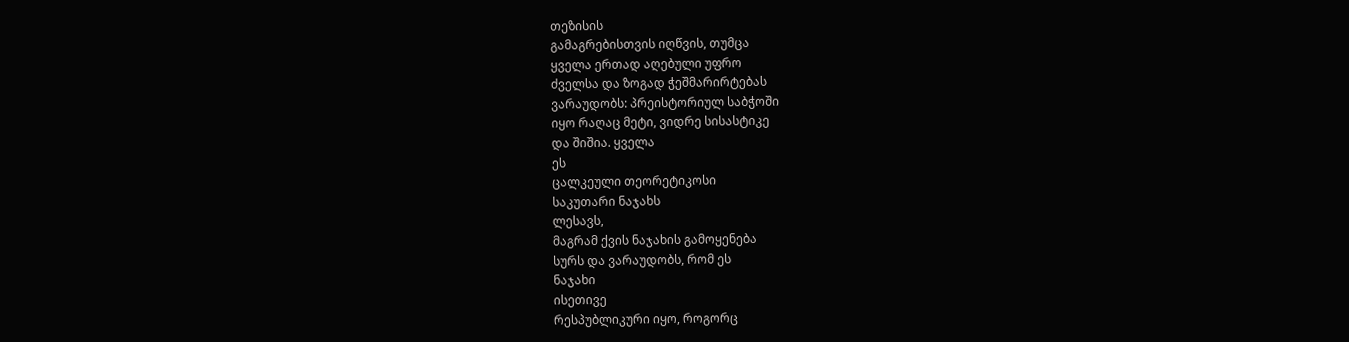თეზისის
გამაგრებისთვის იღწვის, თუმცა
ყველა ერთად აღებული უფრო
ძველსა და ზოგად ჭეშმარირტებას
ვარაუდობს: პრეისტორიულ საბჭოში
იყო რაღაც მეტი, ვიდრე სისასტიკე
და შიშია. ყველა
ეს
ცალკეული თეორეტიკოსი
საკუთარი ნაჯახს
ლესავს,
მაგრამ ქვის ნაჯახის გამოყენება
სურს და ვარაუდობს, რომ ეს
ნაჯახი
ისეთივე
რესპუბლიკური იყო, როგორც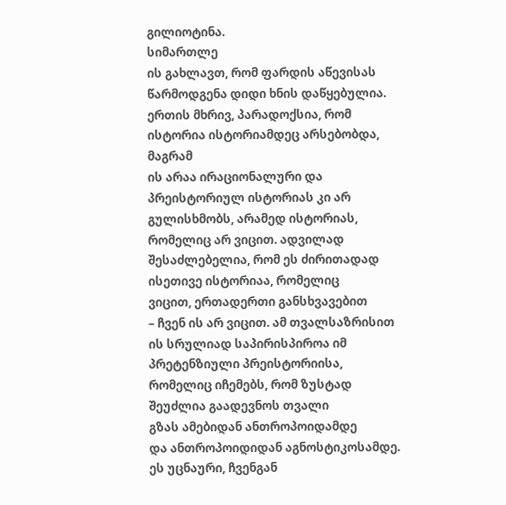გილიოტინა.
სიმართლე
ის გახლავთ, რომ ფარდის აწევისას
წარმოდგენა დიდი ხნის დაწყებულია.
ერთის მხრივ, პარადოქსია, რომ
ისტორია ისტორიამდეც არსებობდა,
მაგრამ
ის არაა ირაციონალური და
პრეისტორიულ ისტორიას კი არ
გულისხმობს, არამედ ისტორიას,
რომელიც არ ვიცით. ადვილად
შესაძლებელია, რომ ეს ძირითადად
ისეთივე ისტორიაა, რომელიც
ვიცით, ერთადერთი განსხვავებით
– ჩვენ ის არ ვიცით. ამ თვალსაზრისით
ის სრულიად საპირისპიროა იმ
პრეტენზიული პრეისტორიისა,
რომელიც იჩემებს, რომ ზუსტად
შეუძლია გაადევნოს თვალი
გზას ამებიდან ანთროპოიდამდე
და ანთროპოიდიდან აგნოსტიკოსამდე.
ეს უცნაური, ჩვენგან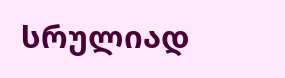სრულიად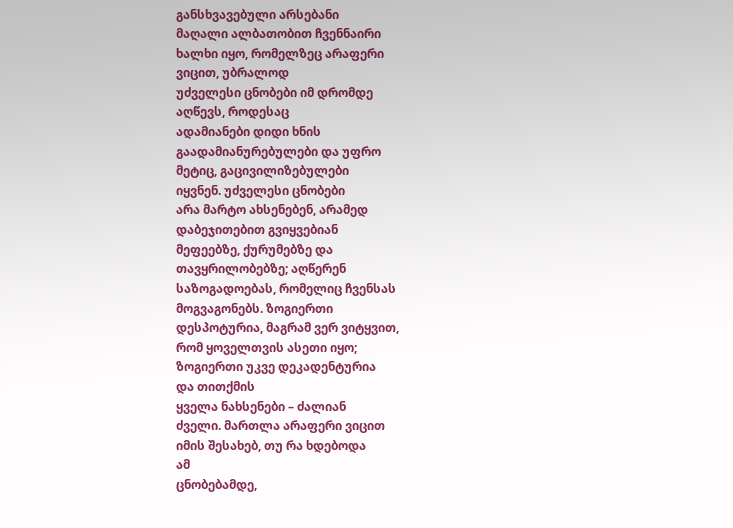განსხვავებული არსებანი
მაღალი ალბათობით ჩვენნაირი
ხალხი იყო, რომელზეც არაფერი
ვიცით, უბრალოდ
უძველესი ცნობები იმ დრომდე
აღწევს, როდესაც
ადამიანები დიდი ხნის
გაადამიანურებულები და უფრო
მეტიც, გაცივილიზებულები
იყვნენ. უძველესი ცნობები
არა მარტო ახსენებენ, არამედ
დაბეჯითებით გვიყვებიან
მეფეებზე, ქურუმებზე და
თავყრილობებზე; აღწერენ
საზოგადოებას, რომელიც ჩვენსას
მოგვაგონებს. ზოგიერთი
დესპოტურია, მაგრამ ვერ ვიტყვით,
რომ ყოველთვის ასეთი იყო;
ზოგიერთი უკვე დეკადენტურია
და თითქმის
ყველა ნახსენები – ძალიან
ძველი. მართლა არაფერი ვიცით
იმის შესახებ, თუ რა ხდებოდა
ამ
ცნობებამდე,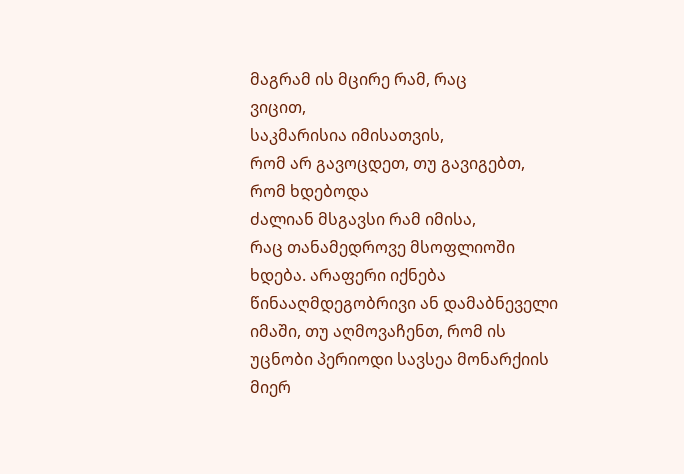მაგრამ ის მცირე რამ, რაც
ვიცით,
საკმარისია იმისათვის,
რომ არ გავოცდეთ, თუ გავიგებთ,
რომ ხდებოდა
ძალიან მსგავსი რამ იმისა,
რაც თანამედროვე მსოფლიოში
ხდება. არაფერი იქნება
წინააღმდეგობრივი ან დამაბნეველი
იმაში, თუ აღმოვაჩენთ, რომ ის
უცნობი პერიოდი სავსეა მონარქიის
მიერ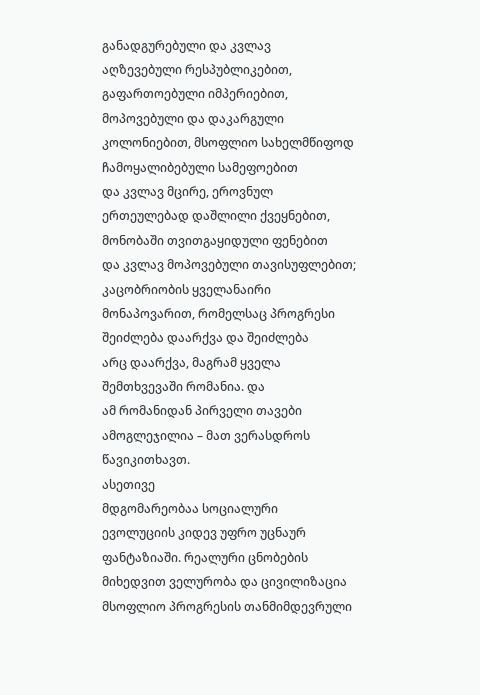განადგურებული და კვლავ
აღზევებული რესპუბლიკებით,
გაფართოებული იმპერიებით,
მოპოვებული და დაკარგული
კოლონიებით, მსოფლიო სახელმწიფოდ
ჩამოყალიბებული სამეფოებით
და კვლავ მცირე, ეროვნულ
ერთეულებად დაშლილი ქვეყნებით,
მონობაში თვითგაყიდული ფენებით
და კვლავ მოპოვებული თავისუფლებით;
კაცობრიობის ყველანაირი
მონაპოვარით, რომელსაც პროგრესი
შეიძლება დაარქვა და შეიძლება
არც დაარქვა, მაგრამ ყველა
შემთხვევაში რომანია. და
ამ რომანიდან პირველი თავები
ამოგლეჯილია – მათ ვერასდროს
წავიკითხავთ.
ასეთივე
მდგომარეობაა სოციალური
ევოლუციის კიდევ უფრო უცნაურ
ფანტაზიაში. რეალური ცნობების
მიხედვით ველურობა და ცივილიზაცია
მსოფლიო პროგრესის თანმიმდევრული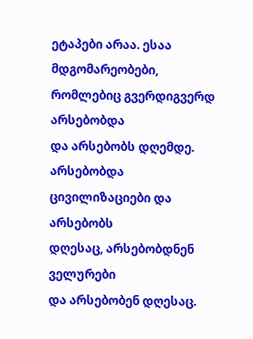ეტაპები არაა. ესაა მდგომარეობები,
რომლებიც გვერდიგვერდ არსებობდა
და არსებობს დღემდე. არსებობდა
ცივილიზაციები და არსებობს
დღესაც, არსებობდნენ ველურები
და არსებობენ დღესაც.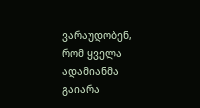ვარაუდობენ,
რომ ყველა ადამიანმა გაიარა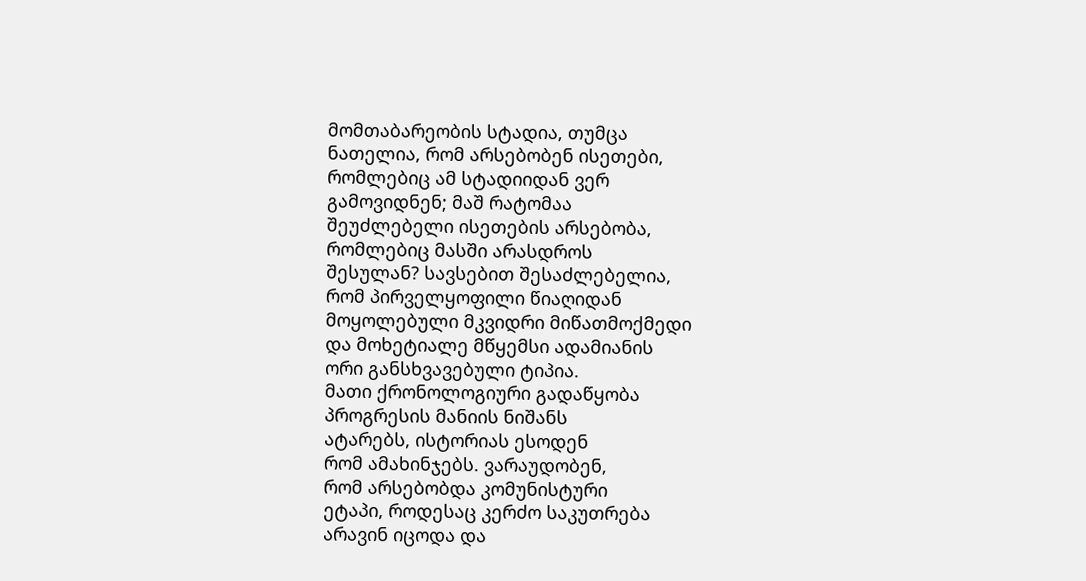მომთაბარეობის სტადია, თუმცა
ნათელია, რომ არსებობენ ისეთები,
რომლებიც ამ სტადიიდან ვერ
გამოვიდნენ; მაშ რატომაა
შეუძლებელი ისეთების არსებობა,
რომლებიც მასში არასდროს
შესულან? სავსებით შესაძლებელია,
რომ პირველყოფილი წიაღიდან
მოყოლებული მკვიდრი მიწათმოქმედი
და მოხეტიალე მწყემსი ადამიანის
ორი განსხვავებული ტიპია.
მათი ქრონოლოგიური გადაწყობა
პროგრესის მანიის ნიშანს
ატარებს, ისტორიას ესოდენ
რომ ამახინჯებს. ვარაუდობენ,
რომ არსებობდა კომუნისტური
ეტაპი, როდესაც კერძო საკუთრება
არავინ იცოდა და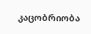კაცობრიობა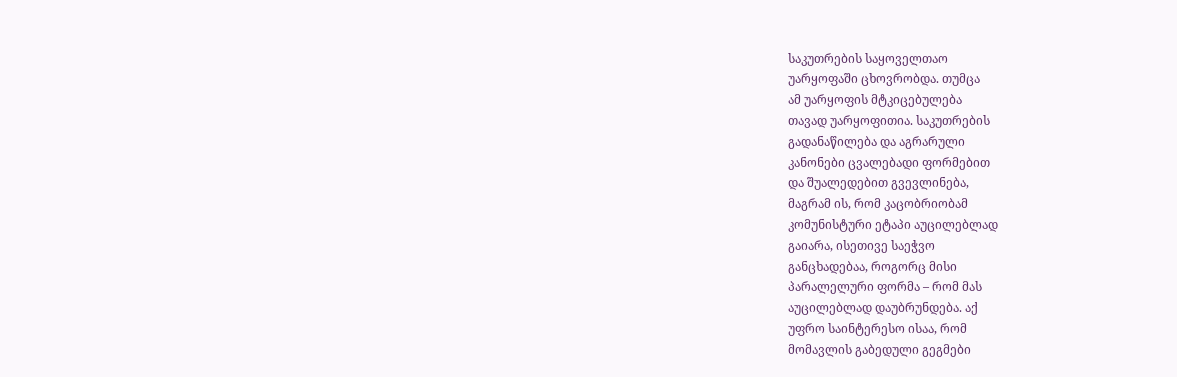საკუთრების საყოველთაო
უარყოფაში ცხოვრობდა. თუმცა
ამ უარყოფის მტკიცებულება
თავად უარყოფითია. საკუთრების
გადანაწილება და აგრარული
კანონები ცვალებადი ფორმებით
და შუალედებით გვევლინება,
მაგრამ ის, რომ კაცობრიობამ
კომუნისტური ეტაპი აუცილებლად
გაიარა, ისეთივე საეჭვო
განცხადებაა, როგორც მისი
პარალელური ფორმა – რომ მას
აუცილებლად დაუბრუნდება. აქ
უფრო საინტერესო ისაა, რომ
მომავლის გაბედული გეგმები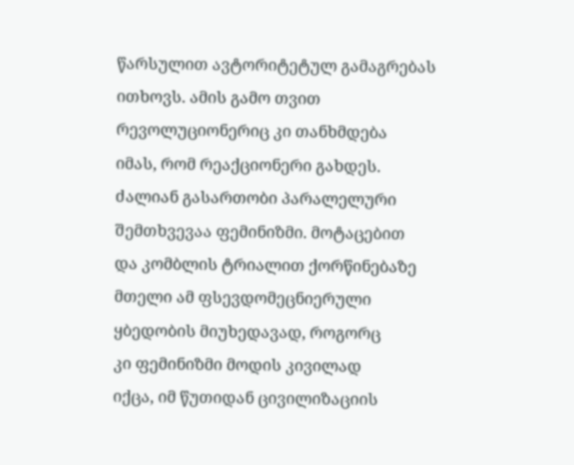წარსულით ავტორიტეტულ გამაგრებას
ითხოვს. ამის გამო თვით
რევოლუციონერიც კი თანხმდება
იმას, რომ რეაქციონერი გახდეს.
ძალიან გასართობი პარალელური
შემთხვევაა ფემინიზმი. მოტაცებით
და კომბლის ტრიალით ქორწინებაზე
მთელი ამ ფსევდომეცნიერული
ყბედობის მიუხედავად, როგორც
კი ფემინიზმი მოდის კივილად
იქცა, იმ წუთიდან ცივილიზაციის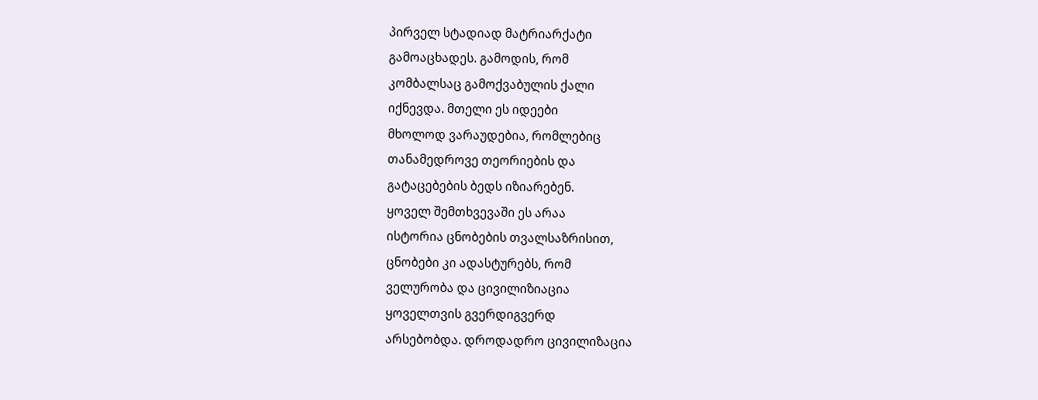პირველ სტადიად მატრიარქატი
გამოაცხადეს. გამოდის, რომ
კომბალსაც გამოქვაბულის ქალი
იქნევდა. მთელი ეს იდეები
მხოლოდ ვარაუდებია, რომლებიც
თანამედროვე თეორიების და
გატაცებების ბედს იზიარებენ.
ყოველ შემთხვევაში ეს არაა
ისტორია ცნობების თვალსაზრისით,
ცნობები კი ადასტურებს, რომ
ველურობა და ცივილიზიაცია
ყოველთვის გვერდიგვერდ
არსებობდა. დროდადრო ცივილიზაცია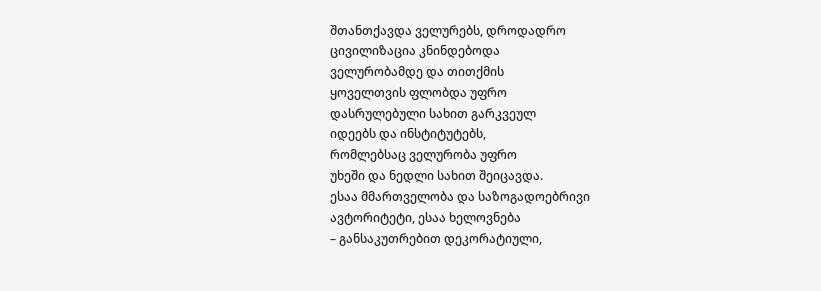შთანთქავდა ველურებს, დროდადრო
ცივილიზაცია კნინდებოდა
ველურობამდე და თითქმის
ყოველთვის ფლობდა უფრო
დასრულებული სახით გარკვეულ
იდეებს და ინსტიტუტებს,
რომლებსაც ველურობა უფრო
უხეში და ნედლი სახით შეიცავდა.
ესაა მმართველობა და საზოგადოებრივი
ავტორიტეტი, ესაა ხელოვნება
– განსაკუთრებით დეკორატიული,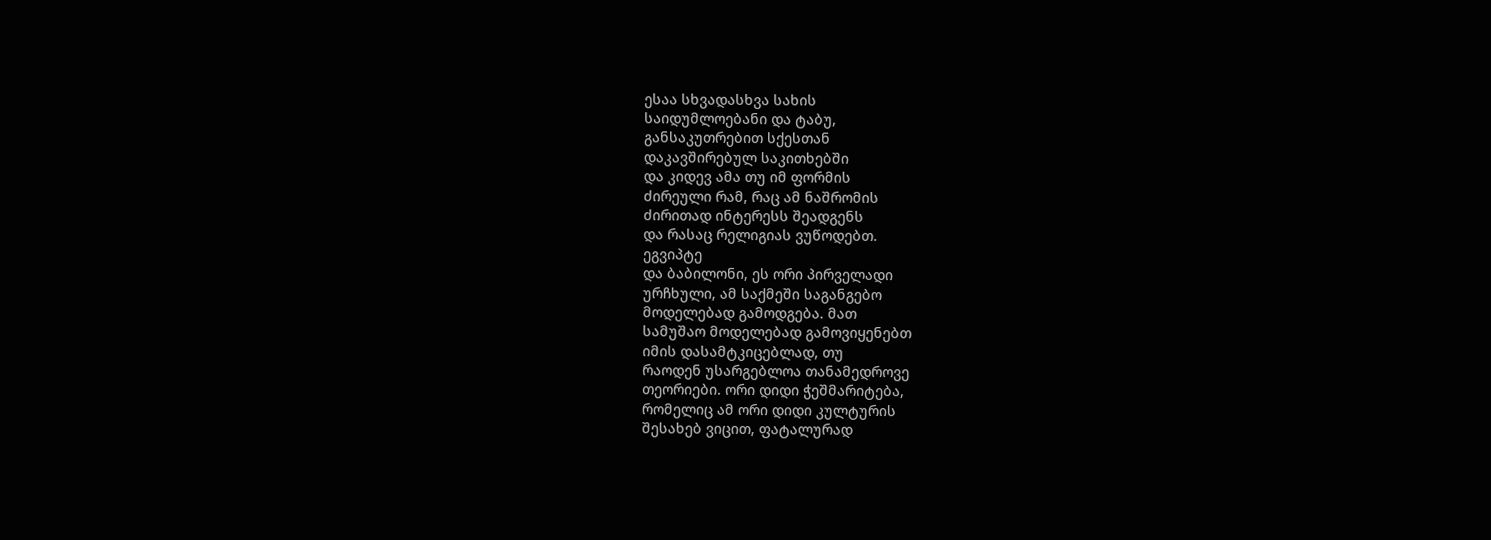ესაა სხვადასხვა სახის
საიდუმლოებანი და ტაბუ,
განსაკუთრებით სქესთან
დაკავშირებულ საკითხებში
და კიდევ ამა თუ იმ ფორმის
ძირეული რამ, რაც ამ ნაშრომის
ძირითად ინტერესს შეადგენს
და რასაც რელიგიას ვუწოდებთ.
ეგვიპტე
და ბაბილონი, ეს ორი პირველადი
ურჩხული, ამ საქმეში საგანგებო
მოდელებად გამოდგება. მათ
სამუშაო მოდელებად გამოვიყენებთ
იმის დასამტკიცებლად, თუ
რაოდენ უსარგებლოა თანამედროვე
თეორიები. ორი დიდი ჭეშმარიტება,
რომელიც ამ ორი დიდი კულტურის
შესახებ ვიცით, ფატალურად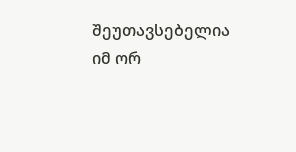შეუთავსებელია იმ ორ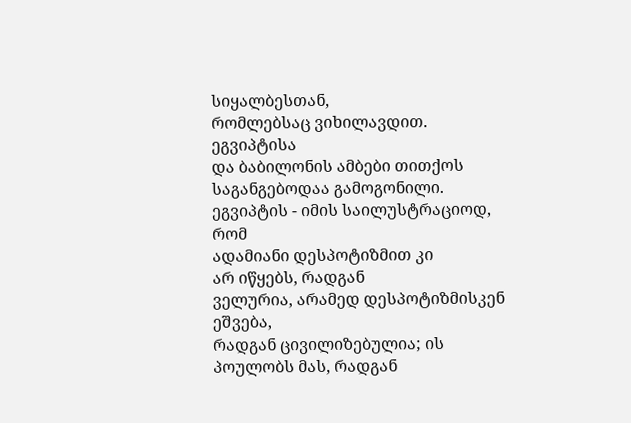სიყალბესთან,
რომლებსაც ვიხილავდით. ეგვიპტისა
და ბაბილონის ამბები თითქოს
საგანგებოდაა გამოგონილი.
ეგვიპტის - იმის საილუსტრაციოდ,
რომ
ადამიანი დესპოტიზმით კი
არ იწყებს, რადგან
ველურია, არამედ დესპოტიზმისკენ
ეშვება,
რადგან ცივილიზებულია; ის
პოულობს მას, რადგან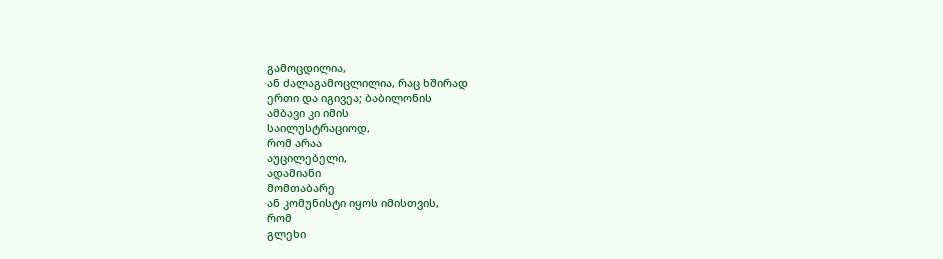გამოცდილია,
ან ძალაგამოცლილია, რაც ხშირად
ერთი და იგივეა; ბაბილონის
ამბავი კი იმის
საილუსტრაციოდ,
რომ არაა
აუცილებელი,
ადამიანი
მომთაბარე
ან კომუნისტი იყოს იმისთვის,
რომ
გლეხი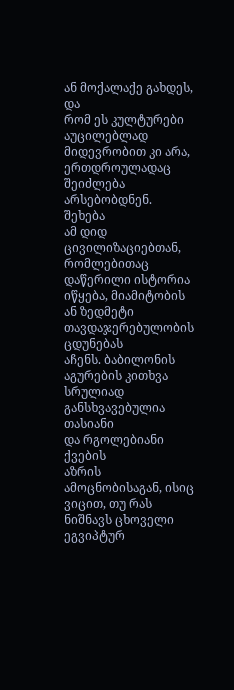ან მოქალაქე გახდეს,
და
რომ ეს კულტურები აუცილებლად
მიდევრობით კი არა, ერთდროულადაც
შეიძლება
არსებობდნენ.
შეხება
ამ დიდ ცივილიზაციებთან,
რომლებითაც დაწერილი ისტორია
იწყება, მიამიტობის ან ზედმეტი
თავდაჯერებულობის ცდუნებას
აჩენს. ბაბილონის
აგურების კითხვა
სრულიად განსხვავებულია
თასიანი
და რგოლებიანი ქვების
აზრის ამოცნობისაგან, ისიც
ვიცით, თუ რას ნიშნავს ცხოველი
ეგვიპტურ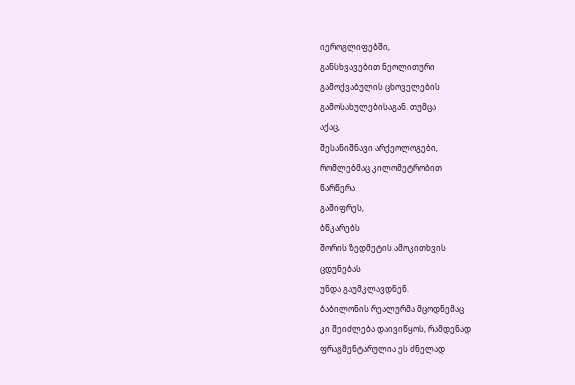იეროგლიფებში,
განსხვავებით ნეოლითური
გამოქვაბულის ცხოველების
გამოსახულებისაგან. თუმცა
აქაც,
შესანიშნავი არქეოლოგები,
რომლებმაც კილომეტრობით
წარწერა
გაშიფრეს,
ბწკარებს
შორის ზედმეტის ამოკითხვის
ცდუნებას
უნდა გაუმკლავდნენ.
ბაბილონის რეალურმა მცოდნემაც
კი შეიძლება დაივიწყოს, რამდენად
ფრაგმენტარულია ეს ძნელად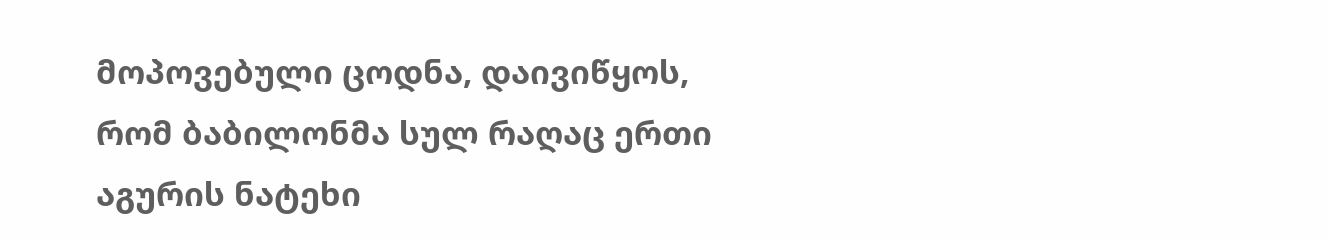მოპოვებული ცოდნა, დაივიწყოს,
რომ ბაბილონმა სულ რაღაც ერთი
აგურის ნატეხი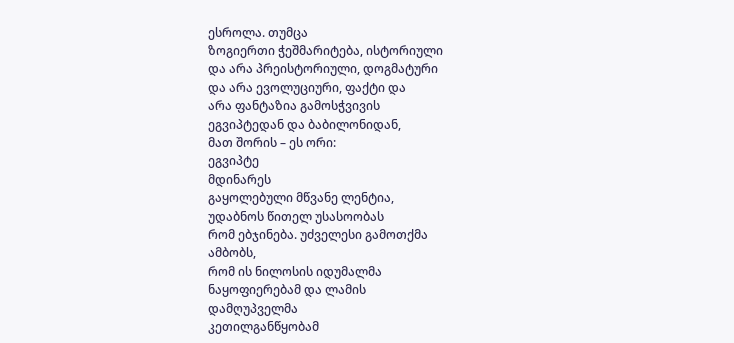ესროლა. თუმცა
ზოგიერთი ჭეშმარიტება, ისტორიული
და არა პრეისტორიული, დოგმატური
და არა ევოლუციური, ფაქტი და
არა ფანტაზია გამოსჭვივის
ეგვიპტედან და ბაბილონიდან,
მათ შორის – ეს ორი:
ეგვიპტე
მდინარეს
გაყოლებული მწვანე ლენტია,
უდაბნოს წითელ უსასოობას
რომ ებჯინება. უძველესი გამოთქმა
ამბობს,
რომ ის ნილოსის იდუმალმა
ნაყოფიერებამ და ლამის
დამღუპველმა
კეთილგანწყობამ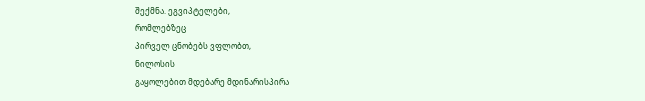შექმნა. ეგვიპტელები,
რომლებზეც
პირველ ცნობებს ვფლობთ,
ნილოსის
გაყოლებით მდებარე მდინარისპირა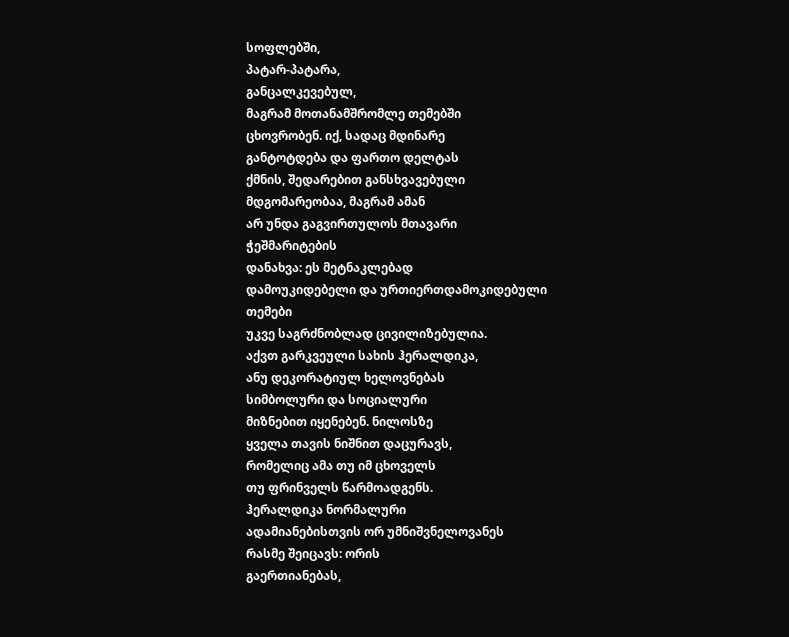სოფლებში,
პატარ-პატარა,
განცალკევებულ,
მაგრამ მოთანამშრომლე თემებში
ცხოვრობენ. იქ, სადაც მდინარე
განტოტდება და ფართო დელტას
ქმნის, შედარებით განსხვავებული
მდგომარეობაა, მაგრამ ამან
არ უნდა გაგვირთულოს მთავარი
ჭეშმარიტების
დანახვა: ეს მეტნაკლებად
დამოუკიდებელი და ურთიერთდამოკიდებული
თემები
უკვე საგრძნობლად ცივილიზებულია.
აქვთ გარკვეული სახის ჰერალდიკა,
ანუ დეკორატიულ ხელოვნებას
სიმბოლური და სოციალური
მიზნებით იყენებენ. ნილოსზე
ყველა თავის ნიშნით დაცურავს,
რომელიც ამა თუ იმ ცხოველს
თუ ფრინველს წარმოადგენს.
ჰერალდიკა ნორმალური
ადამიანებისთვის ორ უმნიშვნელოვანეს
რასმე შეიცავს: ორის
გაერთიანებას,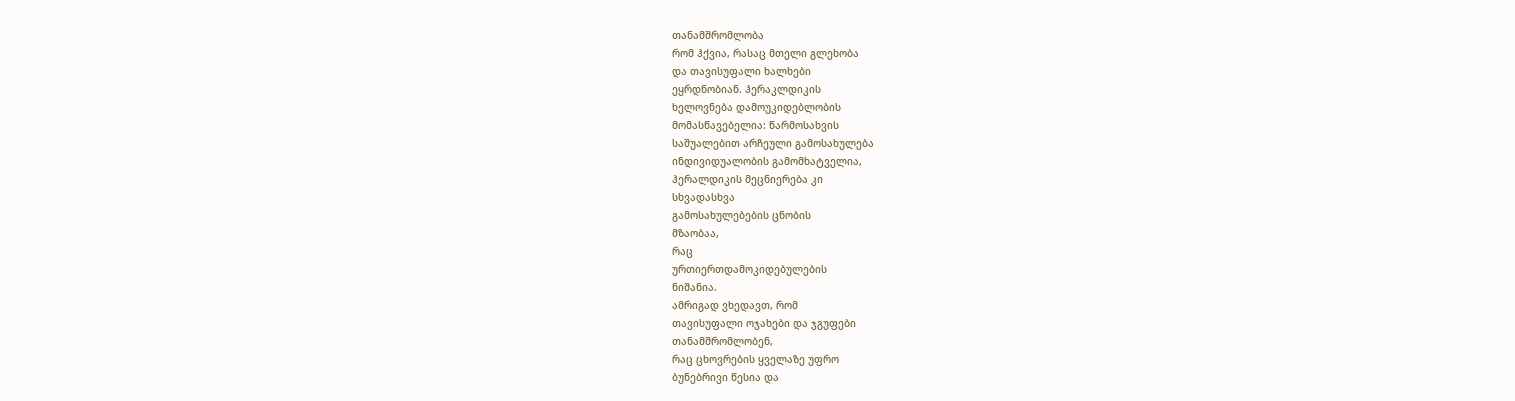თანამშრომლობა
რომ ჰქვია, რასაც მთელი გლეხობა
და თავისუფალი ხალხები
ეყრდნობიან. ჰერაკლდიკის
ხელოვნება დამოუკიდებლობის
მომასწავებელია: წარმოსახვის
საშუალებით არჩეული გამოსახულება
ინდივიდუალობის გამომხატველია,
ჰერალდიკის მეცნიერება კი
სხვადასხვა
გამოსახულებების ცნობის
მზაობაა,
რაც
ურთიერთდამოკიდებულების
ნიშანია.
ამრიგად ვხედავთ, რომ
თავისუფალი ოჯახები და ჯგუფები
თანამშრომლობენ,
რაც ცხოვრების ყველაზე უფრო
ბუნებრივი წესია და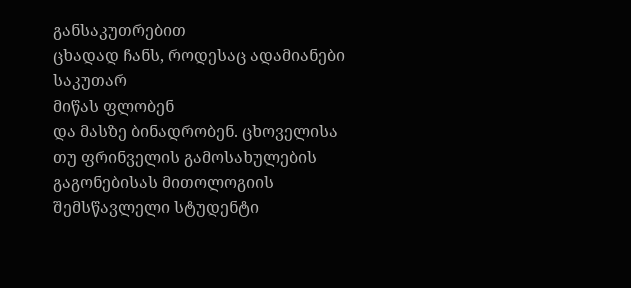განსაკუთრებით
ცხადად ჩანს, როდესაც ადამიანები
საკუთარ
მიწას ფლობენ
და მასზე ბინადრობენ. ცხოველისა
თუ ფრინველის გამოსახულების
გაგონებისას მითოლოგიის
შემსწავლელი სტუდენტი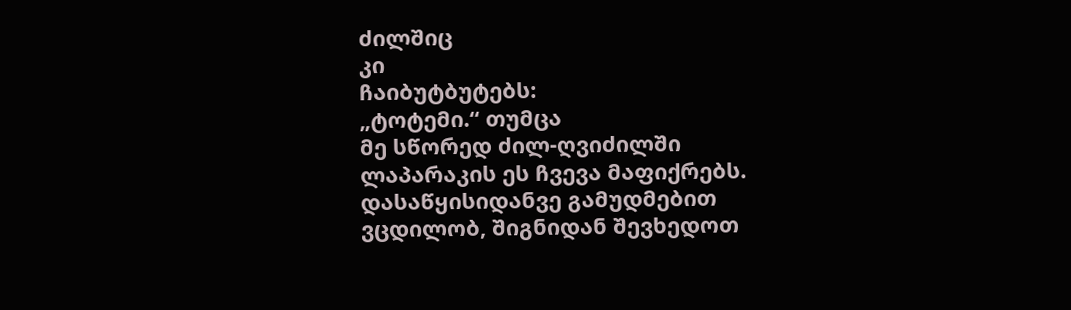ძილშიც
კი
ჩაიბუტბუტებს:
„ტოტემი.“ თუმცა
მე სწორედ ძილ-ღვიძილში
ლაპარაკის ეს ჩვევა მაფიქრებს.
დასაწყისიდანვე გამუდმებით
ვცდილობ, შიგნიდან შევხედოთ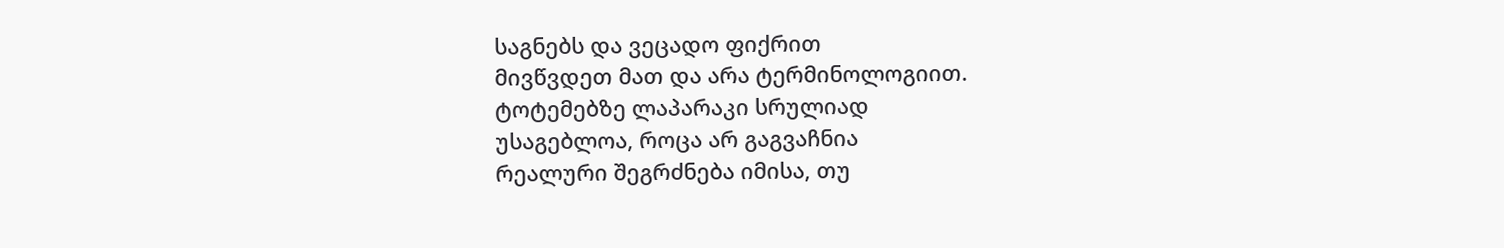საგნებს და ვეცადო ფიქრით
მივწვდეთ მათ და არა ტერმინოლოგიით.
ტოტემებზე ლაპარაკი სრულიად
უსაგებლოა, როცა არ გაგვაჩნია
რეალური შეგრძნება იმისა, თუ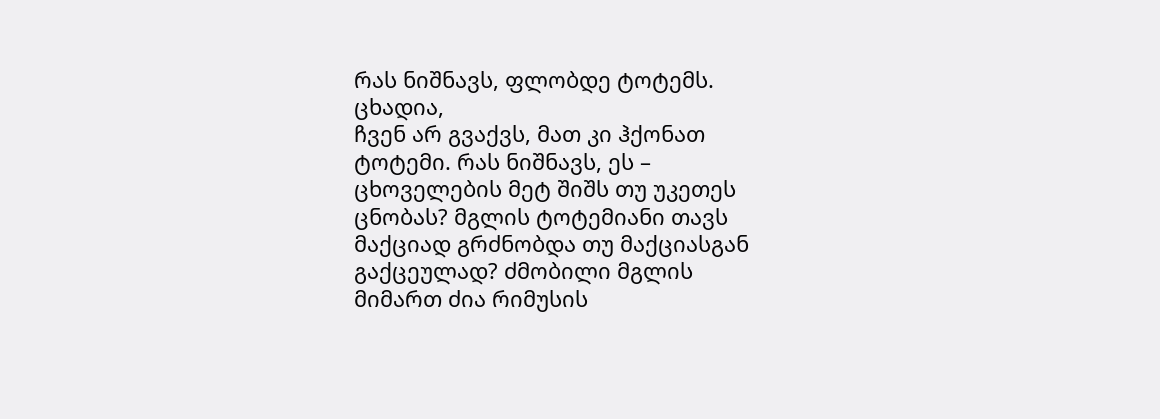რას ნიშნავს, ფლობდე ტოტემს.
ცხადია,
ჩვენ არ გვაქვს, მათ კი ჰქონათ
ტოტემი. რას ნიშნავს, ეს –
ცხოველების მეტ შიშს თუ უკეთეს
ცნობას? მგლის ტოტემიანი თავს
მაქციად გრძნობდა თუ მაქციასგან
გაქცეულად? ძმობილი მგლის
მიმართ ძია რიმუსის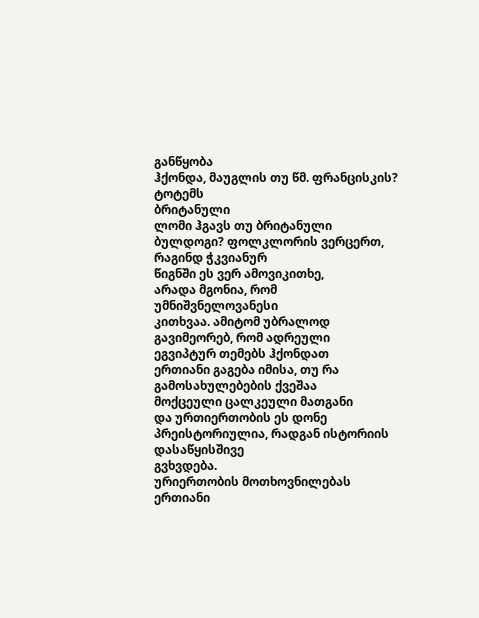განწყობა
ჰქონდა, მაუგლის თუ წმ. ფრანცისკის?
ტოტემს
ბრიტანული
ლომი ჰგავს თუ ბრიტანული
ბულდოგი? ფოლკლორის ვერცერთ,
რაგინდ ჭკვიანურ
წიგნში ეს ვერ ამოვიკითხე,
არადა მგონია, რომ უმნიშვნელოვანესი
კითხვაა. ამიტომ უბრალოდ
გავიმეორებ, რომ ადრეული
ეგვიპტურ თემებს ჰქონდათ
ერთიანი გაგება იმისა, თუ რა
გამოსახულებების ქვეშაა
მოქცეული ცალკეული მათგანი
და ურთიერთობის ეს დონე
პრეისტორიულია, რადგან ისტორიის
დასაწყისშივე
გვხვდება.
ურიერთობის მოთხოვნილებას
ერთიანი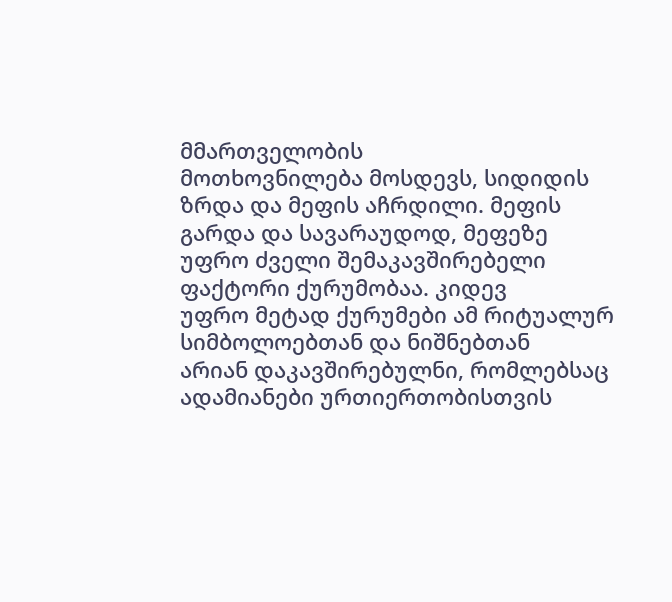მმართველობის
მოთხოვნილება მოსდევს, სიდიდის
ზრდა და მეფის აჩრდილი. მეფის
გარდა და სავარაუდოდ, მეფეზე
უფრო ძველი შემაკავშირებელი
ფაქტორი ქურუმობაა. კიდევ
უფრო მეტად ქურუმები ამ რიტუალურ
სიმბოლოებთან და ნიშნებთან
არიან დაკავშირებულნი, რომლებსაც
ადამიანები ურთიერთობისთვის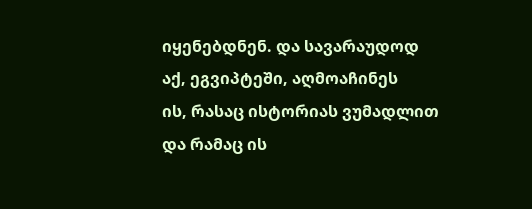იყენებდნენ. და სავარაუდოდ
აქ, ეგვიპტეში, აღმოაჩინეს
ის, რასაც ისტორიას ვუმადლით
და რამაც ის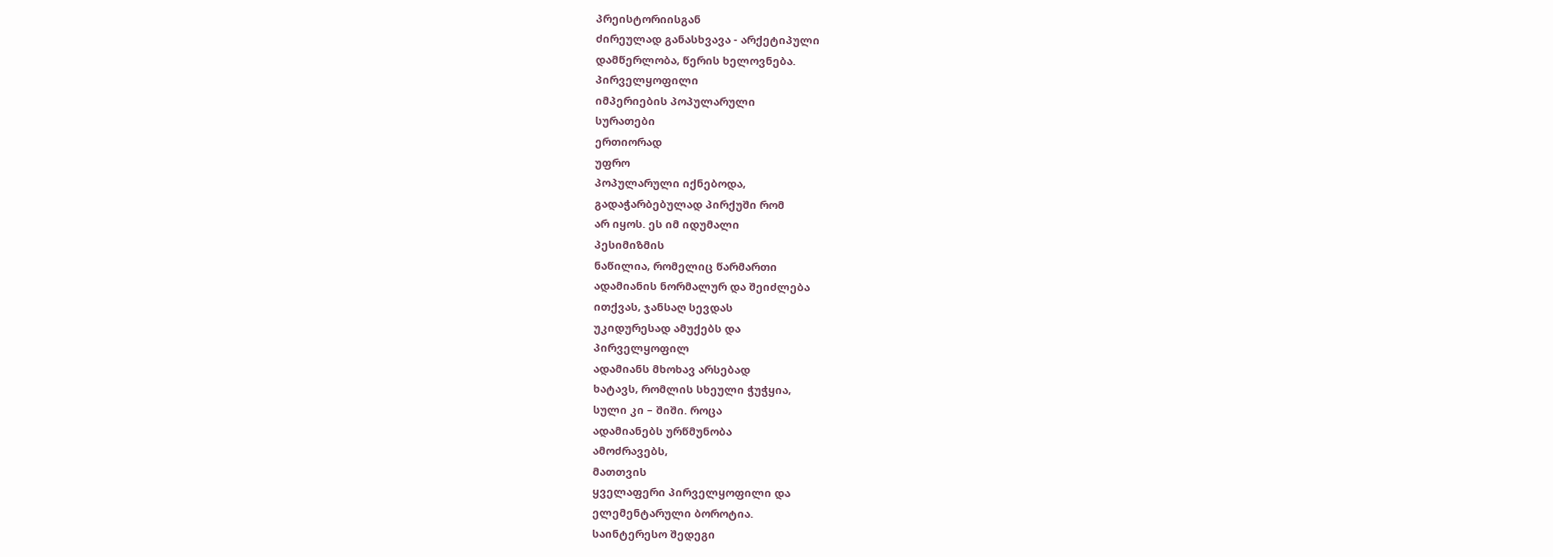პრეისტორიისგან
ძირეულად განასხვავა - არქეტიპული
დამწერლობა, წერის ხელოვნება.
პირველყოფილი
იმპერიების პოპულარული
სურათები
ერთიორად
უფრო
პოპულარული იქნებოდა,
გადაჭარბებულად პირქუში რომ
არ იყოს. ეს იმ იდუმალი
პესიმიზმის
ნაწილია, რომელიც წარმართი
ადამიანის ნორმალურ და შეიძლება
ითქვას, ჯანსაღ სევდას
უკიდურესად ამუქებს და
პირველყოფილ
ადამიანს მხოხავ არსებად
ხატავს, რომლის სხეული ჭუჭყია,
სული კი – შიში. როცა
ადამიანებს ურწმუნობა
ამოძრავებს,
მათთვის
ყველაფერი პირველყოფილი და
ელემენტარული ბოროტია.
საინტერესო შედეგი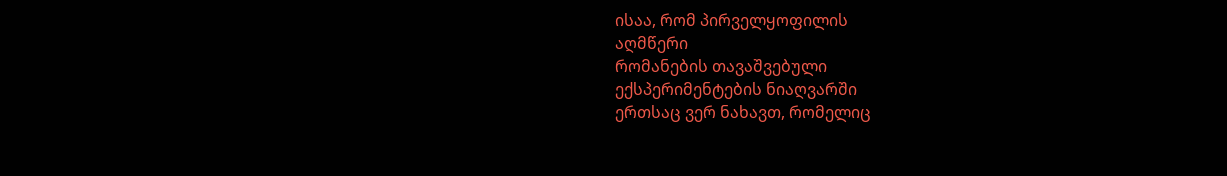ისაა, რომ პირველყოფილის
აღმწერი
რომანების თავაშვებული
ექსპერიმენტების ნიაღვარში
ერთსაც ვერ ნახავთ, რომელიც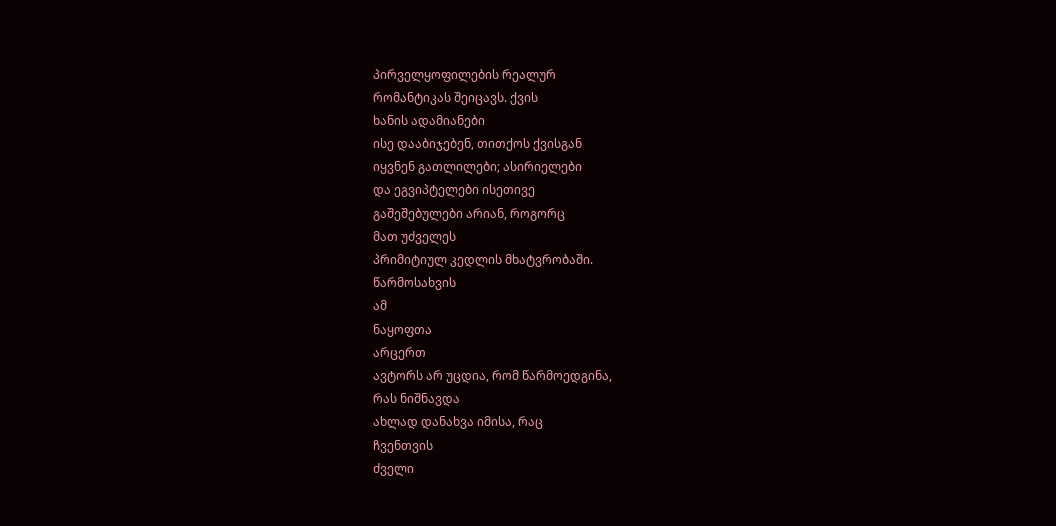პირველყოფილების რეალურ
რომანტიკას შეიცავს. ქვის
ხანის ადამიანები
ისე დააბიჯებენ, თითქოს ქვისგან
იყვნენ გათლილები; ასირიელები
და ეგვიპტელები ისეთივე
გაშეშებულები არიან, როგორც
მათ უძველეს
პრიმიტიულ კედლის მხატვრობაში.
წარმოსახვის
ამ
ნაყოფთა
არცერთ
ავტორს არ უცდია, რომ წარმოედგინა,
რას ნიშნავდა
ახლად დანახვა იმისა, რაც
ჩვენთვის
ძველი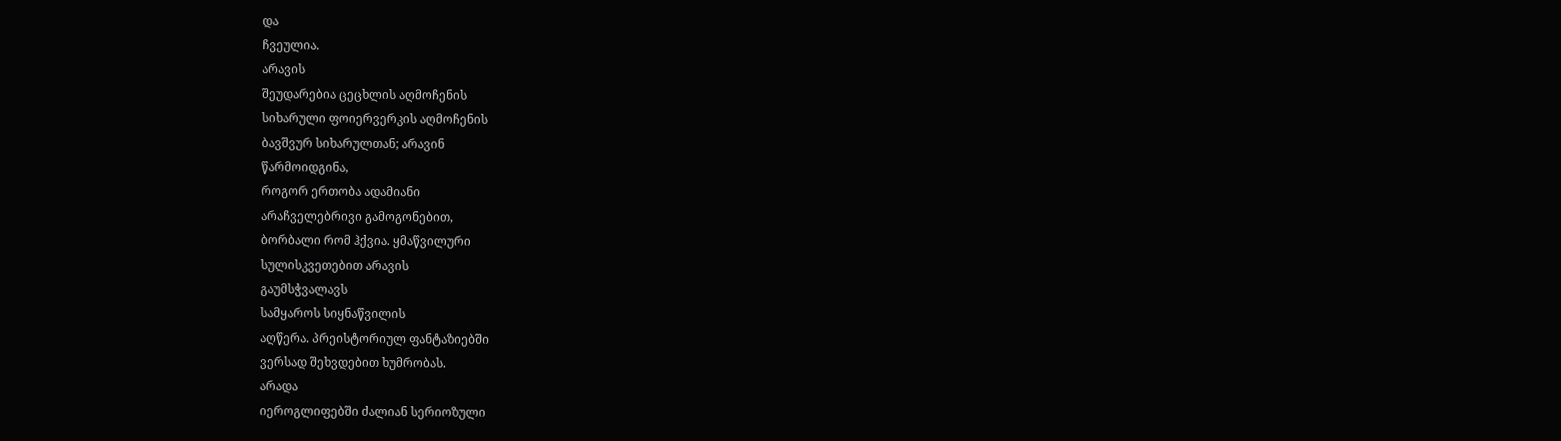და
ჩვეულია.
არავის
შეუდარებია ცეცხლის აღმოჩენის
სიხარული ფოიერვერკის აღმოჩენის
ბავშვურ სიხარულთან; არავინ
წარმოიდგინა,
როგორ ერთობა ადამიანი
არაჩველებრივი გამოგონებით,
ბორბალი რომ ჰქვია. ყმაწვილური
სულისკვეთებით არავის
გაუმსჭვალავს
სამყაროს სიყნაწვილის
აღწერა. პრეისტორიულ ფანტაზიებში
ვერსად შეხვდებით ხუმრობას.
არადა
იეროგლიფებში ძალიან სერიოზული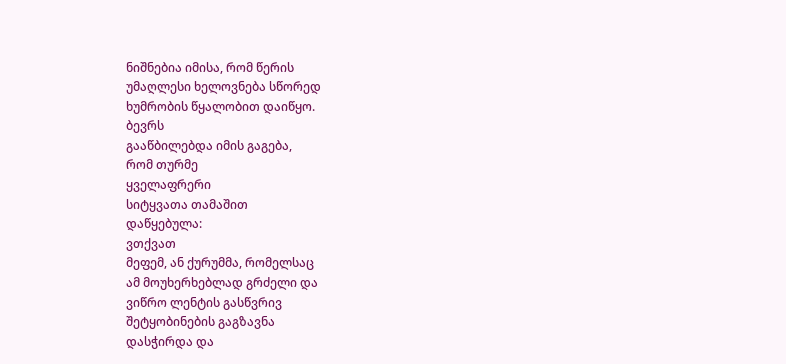ნიშნებია იმისა, რომ წერის
უმაღლესი ხელოვნება სწორედ
ხუმრობის წყალობით დაიწყო.
ბევრს
გააწბილებდა იმის გაგება,
რომ თურმე
ყველაფრერი
სიტყვათა თამაშით
დაწყებულა:
ვთქვათ
მეფემ, ან ქურუმმა, რომელსაც
ამ მოუხერხებლად გრძელი და
ვიწრო ლენტის გასწვრივ
შეტყობინების გაგზავნა
დასჭირდა და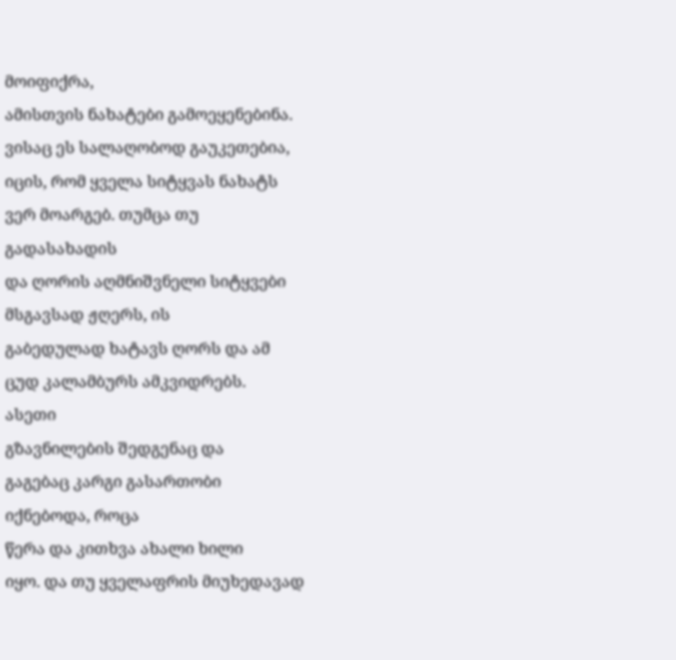მოიფიქრა,
ამისთვის ნახატები გამოეყენებინა.
ვისაც ეს სალაღობოდ გაუკეთებია,
იცის, რომ ყველა სიტყვას ნახატს
ვერ მოარგებ. თუმცა თუ
გადასახადის
და ღორის აღმნიშვნელი სიტყვები
მსგავსად ჟღერს, ის
გაბედულად ხატავს ღორს და ამ
ცუდ კალამბურს ამკვიდრებს.
ასეთი
გზავნილების შედგენაც და
გაგებაც კარგი გასართობი
იქნებოდა, როცა
წერა და კითხვა ახალი ხილი
იყო. და თუ ყველაფრის მიუხედავად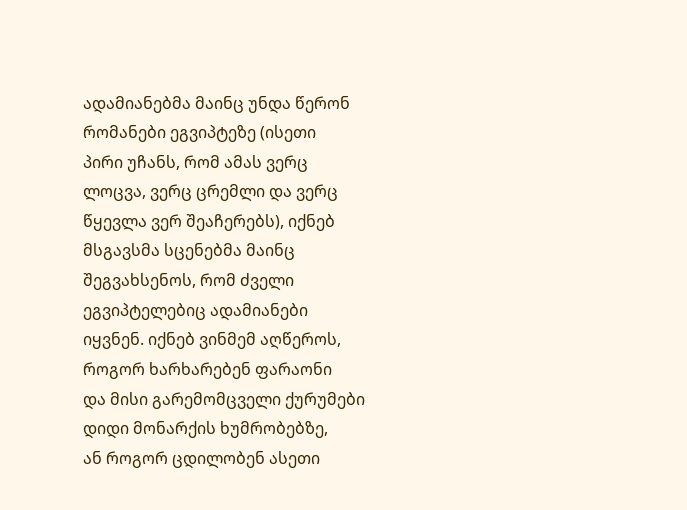ადამიანებმა მაინც უნდა წერონ
რომანები ეგვიპტეზე (ისეთი
პირი უჩანს, რომ ამას ვერც
ლოცვა, ვერც ცრემლი და ვერც
წყევლა ვერ შეაჩერებს), იქნებ
მსგავსმა სცენებმა მაინც
შეგვახსენოს, რომ ძველი
ეგვიპტელებიც ადამიანები
იყვნენ. იქნებ ვინმემ აღწეროს,
როგორ ხარხარებენ ფარაონი
და მისი გარემომცველი ქურუმები
დიდი მონარქის ხუმრობებზე,
ან როგორ ცდილობენ ასეთი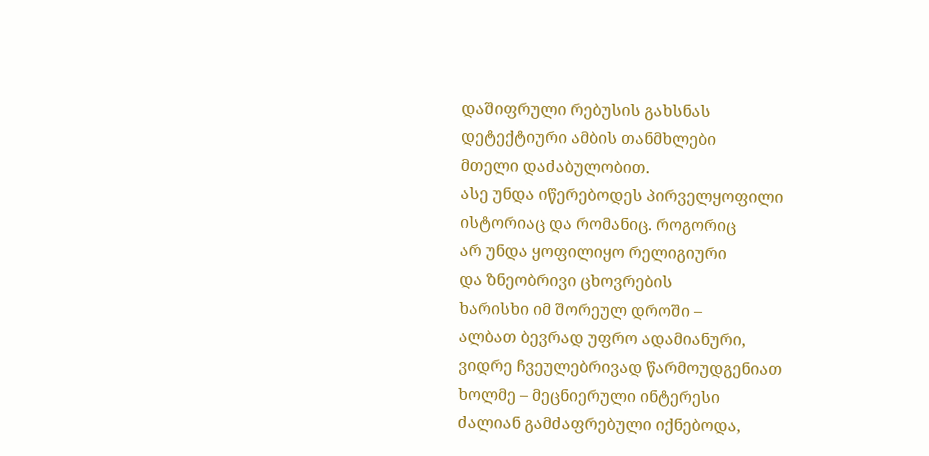დაშიფრული რებუსის გახსნას
დეტექტიური ამბის თანმხლები
მთელი დაძაბულობით.
ასე უნდა იწერებოდეს პირველყოფილი
ისტორიაც და რომანიც. როგორიც
არ უნდა ყოფილიყო რელიგიური
და ზნეობრივი ცხოვრების
ხარისხი იმ შორეულ დროში –
ალბათ ბევრად უფრო ადამიანური,
ვიდრე ჩვეულებრივად წარმოუდგენიათ
ხოლმე – მეცნიერული ინტერესი
ძალიან გამძაფრებული იქნებოდა,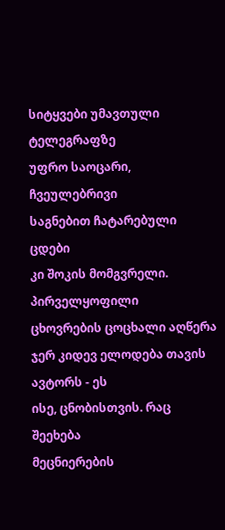სიტყვები უმავთული ტელეგრაფზე
უფრო საოცარი, ჩვეულებრივი
საგნებით ჩატარებული ცდები
კი შოკის მომგვრელი. პირველყოფილი
ცხოვრების ცოცხალი აღწერა
ჯერ კიდევ ელოდება თავის
ავტორს - ეს
ისე, ცნობისთვის. რაც შეეხება
მეცნიერების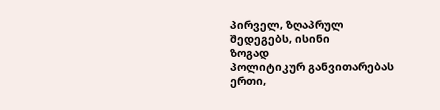პირველ, ზღაპრულ
შედეგებს, ისინი
ზოგად
პოლიტიკურ განვითარებას
ერთი,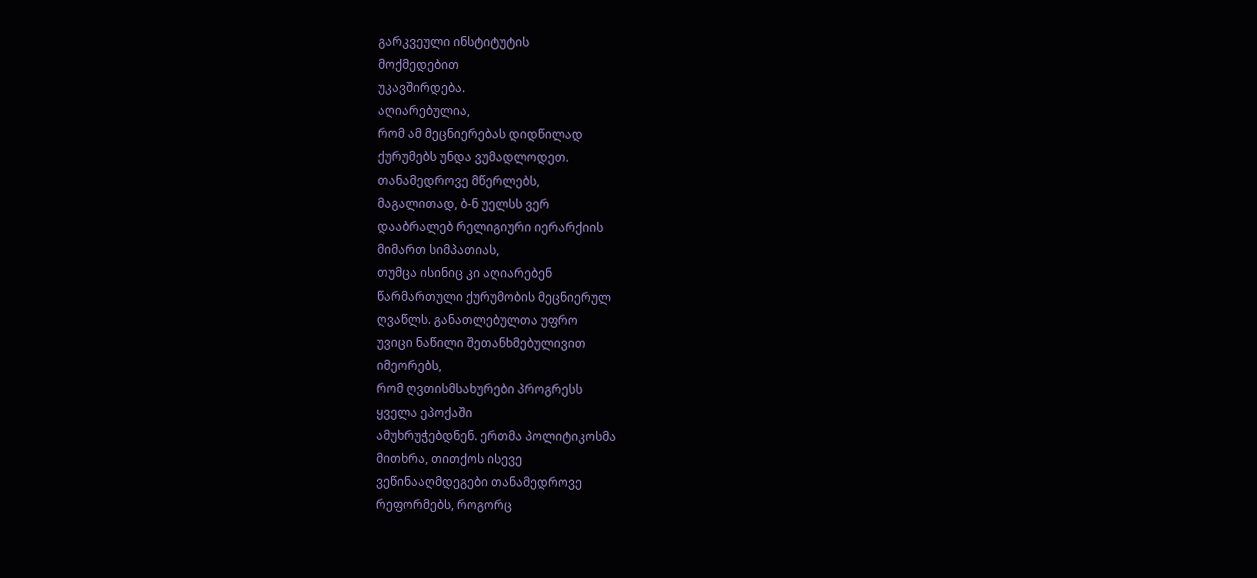გარკვეული ინსტიტუტის
მოქმედებით
უკავშირდება.
აღიარებულია,
რომ ამ მეცნიერებას დიდწილად
ქურუმებს უნდა ვუმადლოდეთ.
თანამედროვე მწერლებს,
მაგალითად, ბ-ნ უელსს ვერ
დააბრალებ რელიგიური იერარქიის
მიმართ სიმპათიას,
თუმცა ისინიც კი აღიარებენ
წარმართული ქურუმობის მეცნიერულ
ღვაწლს. განათლებულთა უფრო
უვიცი ნაწილი შეთანხმებულივით
იმეორებს,
რომ ღვთისმსახურები პროგრესს
ყველა ეპოქაში
ამუხრუჭებდნენ. ერთმა პოლიტიკოსმა
მითხრა, თითქოს ისევე
ვეწინააღმდეგები თანამედროვე
რეფორმებს, როგორც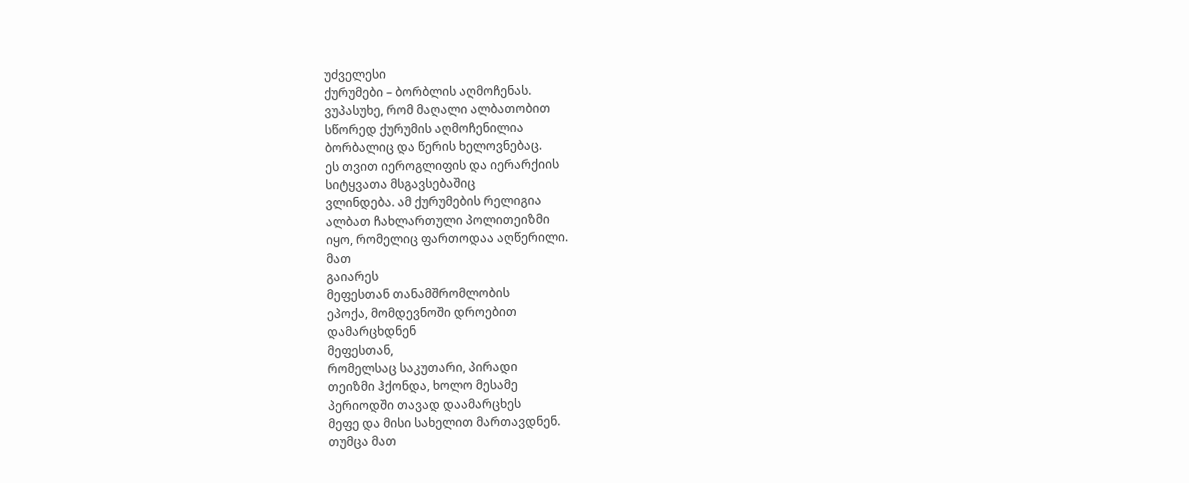უძველესი
ქურუმები – ბორბლის აღმოჩენას.
ვუპასუხე, რომ მაღალი ალბათობით
სწორედ ქურუმის აღმოჩენილია
ბორბალიც და წერის ხელოვნებაც.
ეს თვით იეროგლიფის და იერარქიის
სიტყვათა მსგავსებაშიც
ვლინდება. ამ ქურუმების რელიგია
ალბათ ჩახლართული პოლითეიზმი
იყო, რომელიც ფართოდაა აღწერილი.
მათ
გაიარეს
მეფესთან თანამშრომლობის
ეპოქა, მომდევნოში დროებით
დამარცხდნენ
მეფესთან,
რომელსაც საკუთარი, პირადი
თეიზმი ჰქონდა, ხოლო მესამე
პერიოდში თავად დაამარცხეს
მეფე და მისი სახელით მართავდნენ.
თუმცა მათ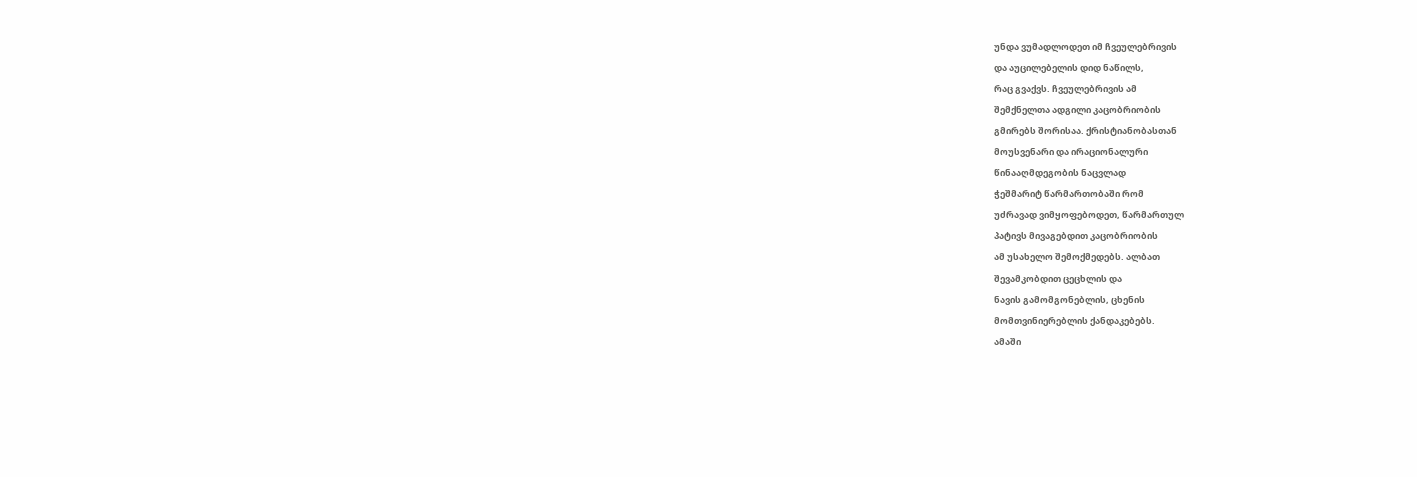უნდა ვუმადლოდეთ იმ ჩვეულებრივის
და აუცილებელის დიდ ნაწილს,
რაც გვაქვს. ჩვეულებრივის ამ
შემქნელთა ადგილი კაცობრიობის
გმირებს შორისაა. ქრისტიანობასთან
მოუსვენარი და ირაციონალური
წინააღმდეგობის ნაცვლად
ჭეშმარიტ წარმართობაში რომ
უძრავად ვიმყოფებოდეთ, წარმართულ
პატივს მივაგებდით კაცობრიობის
ამ უსახელო შემოქმედებს. ალბათ
შევამკობდით ცეცხლის და
ნავის გამომგონებლის, ცხენის
მომთვინიერებლის ქანდაკებებს.
ამაში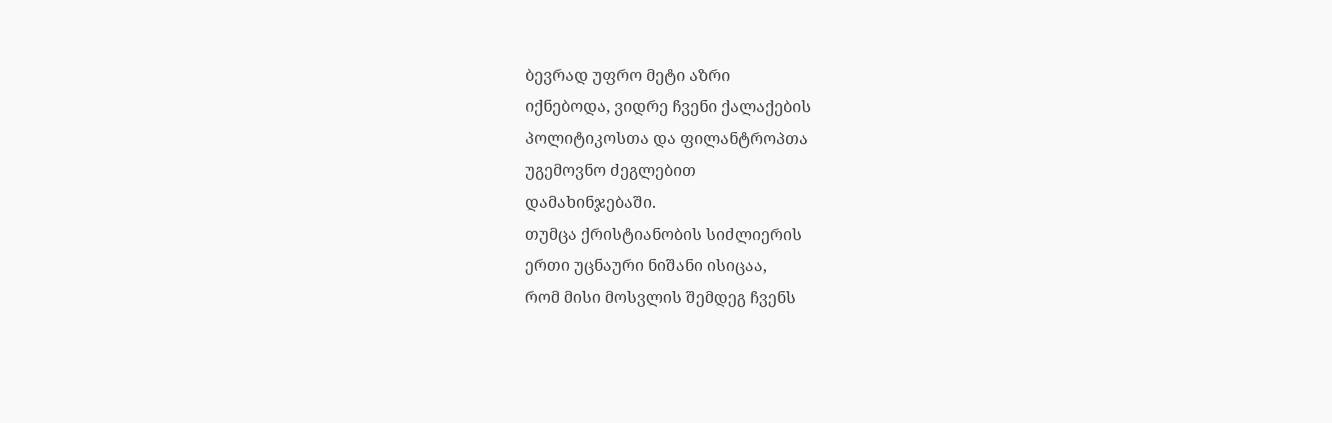ბევრად უფრო მეტი აზრი
იქნებოდა, ვიდრე ჩვენი ქალაქების
პოლიტიკოსთა და ფილანტროპთა
უგემოვნო ძეგლებით
დამახინჯებაში.
თუმცა ქრისტიანობის სიძლიერის
ერთი უცნაური ნიშანი ისიცაა,
რომ მისი მოსვლის შემდეგ ჩვენს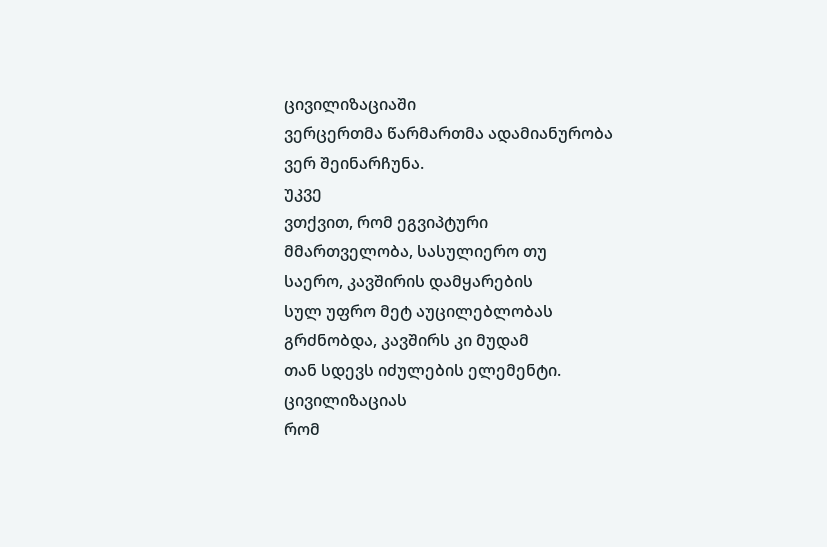ცივილიზაციაში
ვერცერთმა წარმართმა ადამიანურობა
ვერ შეინარჩუნა.
უკვე
ვთქვით, რომ ეგვიპტური
მმართველობა, სასულიერო თუ
საერო, კავშირის დამყარების
სულ უფრო მეტ აუცილებლობას
გრძნობდა, კავშირს კი მუდამ
თან სდევს იძულების ელემენტი.
ცივილიზაციას
რომ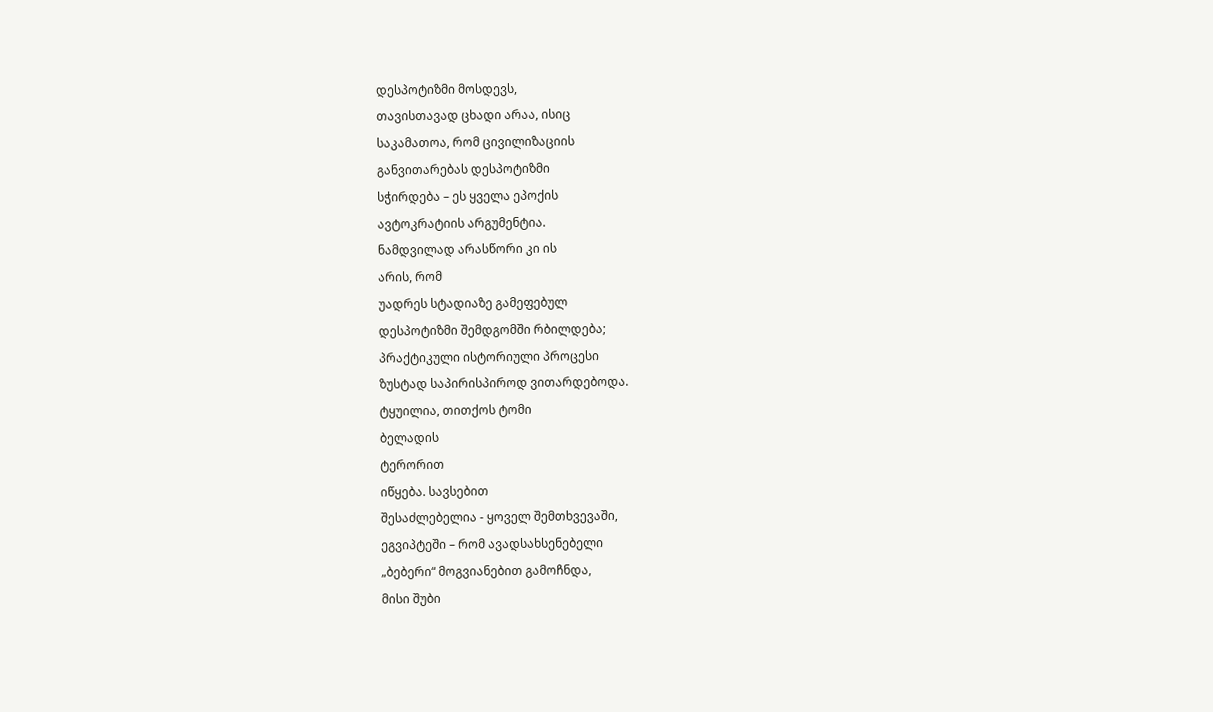დესპოტიზმი მოსდევს,
თავისთავად ცხადი არაა, ისიც
საკამათოა, რომ ცივილიზაციის
განვითარებას დესპოტიზმი
სჭირდება – ეს ყველა ეპოქის
ავტოკრატიის არგუმენტია.
ნამდვილად არასწორი კი ის
არის, რომ
უადრეს სტადიაზე გამეფებულ
დესპოტიზმი შემდგომში რბილდება;
პრაქტიკული ისტორიული პროცესი
ზუსტად საპირისპიროდ ვითარდებოდა.
ტყუილია, თითქოს ტომი
ბელადის
ტერორით
იწყება. სავსებით
შესაძლებელია - ყოველ შემთხვევაში,
ეგვიპტეში – რომ ავადსახსენებელი
„ბებერი“ მოგვიანებით გამოჩნდა,
მისი შუბი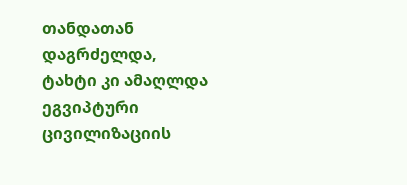თანდათან დაგრძელდა,
ტახტი კი ამაღლდა ეგვიპტური
ცივილიზაციის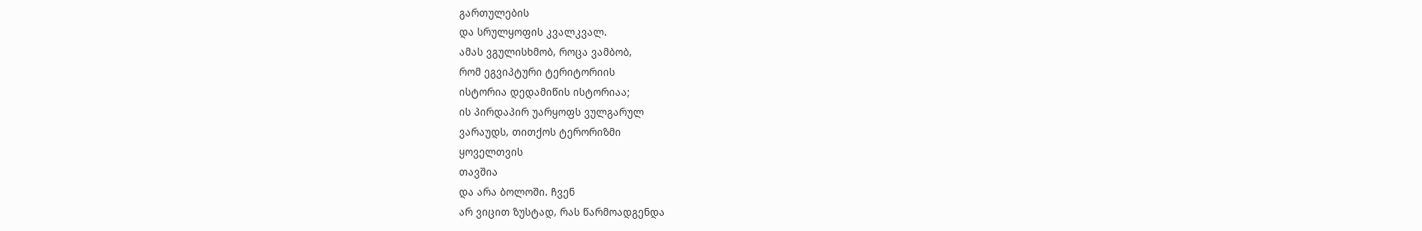გართულების
და სრულყოფის კვალკვალ.
ამას ვგულისხმობ, როცა ვამბობ,
რომ ეგვიპტური ტერიტორიის
ისტორია დედამიწის ისტორიაა;
ის პირდაპირ უარყოფს ვულგარულ
ვარაუდს, თითქოს ტერორიზმი
ყოველთვის
თავშია
და არა ბოლოში. ჩვენ
არ ვიცით ზუსტად, რას წარმოადგენდა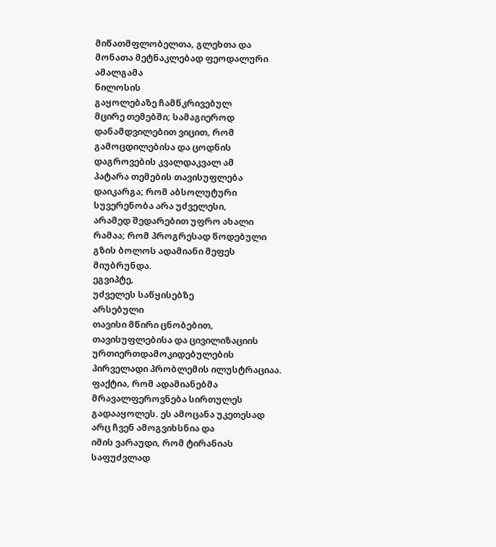მიწათმფლობელთა, გლეხთა და
მონათა მეტნაკლებად ფეოდალური
ამალგამა
ნილოსის
გაყოლებაზე ჩამწკრივებულ
მცირე თემებში; სამაგიეროდ
დანამდვილებით ვიცით, რომ
გამოცდილებისა და ცოდნის
დაგროვების კვალდაკვალ ამ
პატარა თემების თავისუფლება
დაიკარგა; რომ აბსოლუტური
სუვერენობა არა უძველესი,
არამედ შედარებით უფრო ახალი
რამაა; რომ პროგრესად წოდებული
გზის ბოლოს ადამიანი მეფეს
მიუბრუნდა.
ეგვიპტე,
უძველეს საწყისებზე
არსებული
თავისი მწირი ცნობებით,
თავისუფლებისა და ცივილიზაციის
ურთიერთდამოკიდებულების
პირველადი პრობლემის ილუსტრაციაა.
ფაქტია, რომ ადამიანებმა
მრავალფეროვნება სირთულეს
გადააყოლეს. ეს ამოცანა უკეთესად
არც ჩვენ ამოგვიხსნია და
იმის ვარაუდი, რომ ტირანიას
საფუძვლად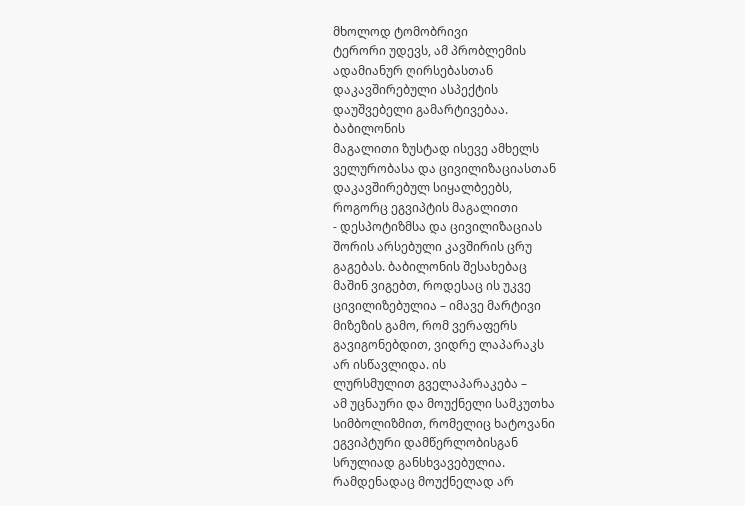მხოლოდ ტომობრივი
ტერორი უდევს, ამ პრობლემის
ადამიანურ ღირსებასთან
დაკავშირებული ასპექტის
დაუშვებელი გამარტივებაა.
ბაბილონის
მაგალითი ზუსტად ისევე ამხელს
ველურობასა და ცივილიზაციასთან
დაკავშირებულ სიყალბეებს,
როგორც ეგვიპტის მაგალითი
- დესპოტიზმსა და ცივილიზაციას
შორის არსებული კავშირის ცრუ
გაგებას. ბაბილონის შესახებაც
მაშინ ვიგებთ, როდესაც ის უკვე
ცივილიზებულია – იმავე მარტივი
მიზეზის გამო, რომ ვერაფერს
გავიგონებდით, ვიდრე ლაპარაკს
არ ისწავლიდა. ის
ლურსმულით გველაპარაკება –
ამ უცნაური და მოუქნელი სამკუთხა
სიმბოლიზმით, რომელიც ხატოვანი
ეგვიპტური დამწერლობისგან
სრულიად განსხვავებულია.
რამდენადაც მოუქნელად არ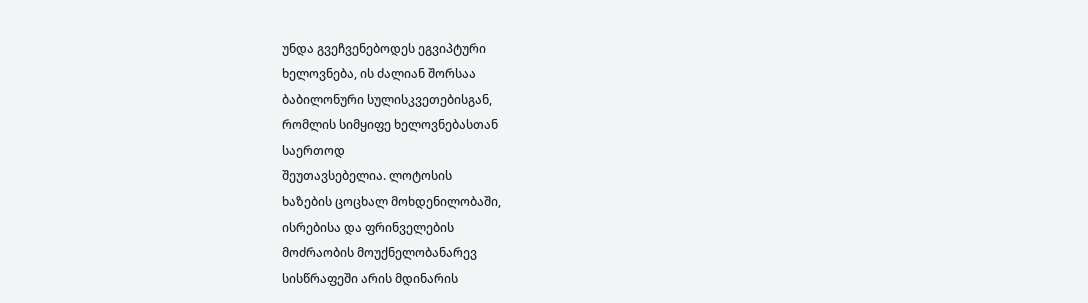უნდა გვეჩვენებოდეს ეგვიპტური
ხელოვნება, ის ძალიან შორსაა
ბაბილონური სულისკვეთებისგან,
რომლის სიმყიფე ხელოვნებასთან
საერთოდ
შეუთავსებელია. ლოტოსის
ხაზების ცოცხალ მოხდენილობაში,
ისრებისა და ფრინველების
მოძრაობის მოუქნელობანარევ
სისწრაფეში არის მდინარის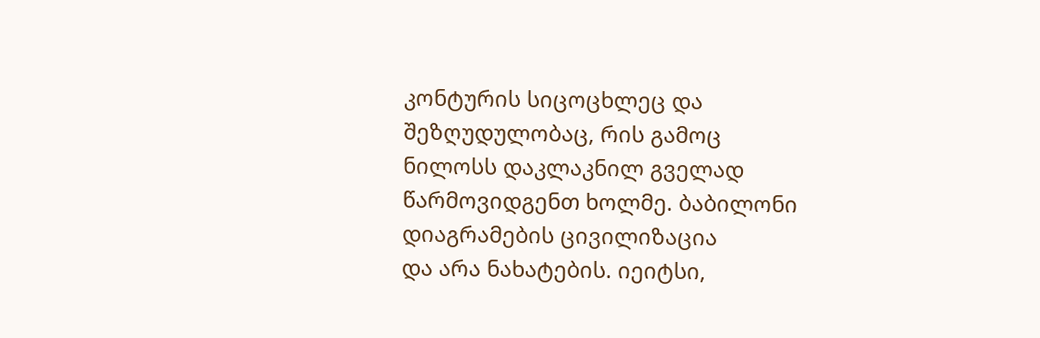კონტურის სიცოცხლეც და
შეზღუდულობაც, რის გამოც
ნილოსს დაკლაკნილ გველად
წარმოვიდგენთ ხოლმე. ბაბილონი
დიაგრამების ცივილიზაცია
და არა ნახატების. იეიტსი,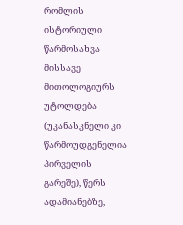რომლის
ისტორიული წარმოსახვა მისსავე
მითოლოგიურს
უტოლდება (უკანასკნელი კი
წარმოუდგენელია პირველის
გარეშე), წერს ადამიანებზე,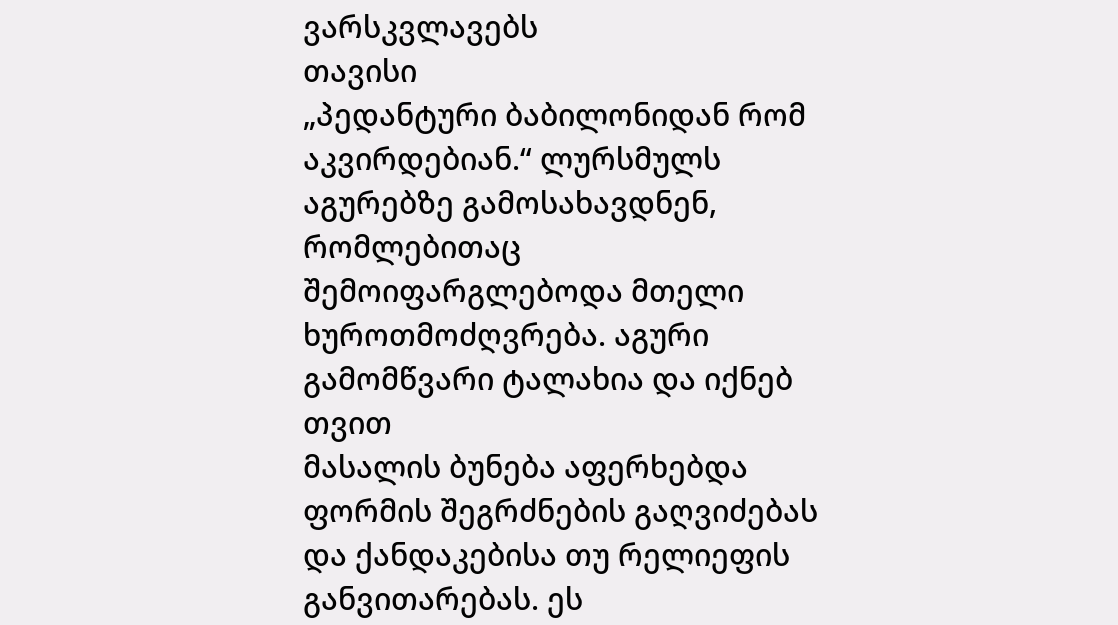ვარსკვლავებს
თავისი
„პედანტური ბაბილონიდან რომ
აკვირდებიან.“ ლურსმულს
აგურებზე გამოსახავდნენ,
რომლებითაც
შემოიფარგლებოდა მთელი
ხუროთმოძღვრება. აგური
გამომწვარი ტალახია და იქნებ
თვით
მასალის ბუნება აფერხებდა
ფორმის შეგრძნების გაღვიძებას
და ქანდაკებისა თუ რელიეფის
განვითარებას. ეს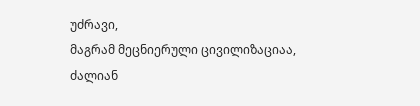უძრავი,
მაგრამ მეცნიერული ცივილიზაციაა,
ძალიან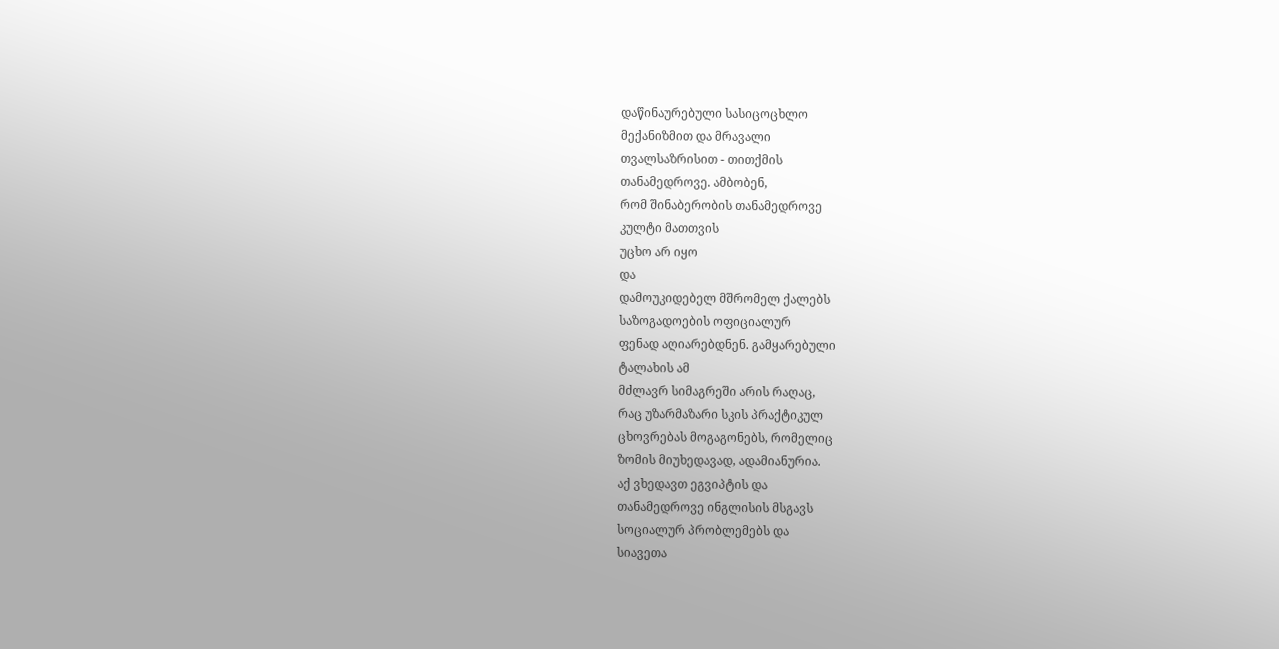დაწინაურებული სასიცოცხლო
მექანიზმით და მრავალი
თვალსაზრისით - თითქმის
თანამედროვე. ამბობენ,
რომ შინაბერობის თანამედროვე
კულტი მათთვის
უცხო არ იყო
და
დამოუკიდებელ მშრომელ ქალებს
საზოგადოების ოფიციალურ
ფენად აღიარებდნენ. გამყარებული
ტალახის ამ
მძლავრ სიმაგრეში არის რაღაც,
რაც უზარმაზარი სკის პრაქტიკულ
ცხოვრებას მოგაგონებს, რომელიც
ზომის მიუხედავად, ადამიანურია.
აქ ვხედავთ ეგვიპტის და
თანამედროვე ინგლისის მსგავს
სოციალურ პრობლემებს და
სიავეთა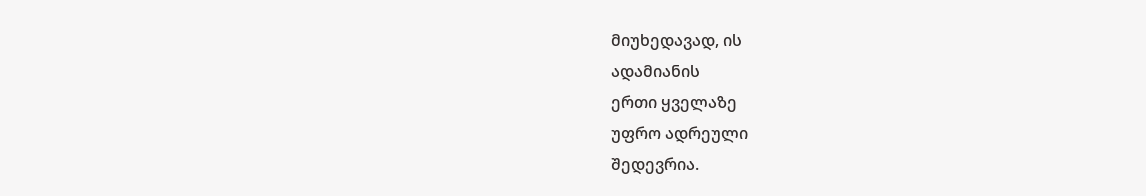მიუხედავად, ის
ადამიანის
ერთი ყველაზე
უფრო ადრეული
შედევრია.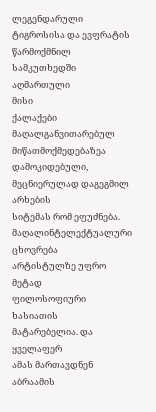ლეგენდარული
ტიგროსისა და ევფრატის
წარმოქმნილ სამკუთხედში
აღმართული
მისი
ქალაქები
მაღალგანვითარებულ
მიწათმოქმედებაზეა დამოკიდებული,
მეცნიერულად დაგეგმილ არხების
სიტემას რომ ეფუძნება.
მაღალინტელექტუალური ცხოვრება
არტისტულზე უფრო მეტად
ფილოსოფიური ხასიათის
მატარებელია. და
ყველაფერ
ამას მართავდნენ აბრაამის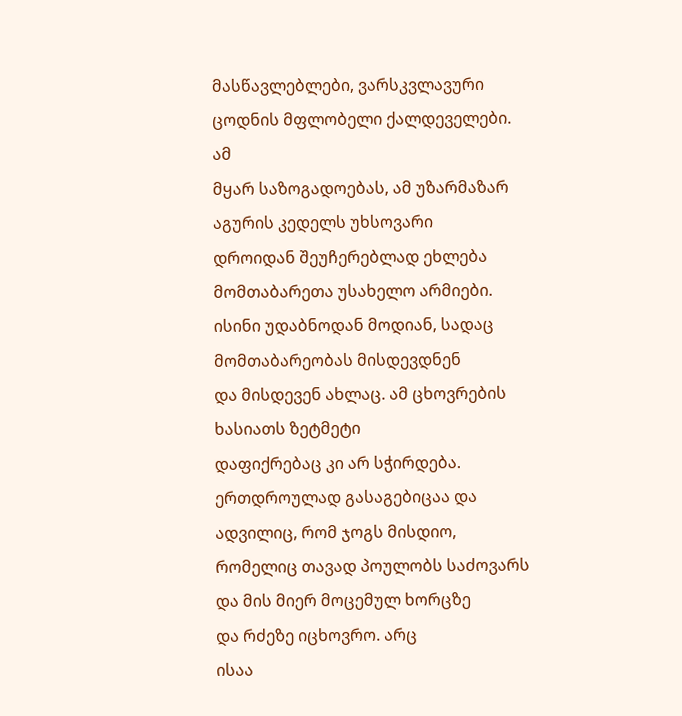მასწავლებლები, ვარსკვლავური
ცოდნის მფლობელი ქალდეველები.
ამ
მყარ საზოგადოებას, ამ უზარმაზარ
აგურის კედელს უხსოვარი
დროიდან შეუჩერებლად ეხლება
მომთაბარეთა უსახელო არმიები.
ისინი უდაბნოდან მოდიან, სადაც
მომთაბარეობას მისდევდნენ
და მისდევენ ახლაც. ამ ცხოვრების
ხასიათს ზეტმეტი
დაფიქრებაც კი არ სჭირდება.
ერთდროულად გასაგებიცაა და
ადვილიც, რომ ჯოგს მისდიო,
რომელიც თავად პოულობს საძოვარს
და მის მიერ მოცემულ ხორცზე
და რძეზე იცხოვრო. არც
ისაა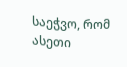საეჭვო, რომ ასეთი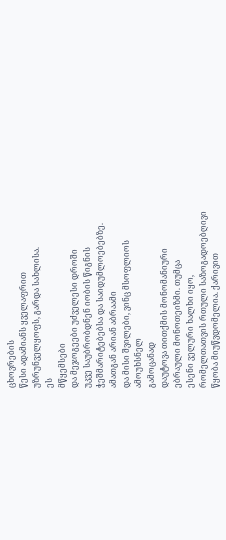ცხოვრების
წესი ადამიანს ყველაფრით
უზრუნველყოფს, გარდა სახლისა.
ეს
მწყემსები
და მეჯოგეები უძველესი დროში
უკვე საუბრობდნენ იობის წიგნის
ჭეშმარიტებებსა და საიდუმლოებებზე.
ამათგან არიან აბრაამი
და მისი შვილები, ვინც მსოფლიოს
ამოუხსნელ
გამოცანად
დაუტოვა თითქმის მონომანიური
ებრაული მონოთეიზმი. თუმცა
ესენი ველური ხალხი იყო,
რომელთათვის რთული საზოგადოებღივი
წყობა მიუწვდომელია. ქარივით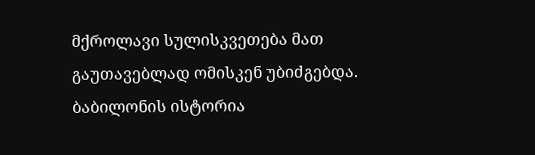მქროლავი სულისკვეთება მათ
გაუთავებლად ომისკენ უბიძგებდა.
ბაბილონის ისტორია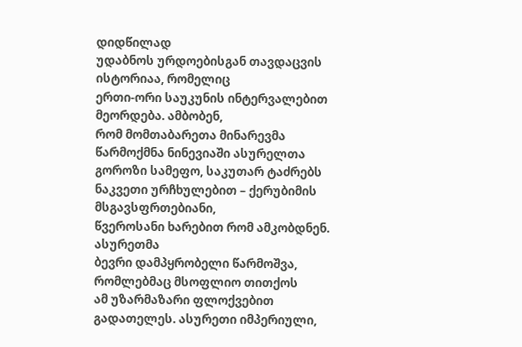დიდწილად
უდაბნოს ურდოებისგან თავდაცვის
ისტორიაა, რომელიც
ერთი-ორი საუკუნის ინტერვალებით
მეორდება. ამბობენ,
რომ მომთაბარეთა მინარევმა
წარმოქმნა ნინევიაში ასურელთა
გოროზი სამეფო, საკუთარ ტაძრებს
ნაკვეთი ურჩხულებით – ქერუბიმის
მსგავსფრთებიანი,
წვეროსანი ხარებით რომ ამკობდნენ.
ასურეთმა
ბევრი დამპყრობელი წარმოშვა,
რომლებმაც მსოფლიო თითქოს
ამ უზარმაზარი ფლოქვებით
გადათელეს. ასურეთი იმპერიული,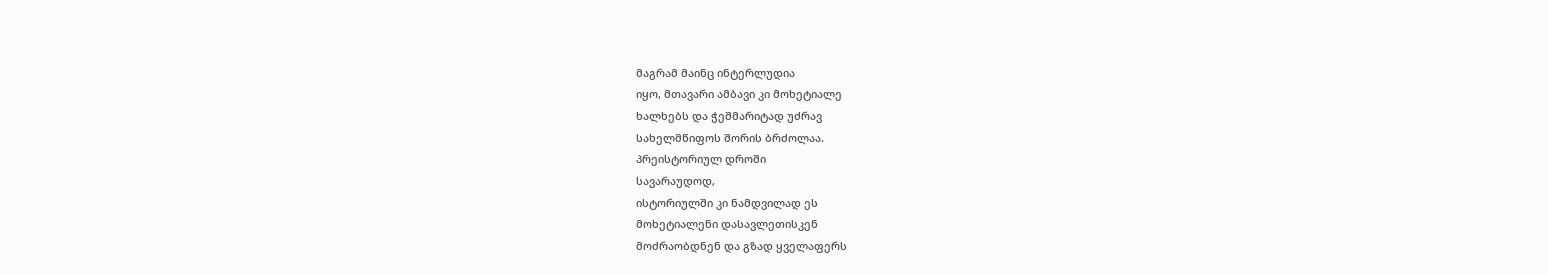მაგრამ მაინც ინტერლუდია
იყო, მთავარი ამბავი კი მოხეტიალე
ხალხებს და ჭეშმარიტად უძრავ
სახელმწიფოს შორის ბრძოლაა.
პრეისტორიულ დროში
სავარაუდოდ,
ისტორიულში კი ნამდვილად ეს
მოხეტიალენი დასავლეთისკენ
მოძრაობდნენ და გზად ყველაფერს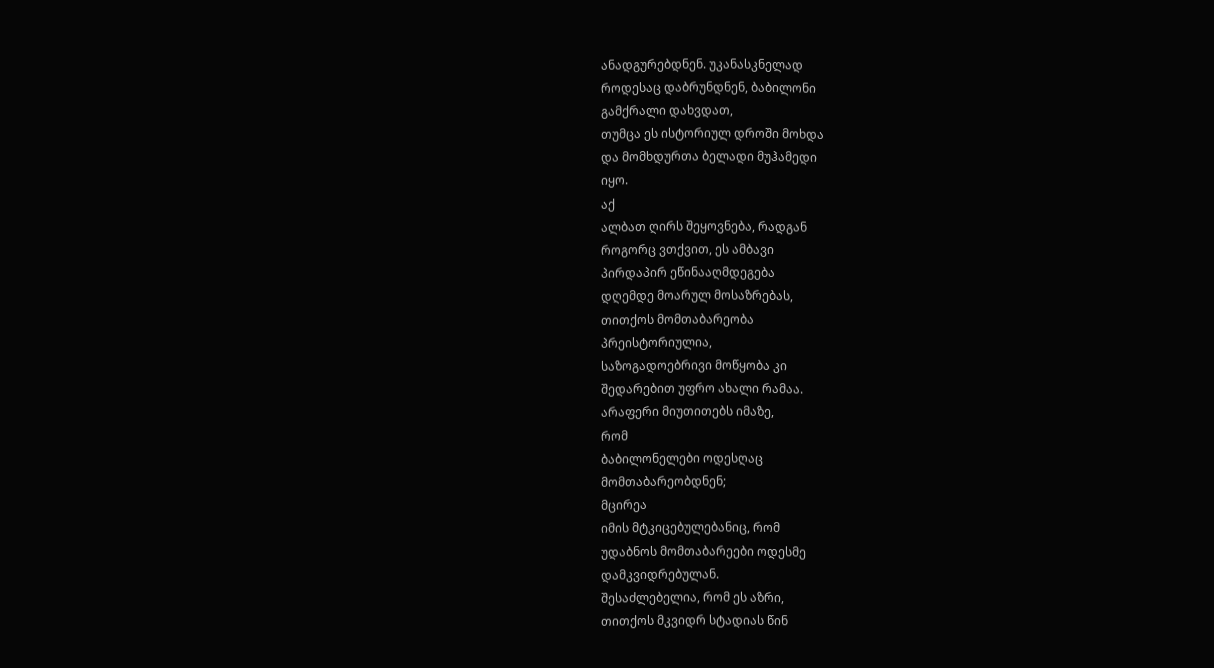ანადგურებდნენ. უკანასკნელად
როდესაც დაბრუნდნენ, ბაბილონი
გამქრალი დახვდათ,
თუმცა ეს ისტორიულ დროში მოხდა
და მომხდურთა ბელადი მუჰამედი
იყო.
აქ
ალბათ ღირს შეყოვნება, რადგან
როგორც ვთქვით, ეს ამბავი
პირდაპირ ეწინააღმდეგება
დღემდე მოარულ მოსაზრებას,
თითქოს მომთაბარეობა
პრეისტორიულია,
საზოგადოებრივი მოწყობა კი
შედარებით უფრო ახალი რამაა.
არაფერი მიუთითებს იმაზე,
რომ
ბაბილონელები ოდესღაც
მომთაბარეობდნენ;
მცირეა
იმის მტკიცებულებანიც, რომ
უდაბნოს მომთაბარეები ოდესმე
დამკვიდრებულან.
შესაძლებელია, რომ ეს აზრი,
თითქოს მკვიდრ სტადიას წინ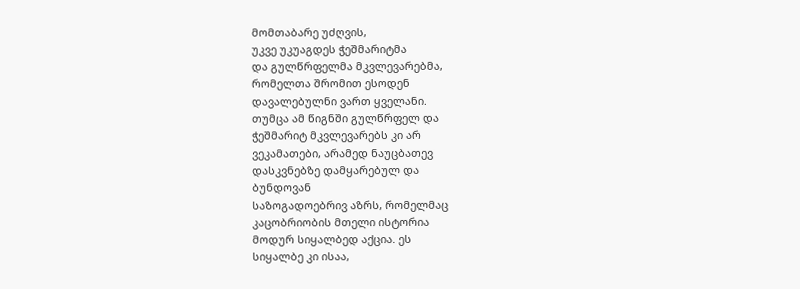მომთაბარე უძღვის,
უკვე უკუაგდეს ჭეშმარიტმა
და გულწრფელმა მკვლევარებმა,
რომელთა შრომით ესოდენ
დავალებულნი ვართ ყველანი.
თუმცა ამ წიგნში გულწრფელ და
ჭეშმარიტ მკვლევარებს კი არ
ვეკამათები, არამედ ნაუცბათევ
დასკვნებზე დამყარებულ და
ბუნდოვან
საზოგადოებრივ აზრს, რომელმაც
კაცობრიობის მთელი ისტორია
მოდურ სიყალბედ აქცია. ეს
სიყალბე კი ისაა,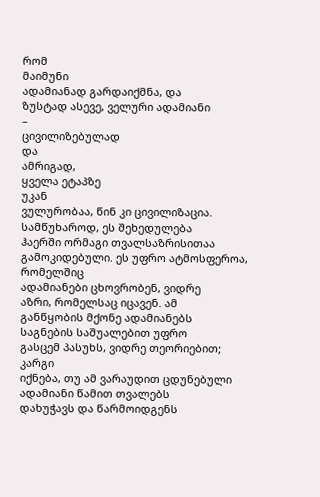რომ
მაიმუნი
ადამიანად გარდაიქმნა, და
ზუსტად ასევე, ველური ადამიანი
–
ცივილიზებულად
და
ამრიგად,
ყველა ეტაპზე
უკან
ვულურობაა, წინ კი ცივილიზაცია.
სამწუხაროდ, ეს შეხედულება
ჰაერში ორმაგი თვალსაზრისითაა
გამოკიდებული. ეს უფრო ატმოსფეროა,
რომელშიც
ადამიანები ცხოვრობენ, ვიდრე
აზრი, რომელსაც იცავენ. ამ
განწყობის მქონე ადამიანებს
საგნების საშუალებით უფრო
გასცემ პასუხს, ვიდრე თეორიებით;
კარგი
იქნება, თუ ამ ვარაუდით ცდუნებული
ადამიანი წამით თვალებს
დახუჭავს და წარმოიდგენს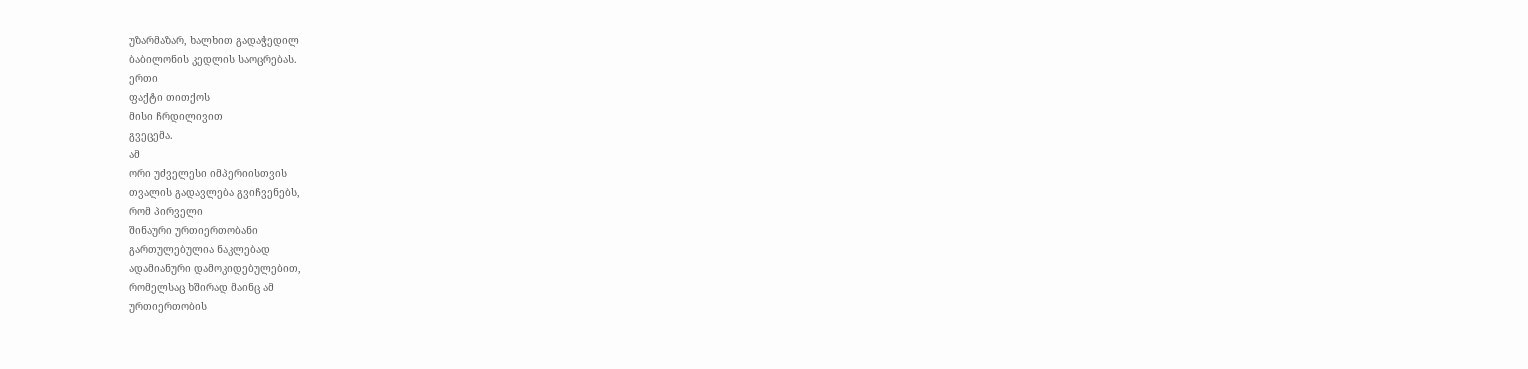უზარმაზარ, ხალხით გადაჭედილ
ბაბილონის კედლის საოცრებას.
ერთი
ფაქტი თითქოს
მისი ჩრდილივით
გვეცემა.
ამ
ორი უძველესი იმპერიისთვის
თვალის გადავლება გვიჩვენებს,
რომ პირველი
შინაური ურთიერთობანი
გართულებულია ნაკლებად
ადამიანური დამოკიდებულებით,
რომელსაც ხშირად მაინც ამ
ურთიერთობის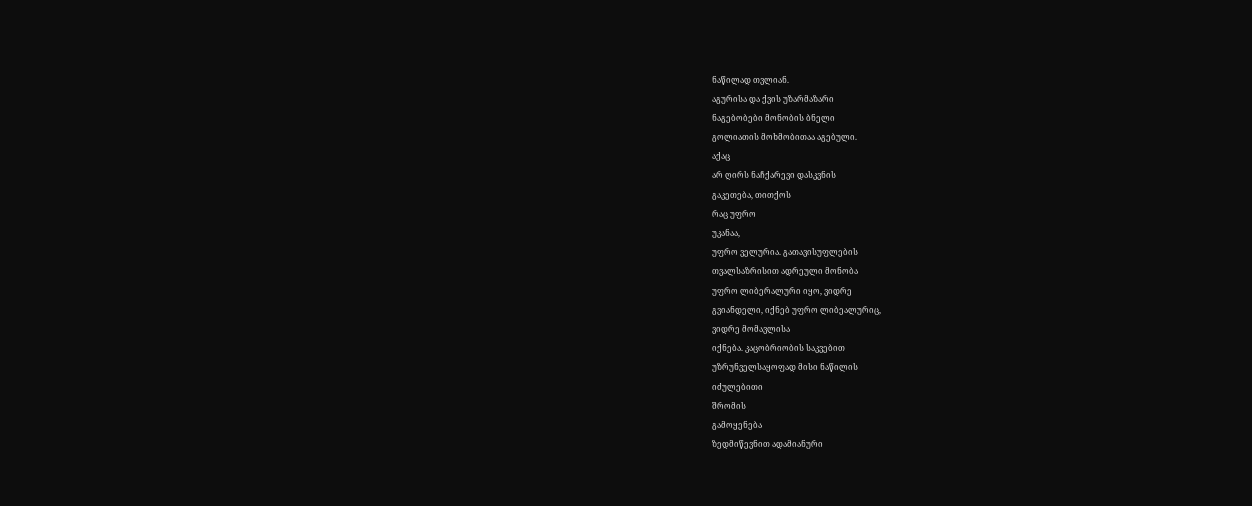ნაწილად თვლიან.
აგურისა და ქვის უზარმაზარი
ნაგებობები მონობის ბნელი
გოლიათის მოხმობითაა აგებული.
აქაც
არ ღირს ნაჩქარევი დასკვნის
გაკეთება, თითქოს
რაც უფრო
უკანაა,
უფრო ველურია. გათავისუფლების
თვალსაზრისით ადრეული მონობა
უფრო ლიბერალური იყო, ვიდრე
გვიანდელი, იქნებ უფრო ლიბეალურიც,
ვიდრე მომავლისა
იქნება. კაცობრიობის საკვებით
უზრუნველსაყოფად მისი ნაწილის
იძულებითი
შრომის
გამოყენება
ზედმიწევნით ადამიანური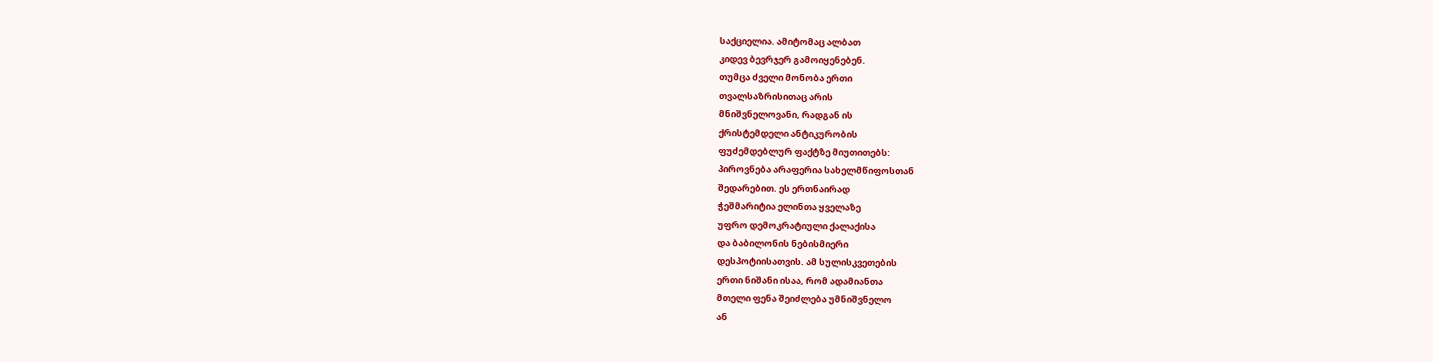საქციელია. ამიტომაც ალბათ
კიდევ ბევრჯერ გამოიყენებენ.
თუმცა ძველი მონობა ერთი
თვალსაზრისითაც არის
მნიშვნელოვანი, რადგან ის
ქრისტემდელი ანტიკურობის
ფუძემდებლურ ფაქტზე მიუთითებს:
პიროვნება არაფერია სახელმწიფოსთან
შედარებით. ეს ერთნაირად
ჭეშმარიტია ელინთა ყველაზე
უფრო დემოკრატიული ქალაქისა
და ბაბილონის ნებისმიერი
დესპოტიისათვის. ამ სულისკვეთების
ერთი ნიშანი ისაა, რომ ადამიანთა
მთელი ფენა შეიძლება უმნიშვნელო
ან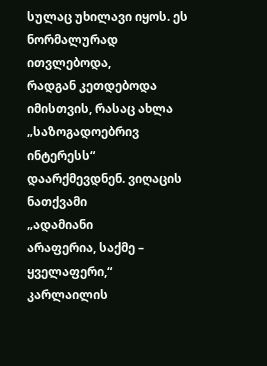სულაც უხილავი იყოს. ეს
ნორმალურად ითვლებოდა,
რადგან კეთდებოდა
იმისთვის, რასაც ახლა „საზოგადოებრივ
ინტერესს“
დაარქმევდნენ. ვიღაცის
ნათქვამი
„ადამიანი
არაფერია, საქმე – ყველაფერი,“
კარლაილის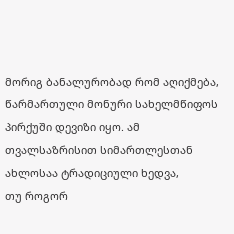მორიგ ბანალურობად რომ აღიქმება,
წარმართული მონური სახელმწიფოს
პირქუში დევიზი იყო. ამ
თვალსაზრისით სიმართლესთან
ახლოსაა ტრადიციული ხედვა,
თუ როგორ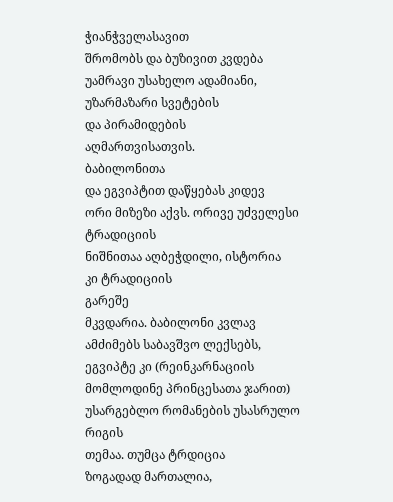ჭიანჭველასავით
შრომობს და ბუზივით კვდება
უამრავი უსახელო ადამიანი,
უზარმაზარი სვეტების
და პირამიდების
აღმართვისათვის.
ბაბილონითა
და ეგვიპტით დაწყებას კიდევ
ორი მიზეზი აქვს. ორივე უძველესი
ტრადიციის
ნიშნითაა აღბეჭდილი, ისტორია
კი ტრადიციის
გარეშე
მკვდარია. ბაბილონი კვლავ
ამძიმებს საბავშვო ლექსებს,
ეგვიპტე კი (რეინკარნაციის
მომლოდინე პრინცესათა ჯარით)
უსარგებლო რომანების უსასრულო
რიგის
თემაა. თუმცა ტრდიცია
ზოგადად მართალია,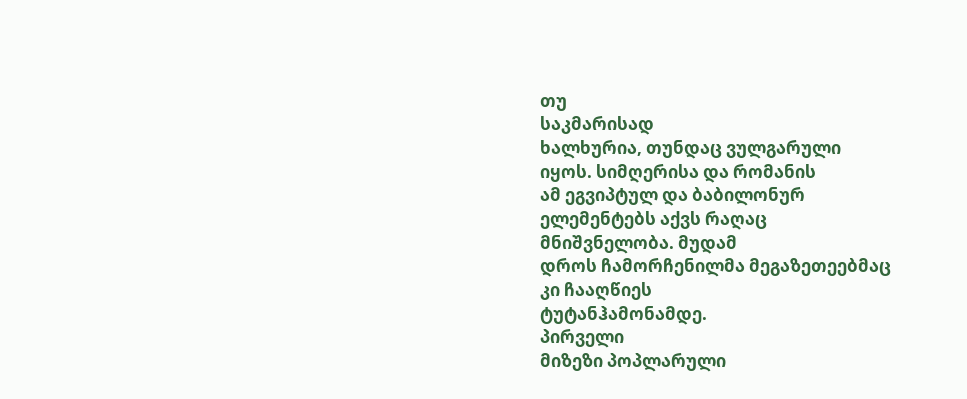თუ
საკმარისად
ხალხურია, თუნდაც ვულგარული
იყოს. სიმღერისა და რომანის
ამ ეგვიპტულ და ბაბილონურ
ელემენტებს აქვს რაღაც
მნიშვნელობა. მუდამ
დროს ჩამორჩენილმა მეგაზეთეებმაც
კი ჩააღწიეს
ტუტანჰამონამდე.
პირველი
მიზეზი პოპლარული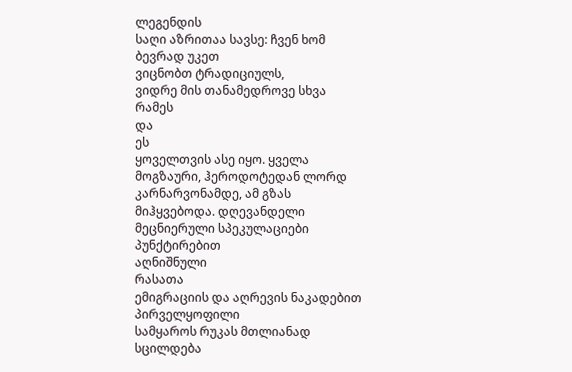ლეგენდის
საღი აზრითაა სავსე: ჩვენ ხომ
ბევრად უკეთ
ვიცნობთ ტრადიციულს,
ვიდრე მის თანამედროვე სხვა
რამეს
და
ეს
ყოველთვის ასე იყო. ყველა
მოგზაური, ჰეროდოტედან ლორდ
კარნარვონამდე, ამ გზას
მიჰყვებოდა. დღევანდელი
მეცნიერული სპეკულაციები
პუნქტირებით
აღნიშნული
რასათა
ემიგრაციის და აღრევის ნაკადებით
პირველყოფილი
სამყაროს რუკას მთლიანად
სცილდება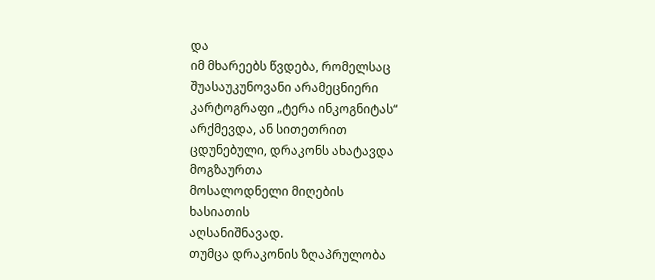და
იმ მხარეებს წვდება, რომელსაც
შუასაუკუნოვანი არამეცნიერი
კარტოგრაფი „ტერა ინკოგნიტას“
არქმევდა, ან სითეთრით
ცდუნებული, დრაკონს ახატავდა
მოგზაურთა
მოსალოდნელი მიღების
ხასიათის
აღსანიშნავად.
თუმცა დრაკონის ზღაპრულობა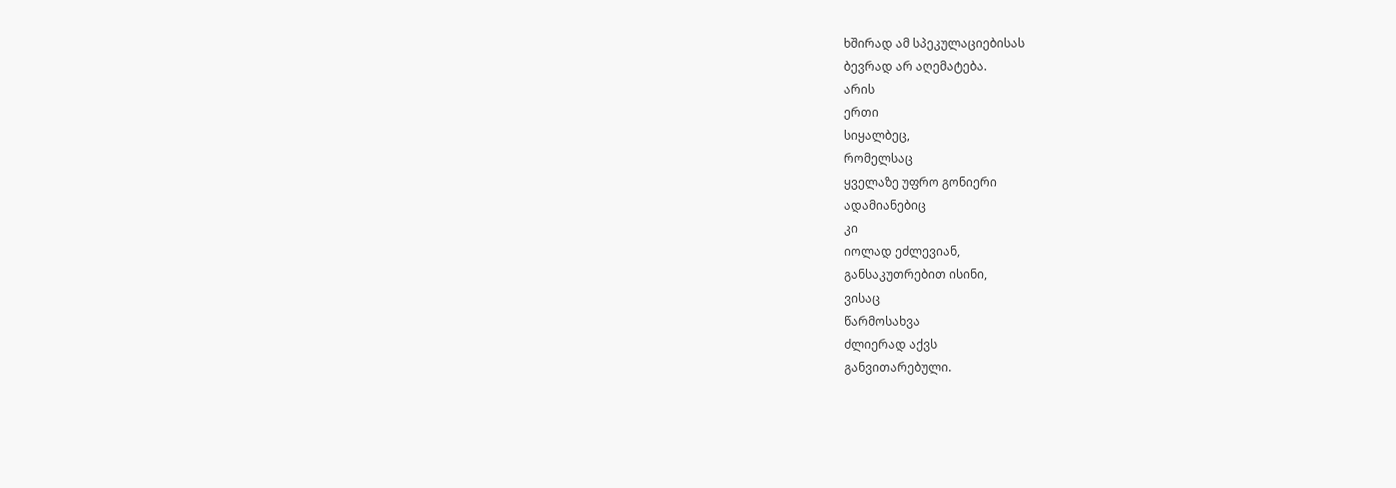ხშირად ამ სპეკულაციებისას
ბევრად არ აღემატება.
არის
ერთი
სიყალბეც,
რომელსაც
ყველაზე უფრო გონიერი
ადამიანებიც
კი
იოლად ეძლევიან,
განსაკუთრებით ისინი,
ვისაც
წარმოსახვა
ძლიერად აქვს
განვითარებული.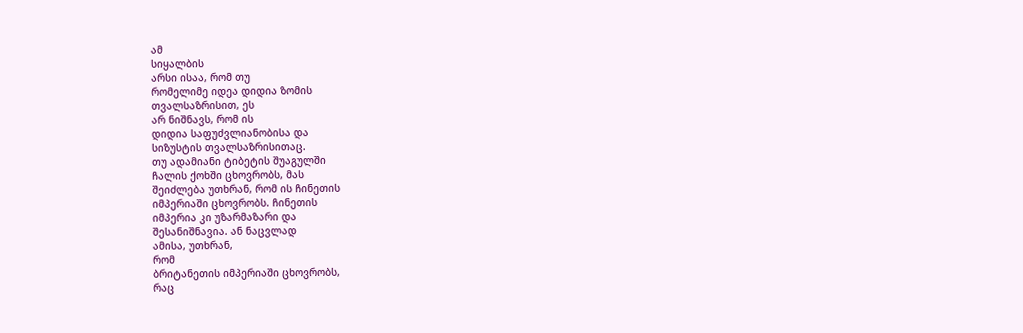ამ
სიყალბის
არსი ისაა, რომ თუ
რომელიმე იდეა დიდია ზომის
თვალსაზრისით, ეს
არ ნიშნავს, რომ ის
დიდია საფუძვლიანობისა და
სიზუსტის თვალსაზრისითაც.
თუ ადამიანი ტიბეტის შუაგულში
ჩალის ქოხში ცხოვრობს, მას
შეიძლება უთხრან, რომ ის ჩინეთის
იმპერიაში ცხოვრობს. ჩინეთის
იმპერია კი უზარმაზარი და
შესანიშნავია. ან ნაცვლად
ამისა, უთხრან,
რომ
ბრიტანეთის იმპერიაში ცხოვრობს,
რაც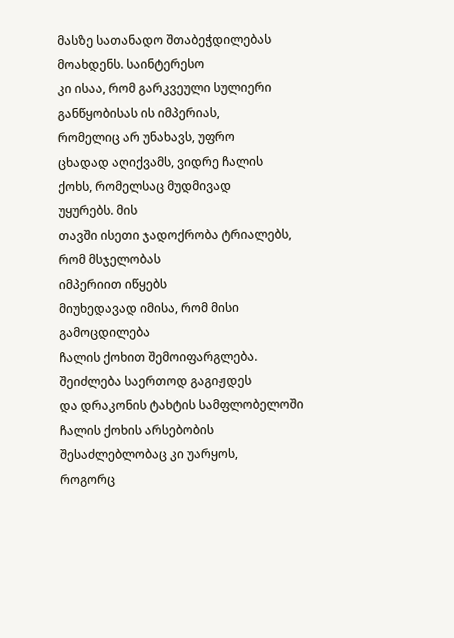მასზე სათანადო შთაბეჭდილებას
მოახდენს. საინტერესო
კი ისაა, რომ გარკვეული სულიერი
განწყობისას ის იმპერიას,
რომელიც არ უნახავს, უფრო
ცხადად აღიქვამს, ვიდრე ჩალის
ქოხს, რომელსაც მუდმივად
უყურებს. მის
თავში ისეთი ჯადოქრობა ტრიალებს,
რომ მსჯელობას
იმპერიით იწყებს
მიუხედავად იმისა, რომ მისი
გამოცდილება
ჩალის ქოხით შემოიფარგლება.
შეიძლება საერთოდ გაგიჟდეს
და დრაკონის ტახტის სამფლობელოში
ჩალის ქოხის არსებობის
შესაძლებლობაც კი უარყოს,
როგორც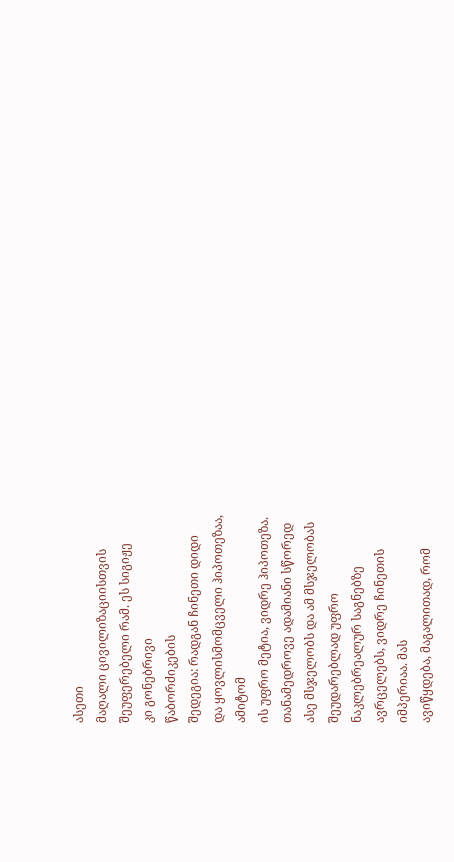ასეთი
მაღალი ცივილიზაციისთვის
შეუფერებელი რამ. ეს სიგიჟე
კი გონებრივი
წაბორძიკების
შედეგია: რადგან ჩინეთი დიდი
და ყოვლისმომცველი ჰიპოთეზაა,
ამიტომ
ის უფრო მეტია, ვიდრე ჰიპოთეზა.
თანამედროვე ადამიანი სწორედ
ასე მსჯელობს და ამ მსჯელობას
შეუდარებლად უფრო
ნაკლებრეალურ საგნებზე
ავრცელებს, ვიდრე ჩინეთის
იმპერიაა. მას
ავიწყდება, მაგალითად, რომ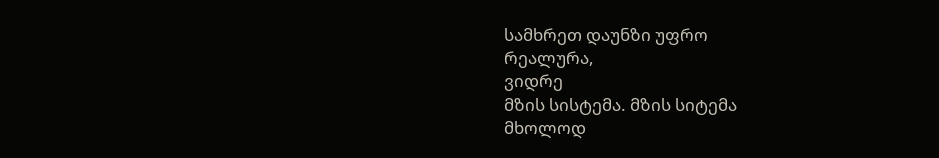სამხრეთ დაუნზი უფრო
რეალურა,
ვიდრე
მზის სისტემა. მზის სიტემა
მხოლოდ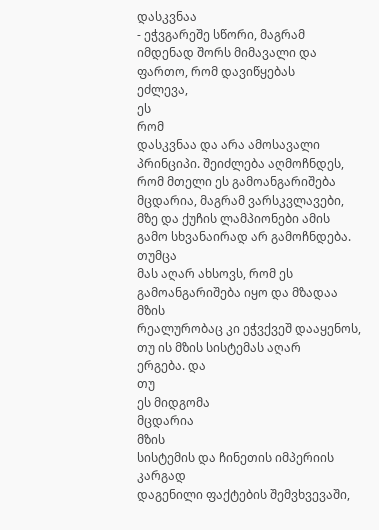დასკვნაა
- ეჭვგარეშე სწორი, მაგრამ
იმდენად შორს მიმავალი და
ფართო, რომ დავიწყებას
ეძლევა,
ეს
რომ
დასკვნაა და არა ამოსავალი
პრინციპი. შეიძლება აღმოჩნდეს,
რომ მთელი ეს გამოანგარიშება
მცდარია, მაგრამ ვარსკვლავები,
მზე და ქუჩის ლამპიონები ამის
გამო სხვანაირად არ გამოჩნდება.
თუმცა
მას აღარ ახსოვს, რომ ეს
გამოანგარიშება იყო და მზადაა
მზის
რეალურობაც კი ეჭვქვეშ დააყენოს,
თუ ის მზის სისტემას აღარ
ერგება. და
თუ
ეს მიდგომა
მცდარია
მზის
სისტემის და ჩინეთის იმპერიის
კარგად
დაგენილი ფაქტების შემვხვევაში,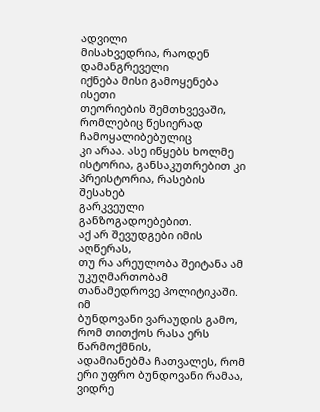ადვილი
მისახვედრია, რაოდენ დამანგრეველი
იქნება მისი გამოყენება ისეთი
თეორიების შემთხვევაში,
რომლებიც წესიერად ჩამოყალიბებულიც
კი არაა. ასე იწყებს ხოლმე
ისტორია, განსაკუთრებით კი
პრეისტორია, რასების შესახებ
გარკვეული განზოგადოებებით.
აქ არ შევუდგები იმის აღწერას,
თუ რა არეულობა შეიტანა ამ
უკუღმართობამ
თანამედროვე პოლიტიკაში. იმ
ბუნდოვანი ვარაუდის გამო,
რომ თითქოს რასა ერს წარმოქმნის,
ადამიანებმა ჩათვალეს, რომ
ერი უფრო ბუნდოვანი რამაა,
ვიდრე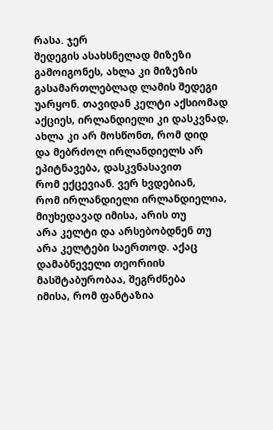რასა. ჯერ
შედეგის ასახსნელად მიზეზი
გამოიგონეს, ახლა კი მიზეზის
გასამართლებლად ლამის შედეგი
უარყონ. თავიდან კელტი აქსიომად
აქციეს, ირლანდიელი კი დასკვნად,
ახლა კი არ მოსწონთ, რომ დიდ
და მებრძოლ ირლანდიელს არ
ეპიტნავება, დასკვნასავით
რომ ექცევიან. ვერ ხვდებიან,
რომ ირლანდიელი ირლანდიელია,
მიუხედავად იმისა, არის თუ
არა კელტი და არსებობდნენ თუ
არა კელტები საერთოდ. აქაც
დამაბნეველი თეორიის
მასშტაბურობაა, შეგრძნება
იმისა, რომ ფანტაზია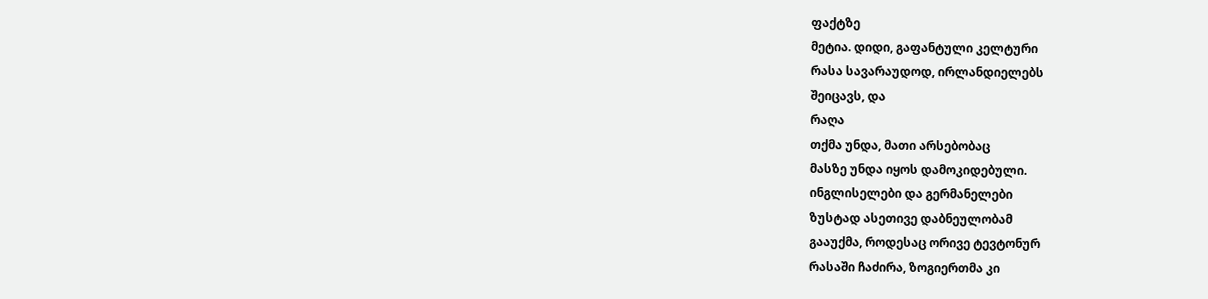ფაქტზე
მეტია. დიდი, გაფანტული კელტური
რასა სავარაუდოდ, ირლანდიელებს
შეიცავს, და
რაღა
თქმა უნდა, მათი არსებობაც
მასზე უნდა იყოს დამოკიდებული.
ინგლისელები და გერმანელები
ზუსტად ასეთივე დაბნეულობამ
გააუქმა, როდესაც ორივე ტევტონურ
რასაში ჩაძირა, ზოგიერთმა კი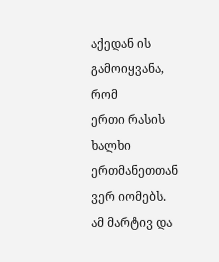აქედან ის გამოიყვანა, რომ
ერთი რასის ხალხი ერთმანეთთან
ვერ იომებს. ამ მარტივ და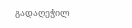გადაღეჭილ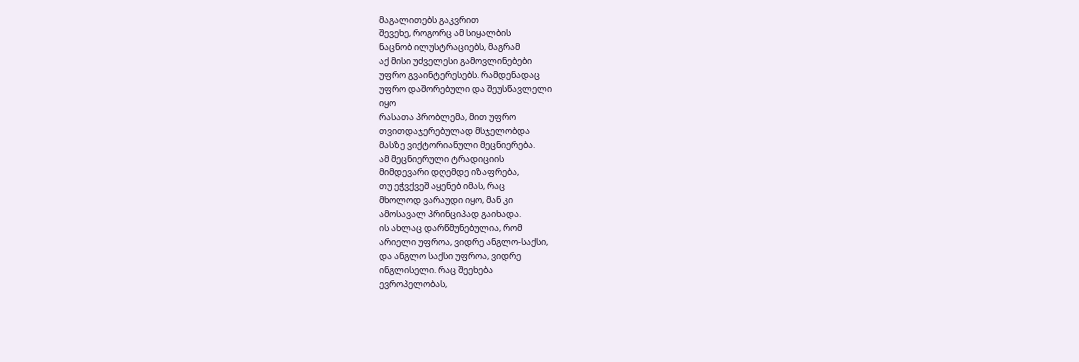მაგალითებს გაკვრით
შევეხე, როგორც ამ სიყალბის
ნაცნობ ილუსტრაციებს, მაგრამ
აქ მისი უძველესი გამოვლინებები
უფრო გვაინტერესებს. რამდენადაც
უფრო დაშორებული და შეუსწავლელი
იყო
რასათა პრობლემა, მით უფრო
თვითდაჯერებულად მსჯელობდა
მასზე ვიქტორიანული მეცნიერება.
ამ მეცნიერული ტრადიციის
მიმდევარი დღემდე იზაფრება,
თუ ეჭვქვეშ აყენებ იმას, რაც
მხოლოდ ვარაუდი იყო, მან კი
ამოსავალ პრინციპად გაიხადა.
ის ახლაც დარწმუნებულია, რომ
არიელი უფროა, ვიდრე ანგლო-საქსი,
და ანგლო საქსი უფროა, ვიდრე
ინგლისელი. რაც შეეხება
ევროპელობას,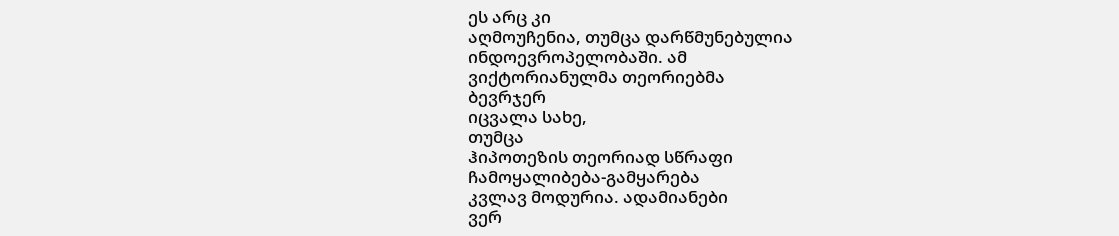ეს არც კი
აღმოუჩენია, თუმცა დარწმუნებულია
ინდოევროპელობაში. ამ
ვიქტორიანულმა თეორიებმა
ბევრჯერ
იცვალა სახე,
თუმცა
ჰიპოთეზის თეორიად სწრაფი
ჩამოყალიბება-გამყარება
კვლავ მოდურია. ადამიანები
ვერ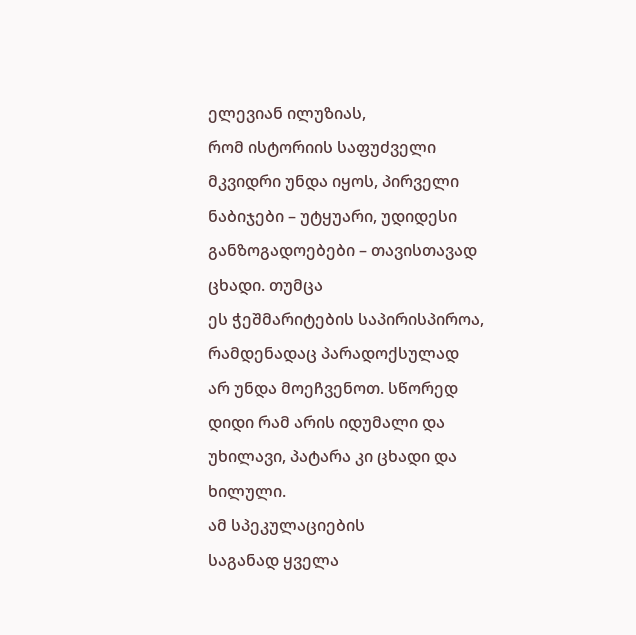ელევიან ილუზიას,
რომ ისტორიის საფუძველი
მკვიდრი უნდა იყოს, პირველი
ნაბიჯები – უტყუარი, უდიდესი
განზოგადოებები – თავისთავად
ცხადი. თუმცა
ეს ჭეშმარიტების საპირისპიროა,
რამდენადაც პარადოქსულად
არ უნდა მოეჩვენოთ. სწორედ
დიდი რამ არის იდუმალი და
უხილავი, პატარა კი ცხადი და
ხილული.
ამ სპეკულაციების
საგანად ყველა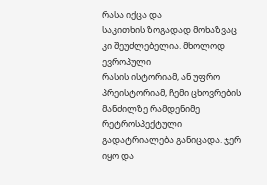რასა იქცა და
საკითხის ზოგადად მოხაზვაც
კი შეუძლებელია. მხოლოდ ევროპული
რასის ისტორიამ, ან უფრო
პრეისტორიამ, ჩემი ცხოვრების
მანძილზე რამდენიმე რეტროსპექტული
გადატრიალება განიცადა. ჯერ
იყო და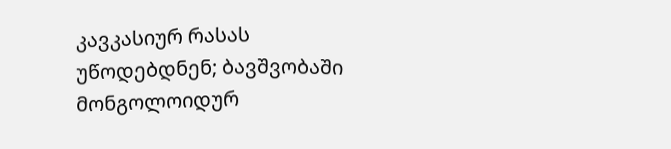კავკასიურ რასას
უწოდებდნენ; ბავშვობაში
მონგოლოიდურ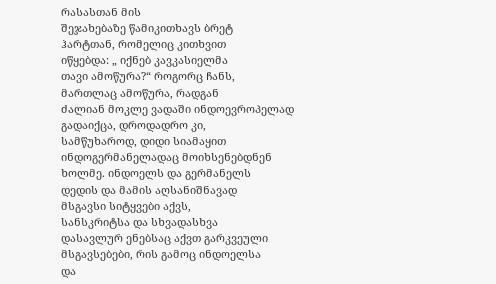რასასთან მის
შეჯახებაზე წამიკითხავს ბრეტ
ჰარტთან, რომელიც კითხვით
იწყებდა: „ იქნებ კავკასიელმა
თავი ამოწურა?“ როგორც ჩანს,
მართლაც ამოწურა, რადგან
ძალიან მოკლე ვადაში ინდოევროპელად
გადაიქცა, დროდადრო კი,
სამწუხაროდ, დიდი სიამაყით
ინდოგერმანელადაც მოიხსენებდნენ
ხოლმე. ინდოელს და გერმანელს
დედის და მამის აღსანიშნავად
მსგავსი სიტყვები აქვს,
სანსკრიტსა და სხვადასხვა
დასავლურ ენებსაც აქვთ გარკვეული
მსგავსებები, რის გამოც ინდოელსა
და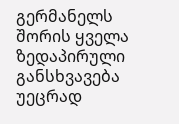გერმანელს შორის ყველა
ზედაპირული განსხვავება
უეცრად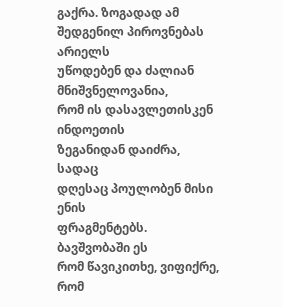გაქრა. ზოგადად ამ
შედგენილ პიროვნებას არიელს
უწოდებენ და ძალიან მნიშვნელოვანია,
რომ ის დასავლეთისკენ ინდოეთის
ზეგანიდან დაიძრა, სადაც
დღესაც პოულობენ მისი ენის
ფრაგმენტებს. ბავშვობაში ეს
რომ წავიკითხე, ვიფიქრე, რომ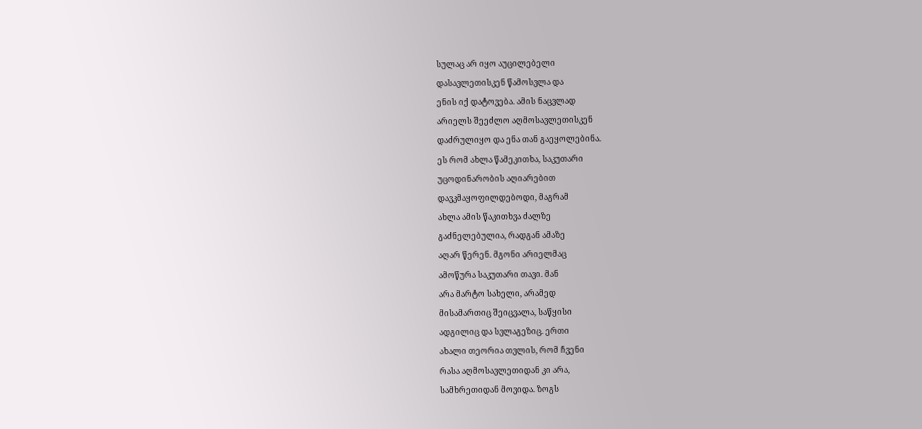სულაც არ იყო აუცილებელი
დასავლეთისკენ წამოსვლა და
ენის იქ დატოვება. ამის ნაცვლად
არიელს შეეძლო აღმოსავლეთისკენ
დაძრულიყო და ენა თან გაეყოლებინა.
ეს რომ ახლა წამეკითხა, საკუთარი
უცოდინარობის აღიარებით
დავკმაყოფილდებოდი, მაგრამ
ახლა ამის წაკითხვა ძალზე
გაძნელებულია, რადგან ამაზე
აღარ წერენ. მგონი არიელმაც
ამოწურა საკუთარი თავი. მან
არა მარტო სახელი, არამედ
მისამართიც შეიცვალა, საწყისი
ადგილიც და სვლაგეზიც. ერთი
ახალი თეორია თვლის, რომ ჩვენი
რასა აღმოსავლეთიდან კი არა,
სამხრეთიდან მოვიდა. ზოგს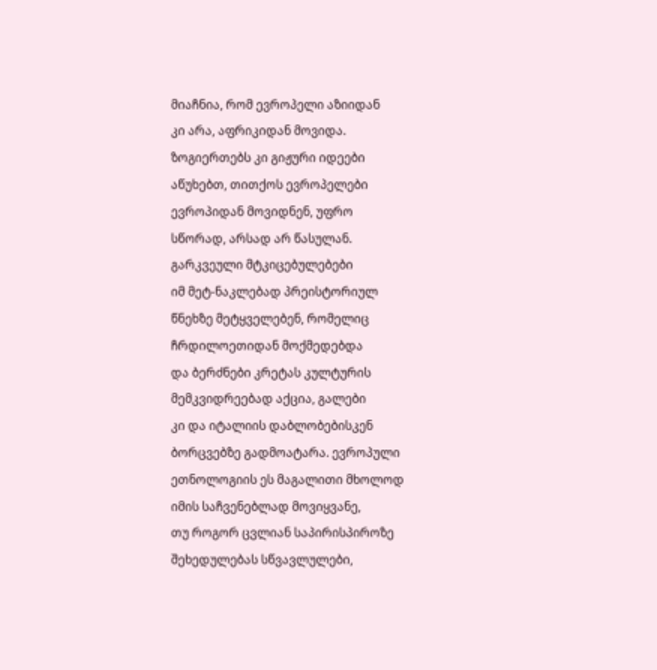მიაჩნია, რომ ევროპელი აზიიდან
კი არა, აფრიკიდან მოვიდა.
ზოგიერთებს კი გიჟური იდეები
აწუხებთ, თითქოს ევროპელები
ევროპიდან მოვიდნენ, უფრო
სწორად, არსად არ წასულან.
გარკვეული მტკიცებულებები
იმ მეტ-ნაკლებად პრეისტორიულ
წნეხზე მეტყველებენ, რომელიც
ჩრდილოეთიდან მოქმედებდა
და ბერძნები კრეტას კულტურის
მემკვიდრეებად აქცია, გალები
კი და იტალიის დაბლობებისკენ
ბორცვებზე გადმოატარა. ევროპული
ეთნოლოგიის ეს მაგალითი მხოლოდ
იმის საჩვენებლად მოვიყვანე,
თუ როგორ ცვლიან საპირისპიროზე
შეხედულებას სწვავლულები,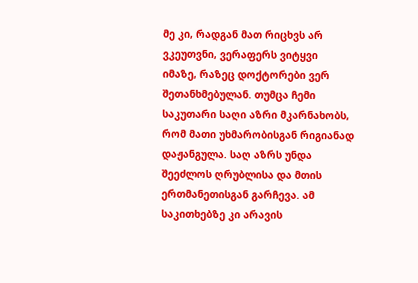მე კი, რადგან მათ რიცხვს არ
ვკეუთვნი, ვერაფერს ვიტყვი
იმაზე, რაზეც დოქტორები ვერ
შეთანხმებულან. თუმცა ჩემი
საკუთარი საღი აზრი მკარნახობს,
რომ მათი უხმარობისგან რიგიანად
დაჟანგულა. საღ აზრს უნდა
შეეძლოს ღრუბლისა და მთის
ერთმანეთისგან გარჩევა. ამ
საკითხებზე კი არავის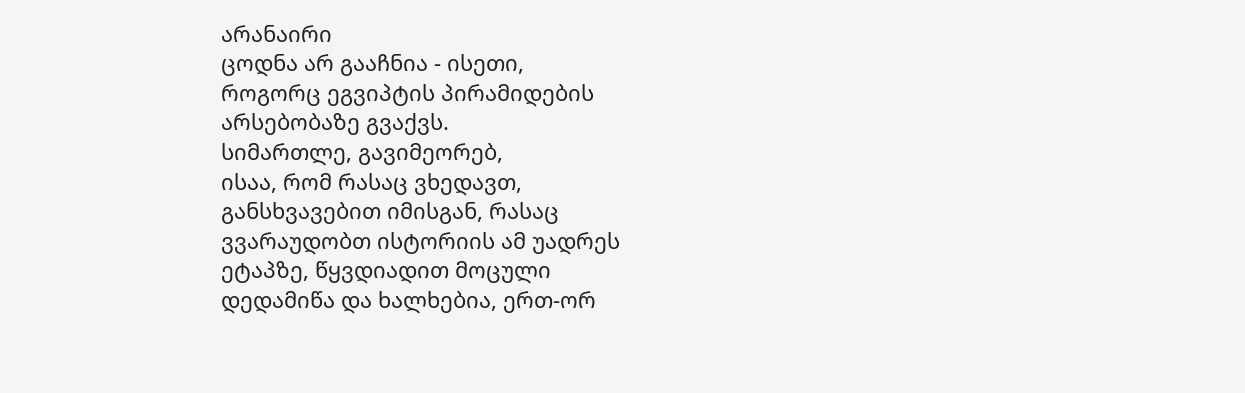არანაირი
ცოდნა არ გააჩნია - ისეთი,
როგორც ეგვიპტის პირამიდების
არსებობაზე გვაქვს.
სიმართლე, გავიმეორებ,
ისაა, რომ რასაც ვხედავთ,
განსხვავებით იმისგან, რასაც
ვვარაუდობთ ისტორიის ამ უადრეს
ეტაპზე, წყვდიადით მოცული
დედამიწა და ხალხებია, ერთ-ორ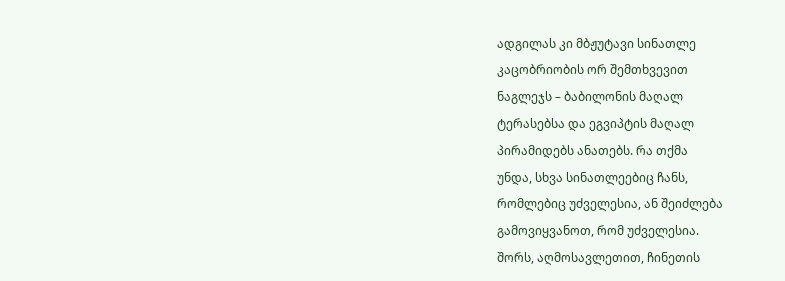ადგილას კი მბჟუტავი სინათლე
კაცობრიობის ორ შემთხვევით
ნაგლეჯს – ბაბილონის მაღალ
ტერასებსა და ეგვიპტის მაღალ
პირამიდებს ანათებს. რა თქმა
უნდა, სხვა სინათლეებიც ჩანს,
რომლებიც უძველესია, ან შეიძლება
გამოვიყვანოთ, რომ უძველესია.
შორს, აღმოსავლეთით, ჩინეთის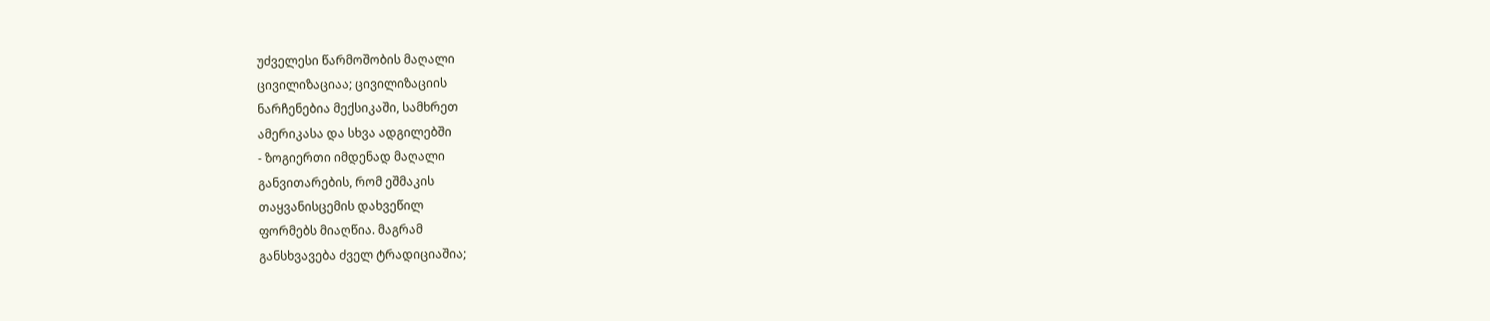უძველესი წარმოშობის მაღალი
ცივილიზაციაა; ცივილიზაციის
ნარჩენებია მექსიკაში, სამხრეთ
ამერიკასა და სხვა ადგილებში
- ზოგიერთი იმდენად მაღალი
განვითარების, რომ ეშმაკის
თაყვანისცემის დახვეწილ
ფორმებს მიაღწია. მაგრამ
განსხვავება ძველ ტრადიციაშია;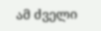ამ ძველი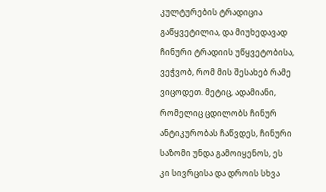კულტურების ტრადიცია
გაწყვეტილია, და მიუხედავად
ჩინური ტრადიის უწყვეტობისა,
ვეჭვობ, რომ მის შესახებ რამე
ვიცოდეთ. მეტიც, ადამიანი,
რომელიც ცდილობს ჩინურ
ანტიკურობას ჩაწვდეს, ჩინური
საზომი უნდა გამოიყენოს, ეს
კი სივრცისა და დროის სხვა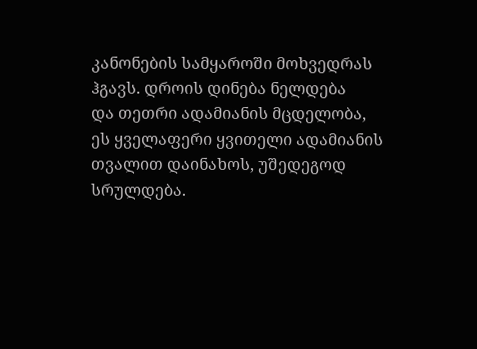კანონების სამყაროში მოხვედრას
ჰგავს. დროის დინება ნელდება
და თეთრი ადამიანის მცდელობა,
ეს ყველაფერი ყვითელი ადამიანის
თვალით დაინახოს, უშედეგოდ
სრულდება.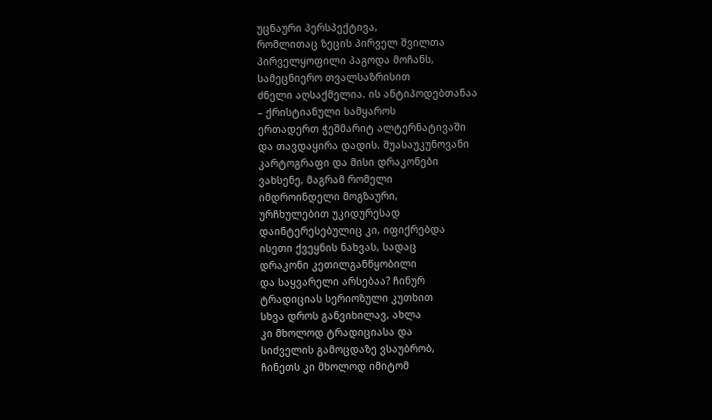უცნაური პერსპექტივა,
რომლითაც ზეცის პირველ შვილთა
პირველყოფილი პაგოდა მოჩანს,
სამეცნიერო თვალსაზრისით
ძნელი აღსაქმელია. ის ანტიპოდებთანაა
– ქრისტიანული სამყაროს
ერთადერთ ჭეშმარიტ ალტერნატივაში
და თავდაყირა დადის. შუასაუკუნოვანი
კარტოგრაფი და მისი დრაკონები
ვახსენე, მაგრამ რომელი
იმდროინდელი მოგზაური,
ურჩხულებით უკიდურესად
დაინტერესებულიც კი, იფიქრებდა
ისეთი ქვეყნის ნახვას, სადაც
დრაკონი კეთილგანწყობილი
და საყვარელი არსებაა? ჩინურ
ტრადიციას სერიოზული კუთხით
სხვა დროს განვიხილავ, ახლა
კი მხოლოდ ტრადიციასა და
სიძველის გამოცდაზე ვსაუბრობ,
ჩინეთს კი მხოლოდ იმიტომ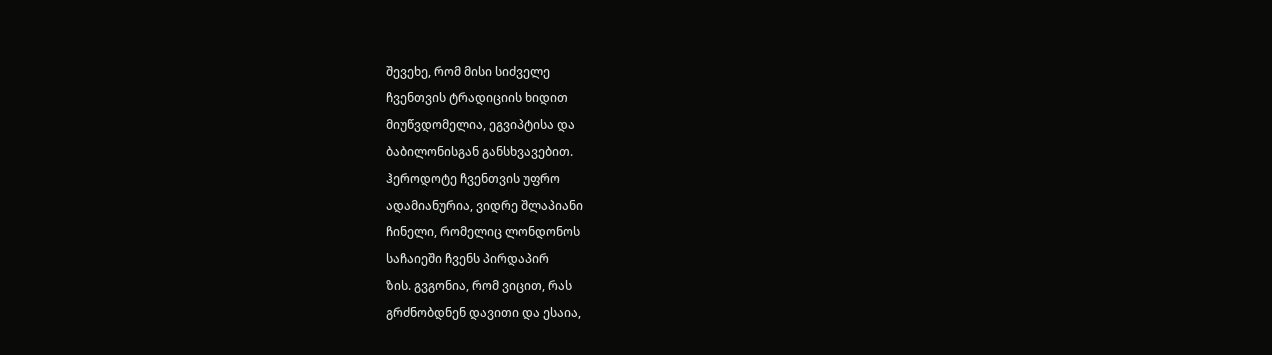შევეხე, რომ მისი სიძველე
ჩვენთვის ტრადიციის ხიდით
მიუწვდომელია, ეგვიპტისა და
ბაბილონისგან განსხვავებით.
ჰეროდოტე ჩვენთვის უფრო
ადამიანურია, ვიდრე შლაპიანი
ჩინელი, რომელიც ლონდონოს
საჩაიეში ჩვენს პირდაპირ
ზის. გვგონია, რომ ვიცით, რას
გრძნობდნენ დავითი და ესაია,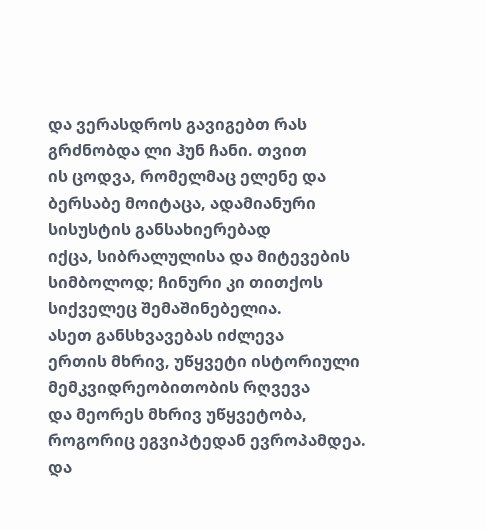და ვერასდროს გავიგებთ რას
გრძნობდა ლი ჰუნ ჩანი. თვით
ის ცოდვა, რომელმაც ელენე და
ბერსაბე მოიტაცა, ადამიანური
სისუსტის განსახიერებად
იქცა, სიბრალულისა და მიტევების
სიმბოლოდ; ჩინური კი თითქოს
სიქველეც შემაშინებელია.
ასეთ განსხვავებას იძლევა
ერთის მხრივ, უწყვეტი ისტორიული
მემკვიდრეობითობის რღვევა
და მეორეს მხრივ უწყვეტობა,
როგორიც ეგვიპტედან ევროპამდეა.
და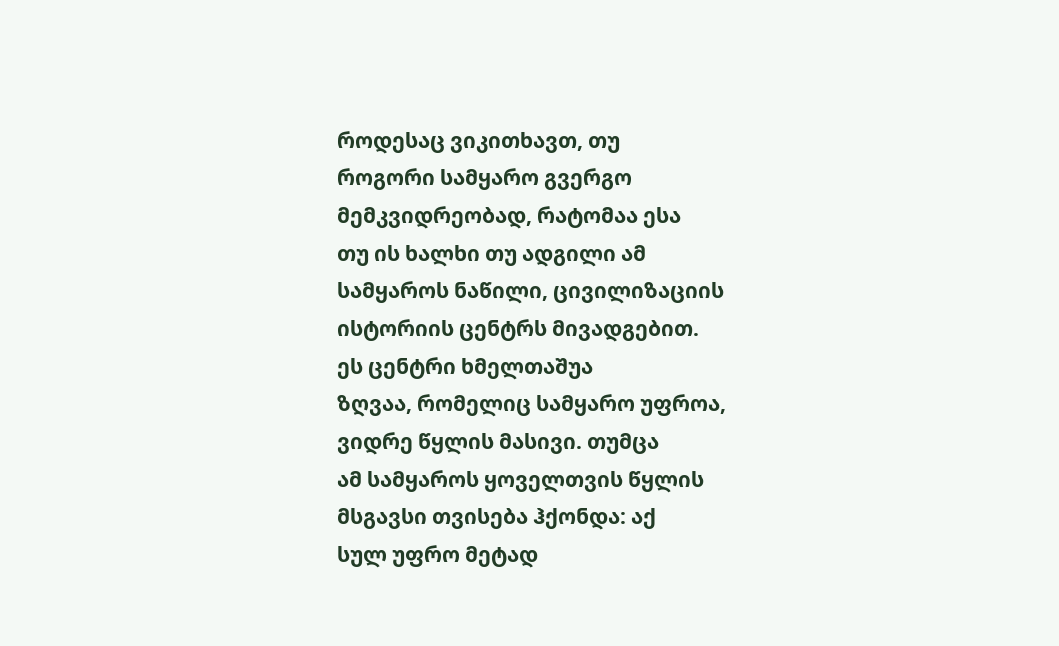როდესაც ვიკითხავთ, თუ
როგორი სამყარო გვერგო
მემკვიდრეობად, რატომაა ესა
თუ ის ხალხი თუ ადგილი ამ
სამყაროს ნაწილი, ცივილიზაციის
ისტორიის ცენტრს მივადგებით.
ეს ცენტრი ხმელთაშუა
ზღვაა, რომელიც სამყარო უფროა,
ვიდრე წყლის მასივი. თუმცა
ამ სამყაროს ყოველთვის წყლის
მსგავსი თვისება ჰქონდა: აქ
სულ უფრო მეტად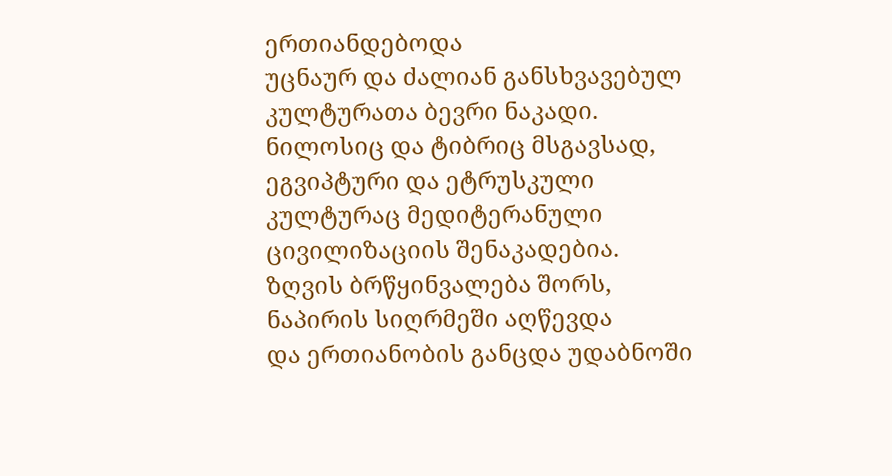ერთიანდებოდა
უცნაურ და ძალიან განსხვავებულ
კულტურათა ბევრი ნაკადი.
ნილოსიც და ტიბრიც მსგავსად,
ეგვიპტური და ეტრუსკული
კულტურაც მედიტერანული
ცივილიზაციის შენაკადებია.
ზღვის ბრწყინვალება შორს,
ნაპირის სიღრმეში აღწევდა
და ერთიანობის განცდა უდაბნოში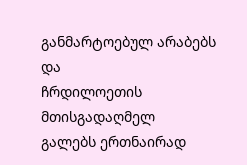განმარტოებულ არაბებს და
ჩრდილოეთის მთისგადაღმელ
გალებს ერთნაირად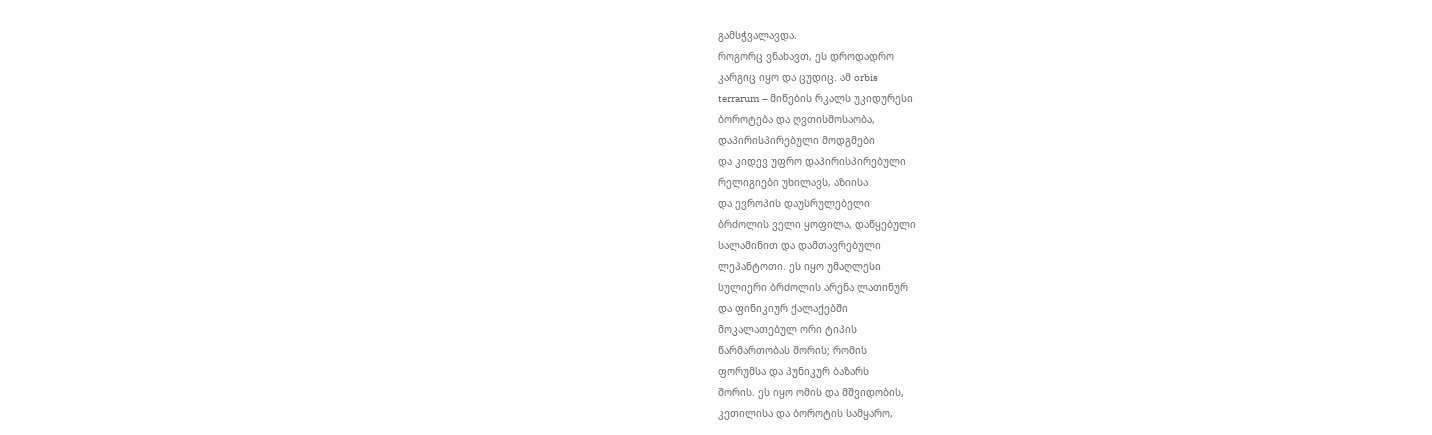გამსჭვალავდა.
როგორც ვნახავთ, ეს დროდადრო
კარგიც იყო და ცუდიც. ამ orbis
terrarum – მიწების რკალს უკიდურესი
ბოროტება და ღვთისმოსაობა,
დაპირისპირებული მოდგმები
და კიდევ უფრო დაპირისპირებული
რელიგიები უხილავს, აზიისა
და ევროპის დაუსრულებელი
ბრძოლის ველი ყოფილა, დაწყებული
სალამინით და დამთავრებული
ლეპანტოთი. ეს იყო უმაღლესი
სულიერი ბრძოლის არენა ლათინურ
და ფინიკიურ ქალაქებში
მოკალათებულ ორი ტიპის
წარმართობას შორის; რომის
ფორუმსა და პუნიკურ ბაზარს
შორის. ეს იყო ომის და მშვიდობის,
კეთილისა და ბოროტის სამყარო,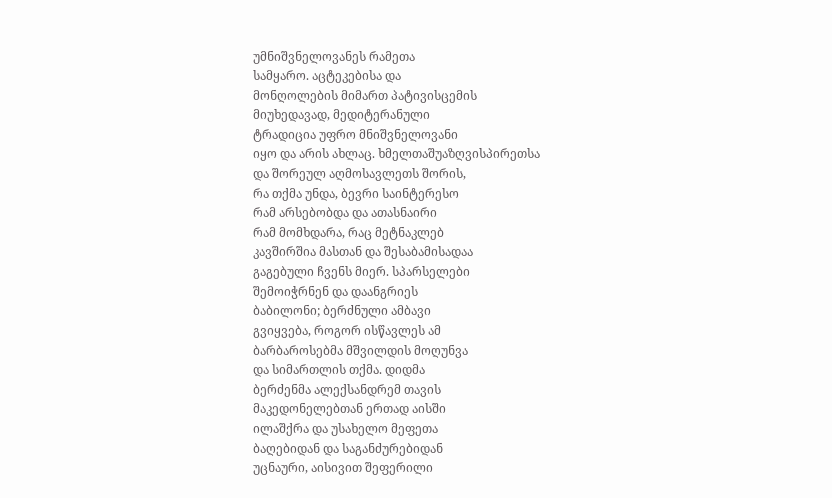უმნიშვნელოვანეს რამეთა
სამყარო. აცტეკებისა და
მონღოლების მიმართ პატივისცემის
მიუხედავად, მედიტერანული
ტრადიცია უფრო მნიშვნელოვანი
იყო და არის ახლაც. ხმელთაშუაზღვისპირეთსა
და შორეულ აღმოსავლეთს შორის,
რა თქმა უნდა, ბევრი საინტერესო
რამ არსებობდა და ათასნაირი
რამ მომხდარა, რაც მეტნაკლებ
კავშირშია მასთან და შესაბამისადაა
გაგებული ჩვენს მიერ. სპარსელები
შემოიჭრნენ და დაანგრიეს
ბაბილონი; ბერძნული ამბავი
გვიყვება, როგორ ისწავლეს ამ
ბარბაროსებმა მშვილდის მოღუნვა
და სიმართლის თქმა. დიდმა
ბერძენმა ალექსანდრემ თავის
მაკედონელებთან ერთად აისში
ილაშქრა და უსახელო მეფეთა
ბაღებიდან და საგანძურებიდან
უცნაური, აისივით შეფერილი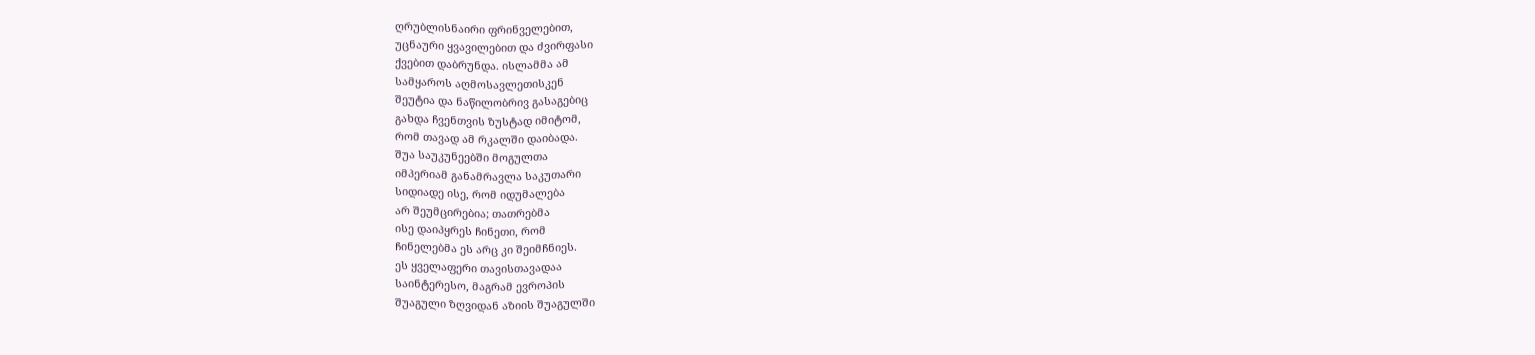ღრუბლისნაირი ფრინველებით,
უცნაური ყვავილებით და ძვირფასი
ქვებით დაბრუნდა. ისლამმა ამ
სამყაროს აღმოსავლეთისკენ
შეუტია და ნაწილობრივ გასაგებიც
გახდა ჩვენთვის ზუსტად იმიტომ,
რომ თავად ამ რკალში დაიბადა.
შუა საუკუნეებში მოგულთა
იმპერიამ განამრავლა საკუთარი
სიდიადე ისე, რომ იდუმალება
არ შეუმცირებია; თათრებმა
ისე დაიპყრეს ჩინეთი, რომ
ჩინელებმა ეს არც კი შეიმჩნიეს.
ეს ყველაფერი თავისთავადაა
საინტერესო, მაგრამ ევროპის
შუაგული ზღვიდან აზიის შუაგულში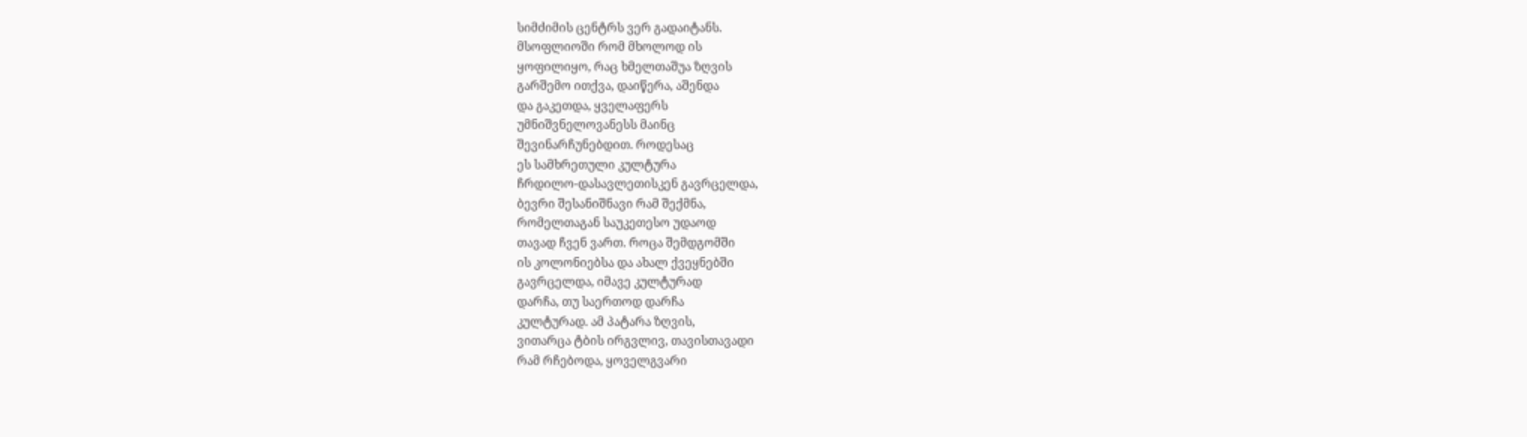სიმძიმის ცენტრს ვერ გადაიტანს.
მსოფლიოში რომ მხოლოდ ის
ყოფილიყო, რაც ხმელთაშუა ზღვის
გარშემო ითქვა, დაიწერა, აშენდა
და გაკეთდა, ყველაფერს
უმნიშვნელოვანესს მაინც
შევინარჩუნებდით. როდესაც
ეს სამხრეთული კულტურა
ჩრდილო-დასავლეთისკენ გავრცელდა,
ბევრი შესანიშნავი რამ შექმნა,
რომელთაგან საუკეთესო უდაოდ
თავად ჩვენ ვართ. როცა შემდგომში
ის კოლონიებსა და ახალ ქვეყნებში
გავრცელდა, იმავე კულტურად
დარჩა, თუ საერთოდ დარჩა
კულტურად. ამ პატარა ზღვის,
ვითარცა ტბის ირგვლივ, თავისთავადი
რამ რჩებოდა, ყოველგვარი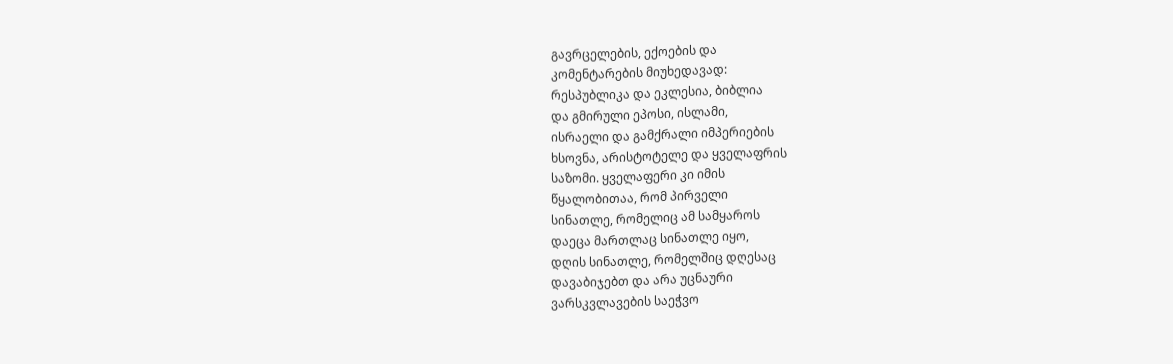გავრცელების, ექოების და
კომენტარების მიუხედავად:
რესპუბლიკა და ეკლესია, ბიბლია
და გმირული ეპოსი, ისლამი,
ისრაელი და გამქრალი იმპერიების
ხსოვნა, არისტოტელე და ყველაფრის
საზომი. ყველაფერი კი იმის
წყალობითაა, რომ პირველი
სინათლე, რომელიც ამ სამყაროს
დაეცა მართლაც სინათლე იყო,
დღის სინათლე, რომელშიც დღესაც
დავაბიჯებთ და არა უცნაური
ვარსკვლავების საეჭვო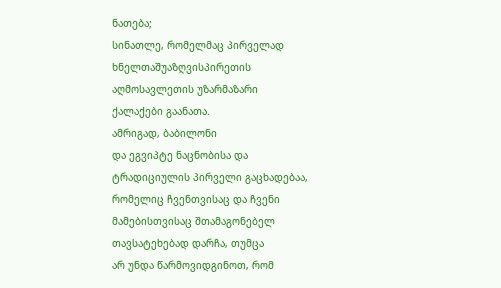ნათება;
სინათლე, რომელმაც პირველად
ხნელთაშუაზღვისპირეთის
აღმოსავლეთის უზარმაზარი
ქალაქები გაანათა.
ამრიგად, ბაბილონი
და ეგვიპტე ნაცნობისა და
ტრადიციულის პირველი გაცხადებაა,
რომელიც ჩვენთვისაც და ჩვენი
მამებისთვისაც შთამაგონებელ
თავსატეხებად დარჩა, თუმცა
არ უნდა წარმოვიდგინოთ, რომ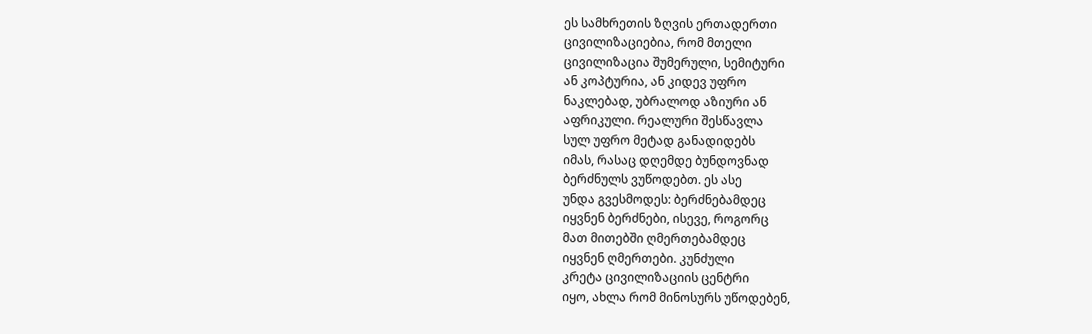ეს სამხრეთის ზღვის ერთადერთი
ცივილიზაციებია, რომ მთელი
ცივილიზაცია შუმერული, სემიტური
ან კოპტურია, ან კიდევ უფრო
ნაკლებად, უბრალოდ აზიური ან
აფრიკული. რეალური შესწავლა
სულ უფრო მეტად განადიდებს
იმას, რასაც დღემდე ბუნდოვნად
ბერძნულს ვუწოდებთ. ეს ასე
უნდა გვესმოდეს: ბერძნებამდეც
იყვნენ ბერძნები, ისევე, როგორც
მათ მითებში ღმერთებამდეც
იყვნენ ღმერთები. კუნძული
კრეტა ცივილიზაციის ცენტრი
იყო, ახლა რომ მინოსურს უწოდებენ,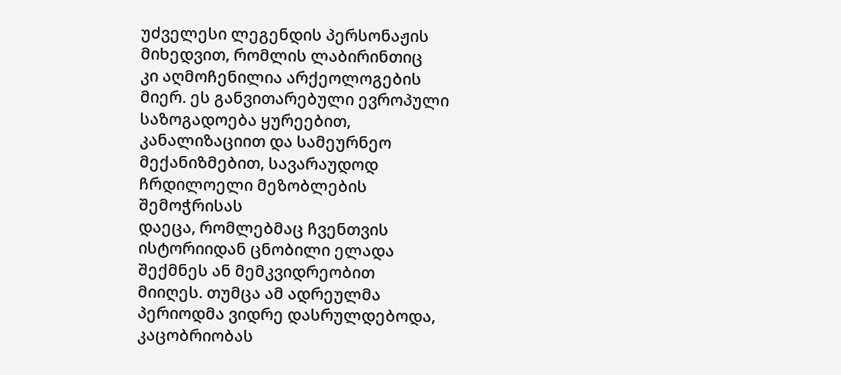უძველესი ლეგენდის პერსონაჟის
მიხედვით, რომლის ლაბირინთიც
კი აღმოჩენილია არქეოლოგების
მიერ. ეს განვითარებული ევროპული
საზოგადოება ყურეებით,
კანალიზაციით და სამეურნეო
მექანიზმებით, სავარაუდოდ
ჩრდილოელი მეზობლების შემოჭრისას
დაეცა, რომლებმაც ჩვენთვის
ისტორიიდან ცნობილი ელადა
შექმნეს ან მემკვიდრეობით
მიიღეს. თუმცა ამ ადრეულმა
პერიოდმა ვიდრე დასრულდებოდა,
კაცობრიობას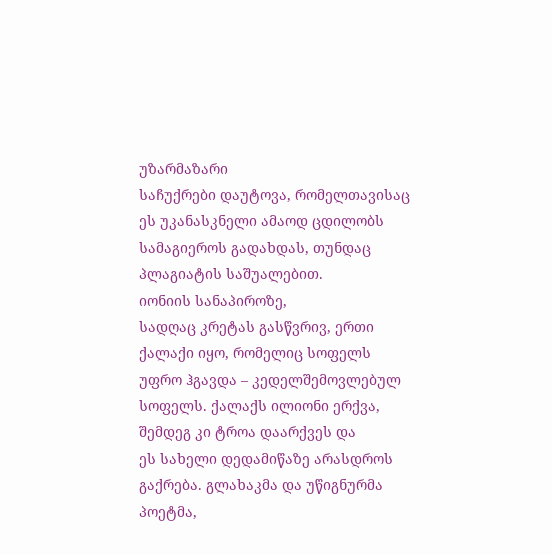უზარმაზარი
საჩუქრები დაუტოვა, რომელთავისაც
ეს უკანასკნელი ამაოდ ცდილობს
სამაგიეროს გადახდას, თუნდაც
პლაგიატის საშუალებით.
იონიის სანაპიროზე,
სადღაც კრეტას გასწვრივ, ერთი
ქალაქი იყო, რომელიც სოფელს
უფრო ჰგავდა – კედელშემოვლებულ
სოფელს. ქალაქს ილიონი ერქვა,
შემდეგ კი ტროა დაარქვეს და
ეს სახელი დედამიწაზე არასდროს
გაქრება. გლახაკმა და უწიგნურმა
პოეტმა,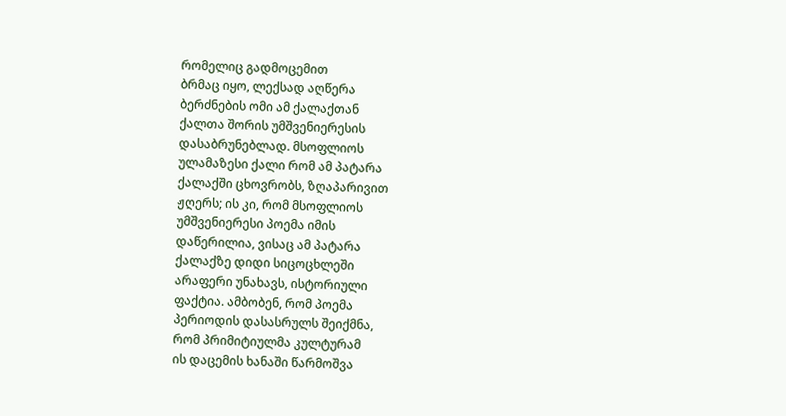რომელიც გადმოცემით
ბრმაც იყო, ლექსად აღწერა
ბერძნების ომი ამ ქალაქთან
ქალთა შორის უმშვენიერესის
დასაბრუნებლად. მსოფლიოს
ულამაზესი ქალი რომ ამ პატარა
ქალაქში ცხოვრობს, ზღაპარივით
ჟღერს; ის კი, რომ მსოფლიოს
უმშვენიერესი პოემა იმის
დაწერილია, ვისაც ამ პატარა
ქალაქზე დიდი სიცოცხლეში
არაფერი უნახავს, ისტორიული
ფაქტია. ამბობენ, რომ პოემა
პერიოდის დასასრულს შეიქმნა,
რომ პრიმიტიულმა კულტურამ
ის დაცემის ხანაში წარმოშვა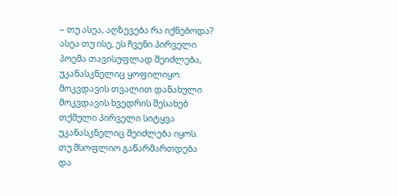– თუ ასეა, აღზევება რა იქნებოდა?
ასეა თუ ისე, ეს ჩვენი პირველი
პოემა თავისუფლად შეიძლება,
უკანასკნელიც ყოფილიყო.
მოკვდავის თვალით დანახული
მოკვდავის ხვედრის შესახებ
თქმული პირველი სიტყვა
უკანასკნელიც შეიძლება იყოს.
თუ მსოფლიო გაწარმართდება
და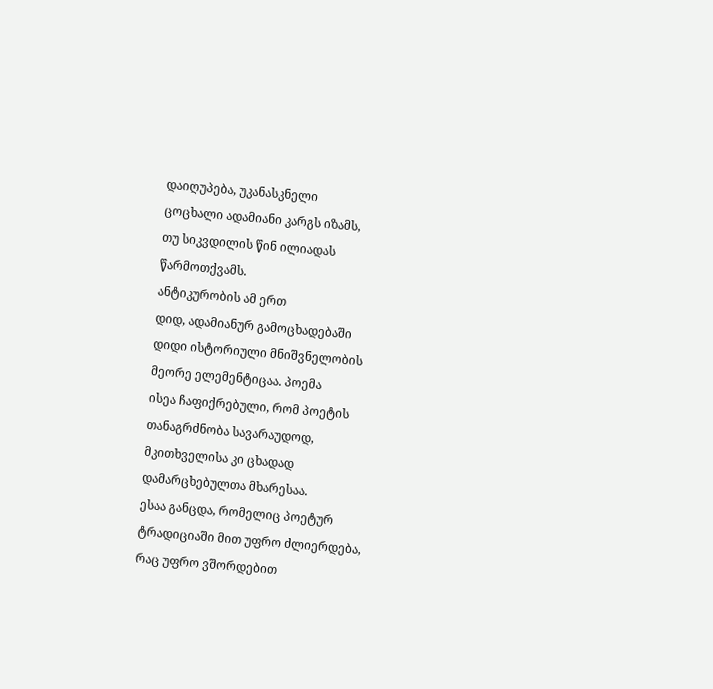დაიღუპება, უკანასკნელი
ცოცხალი ადამიანი კარგს იზამს,
თუ სიკვდილის წინ ილიადას
წარმოთქვამს.
ანტიკურობის ამ ერთ
დიდ, ადამიანურ გამოცხადებაში
დიდი ისტორიული მნიშვნელობის
მეორე ელემენტიცაა. პოემა
ისეა ჩაფიქრებული, რომ პოეტის
თანაგრძნობა სავარაუდოდ,
მკითხველისა კი ცხადად
დამარცხებულთა მხარესაა.
ესაა განცდა, რომელიც პოეტურ
ტრადიციაში მით უფრო ძლიერდება,
რაც უფრო ვშორდებით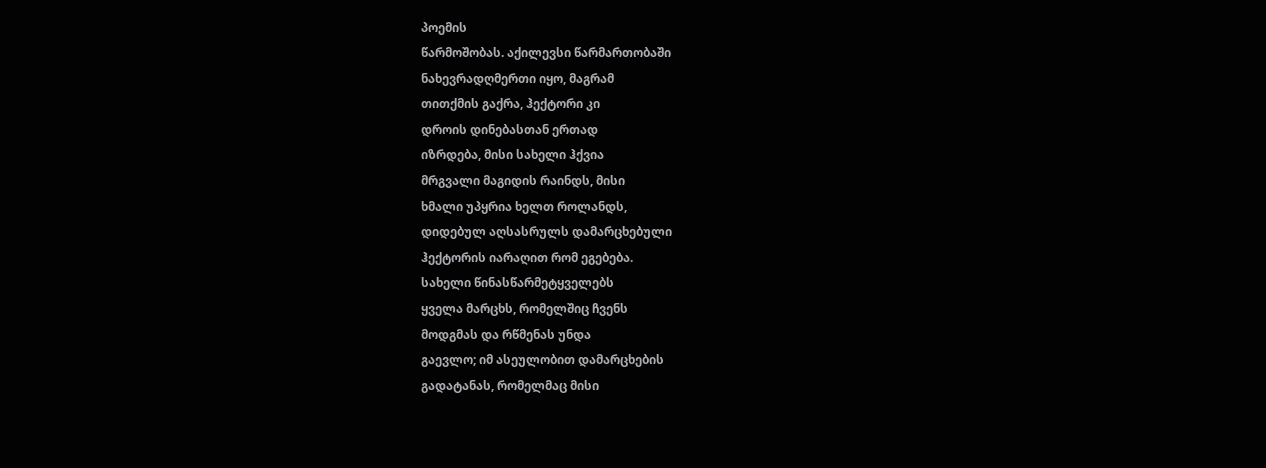პოემის
წარმოშობას. აქილევსი წარმართობაში
ნახევრადღმერთი იყო, მაგრამ
თითქმის გაქრა, ჰექტორი კი
დროის დინებასთან ერთად
იზრდება, მისი სახელი ჰქვია
მრგვალი მაგიდის რაინდს, მისი
ხმალი უპყრია ხელთ როლანდს,
დიდებულ აღსასრულს დამარცხებული
ჰექტორის იარაღით რომ ეგებება.
სახელი წინასწარმეტყველებს
ყველა მარცხს, რომელშიც ჩვენს
მოდგმას და რწმენას უნდა
გაევლო; იმ ასეულობით დამარცხების
გადატანას, რომელმაც მისი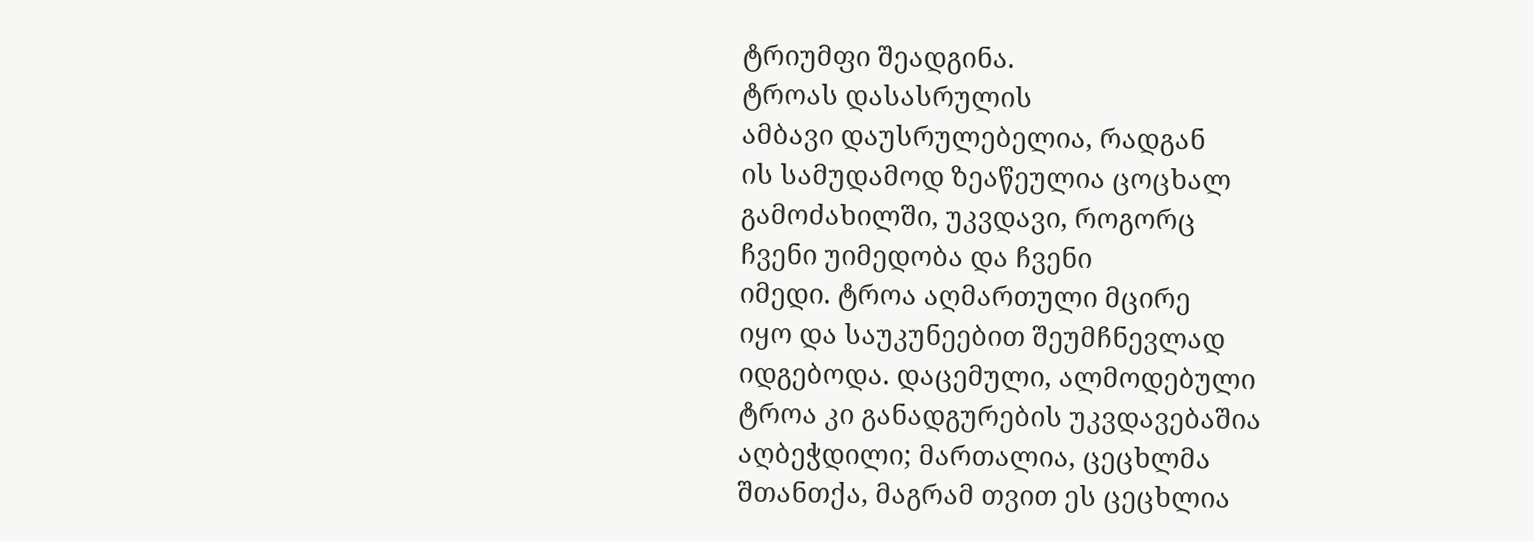ტრიუმფი შეადგინა.
ტროას დასასრულის
ამბავი დაუსრულებელია, რადგან
ის სამუდამოდ ზეაწეულია ცოცხალ
გამოძახილში, უკვდავი, როგორც
ჩვენი უიმედობა და ჩვენი
იმედი. ტროა აღმართული მცირე
იყო და საუკუნეებით შეუმჩნევლად
იდგებოდა. დაცემული, ალმოდებული
ტროა კი განადგურების უკვდავებაშია
აღბეჭდილი; მართალია, ცეცხლმა
შთანთქა, მაგრამ თვით ეს ცეცხლია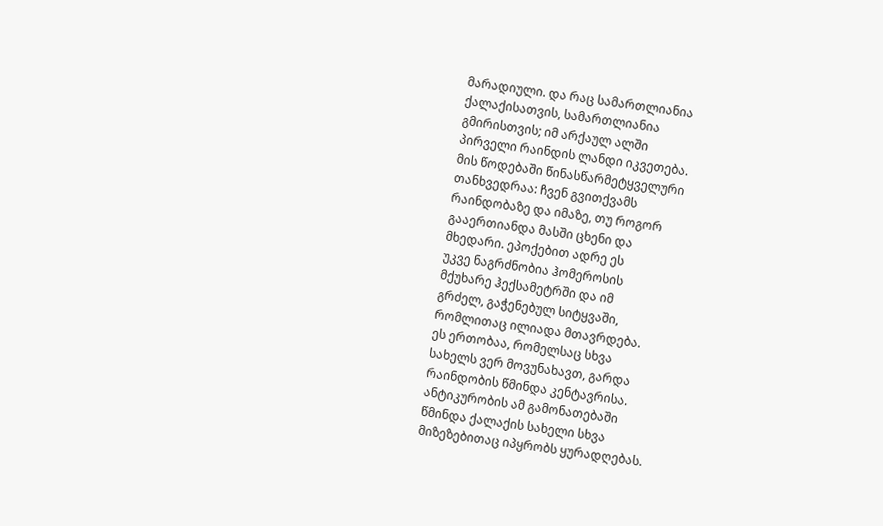მარადიული. და რაც სამართლიანია
ქალაქისათვის, სამართლიანია
გმირისთვის; იმ არქაულ ალში
პირველი რაინდის ლანდი იკვეთება.
მის წოდებაში წინასწარმეტყველური
თანხვედრაა: ჩვენ გვითქვამს
რაინდობაზე და იმაზე, თუ როგორ
გააერთიანდა მასში ცხენი და
მხედარი. ეპოქებით ადრე ეს
უკვე ნაგრძნობია ჰომეროსის
მქუხარე ჰექსამეტრში და იმ
გრძელ, გაჭენებულ სიტყვაში,
რომლითაც ილიადა მთავრდება.
ეს ერთობაა, რომელსაც სხვა
სახელს ვერ მოვუნახავთ, გარდა
რაინდობის წმინდა კენტავრისა.
ანტიკურობის ამ გამონათებაში
წმინდა ქალაქის სახელი სხვა
მიზეზებითაც იპყრობს ყურადღებას.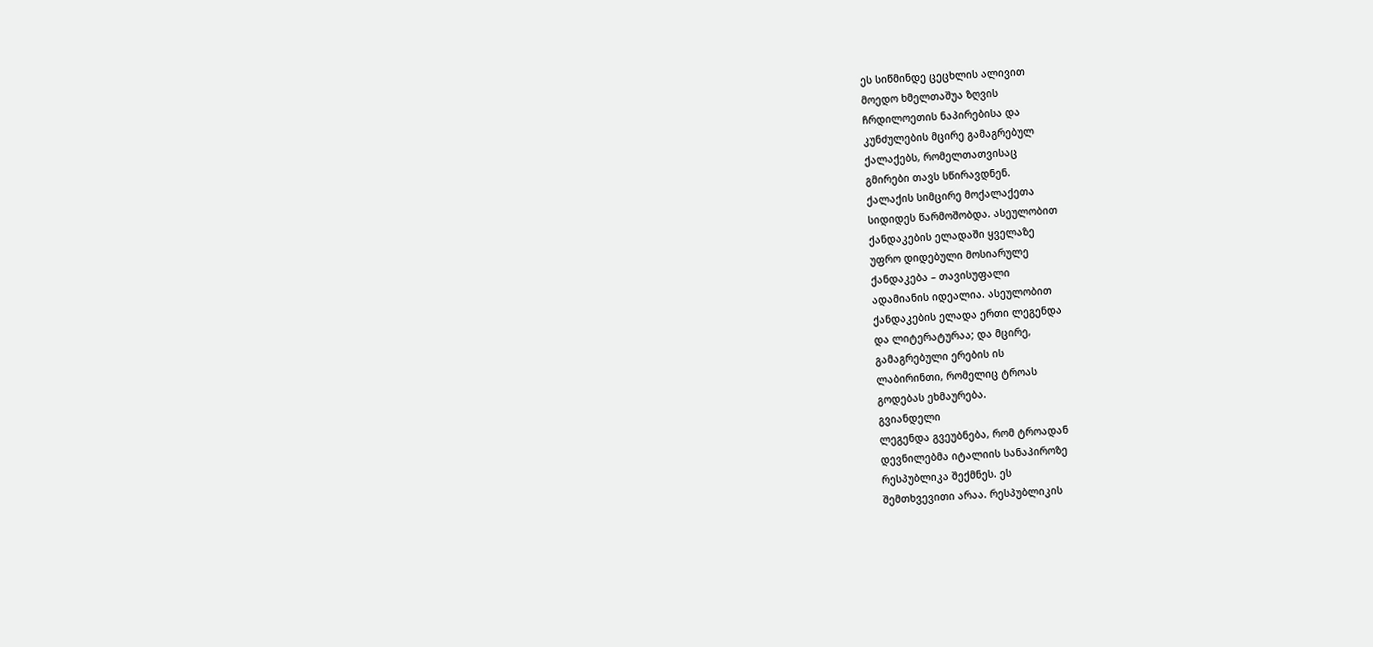ეს სიწმინდე ცეცხლის ალივით
მოედო ხმელთაშუა ზღვის
ჩრდილოეთის ნაპირებისა და
კუნძულების მცირე გამაგრებულ
ქალაქებს, რომელთათვისაც
გმირები თავს სწირავდნენ.
ქალაქის სიმცირე მოქალაქეთა
სიდიდეს წარმოშობდა. ასეულობით
ქანდაკების ელადაში ყველაზე
უფრო დიდებული მოსიარულე
ქანდაკება – თავისუფალი
ადამიანის იდეალია. ასეულობით
ქანდაკების ელადა ერთი ლეგენდა
და ლიტერატურაა; და მცირე,
გამაგრებული ერების ის
ლაბირინთი, რომელიც ტროას
გოდებას ეხმაურება.
გვიანდელი
ლეგენდა გვეუბნება, რომ ტროადან
დევნილებმა იტალიის სანაპიროზე
რესპუბლიკა შექმნეს. ეს
შემთხვევითი არაა. რესპუბლიკის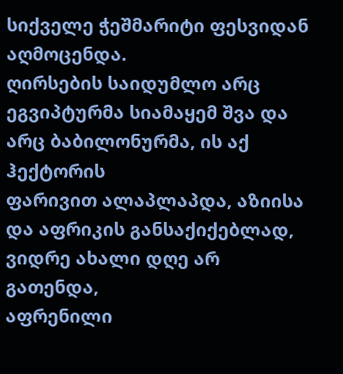სიქველე ჭეშმარიტი ფესვიდან
აღმოცენდა.
ღირსების საიდუმლო არც
ეგვიპტურმა სიამაყემ შვა და
არც ბაბილონურმა, ის აქ ჰექტორის
ფარივით ალაპლაპდა, აზიისა
და აფრიკის განსაქიქებლად,
ვიდრე ახალი დღე არ გათენდა,
აფრენილი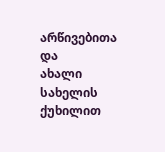არწივებითა და
ახალი სახელის ქუხილით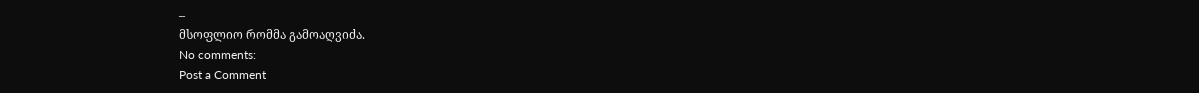–
მსოფლიო რომმა გამოაღვიძა.
No comments:
Post a Comment